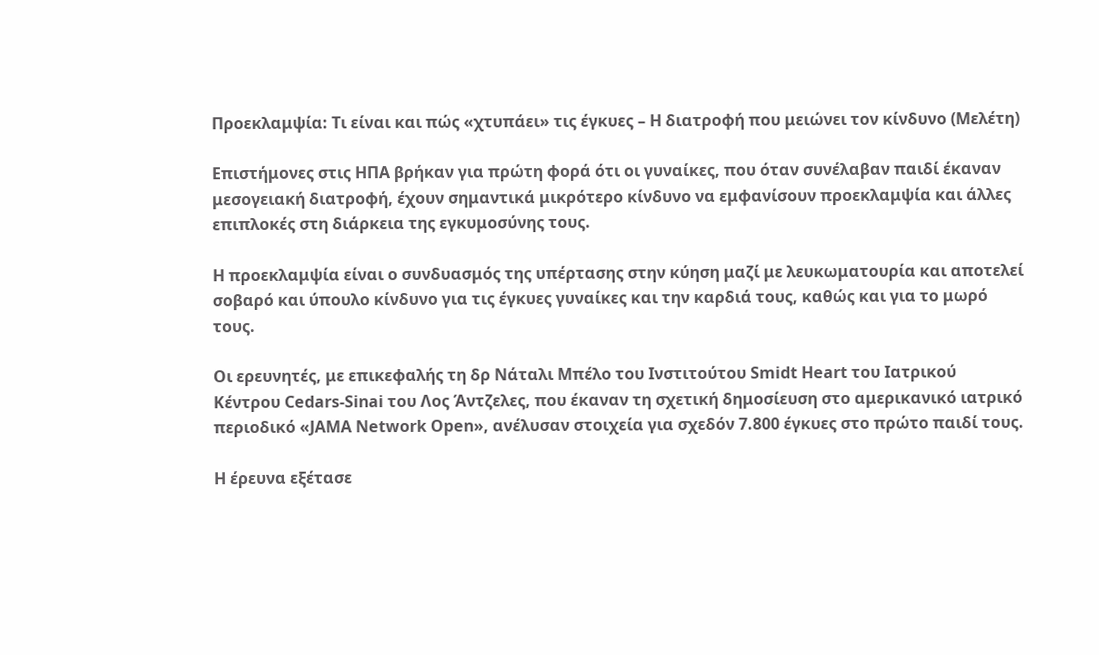Προεκλαμψία: Τι είναι και πώς «χτυπάει» τις έγκυες – Η διατροφή που μειώνει τον κίνδυνο (Μελέτη)

Επιστήμονες στις ΗΠΑ βρήκαν για πρώτη φορά ότι οι γυναίκες, που όταν συνέλαβαν παιδί έκαναν μεσογειακή διατροφή, έχουν σημαντικά μικρότερο κίνδυνο να εμφανίσουν προεκλαμψία και άλλες επιπλοκές στη διάρκεια της εγκυμοσύνης τους.

Η προεκλαμψία είναι ο συνδυασμός της υπέρτασης στην κύηση μαζί με λευκωματουρία και αποτελεί σοβαρό και ύπουλο κίνδυνο για τις έγκυες γυναίκες και την καρδιά τους, καθώς και για το μωρό τους.

Οι ερευνητές, με επικεφαλής τη δρ Νάταλι Μπέλο του Ινστιτούτου Smidt Heart του Ιατρικού Κέντρου Cedars-Sinai του Λος Άντζελες, που έκαναν τη σχετική δημοσίευση στο αμερικανικό ιατρικό περιοδικό «JAMA Network Open», ανέλυσαν στοιχεία για σχεδόν 7.800 έγκυες στο πρώτο παιδί τους.

Η έρευνα εξέτασε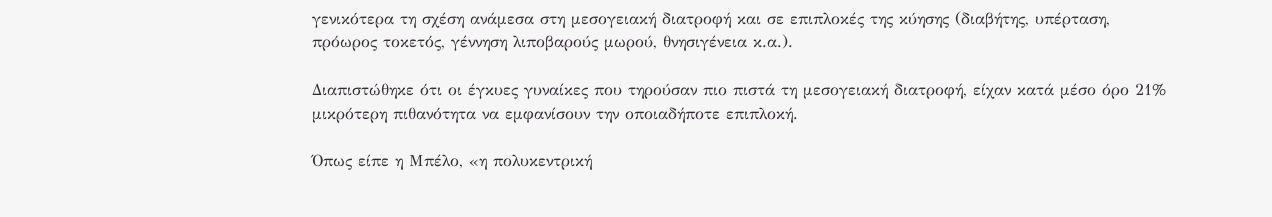γενικότερα τη σχέση ανάμεσα στη μεσογειακή διατροφή και σε επιπλοκές της κύησης (διαβήτης, υπέρταση, πρόωρος τοκετός, γέννηση λιποβαρούς μωρού, θνησιγένεια κ.α.).

Διαπιστώθηκε ότι οι έγκυες γυναίκες που τηρούσαν πιο πιστά τη μεσογειακή διατροφή, είχαν κατά μέσο όρο 21% μικρότερη πιθανότητα να εμφανίσουν την οποιαδήποτε επιπλοκή.

Όπως είπε η Μπέλο, «η πολυκεντρική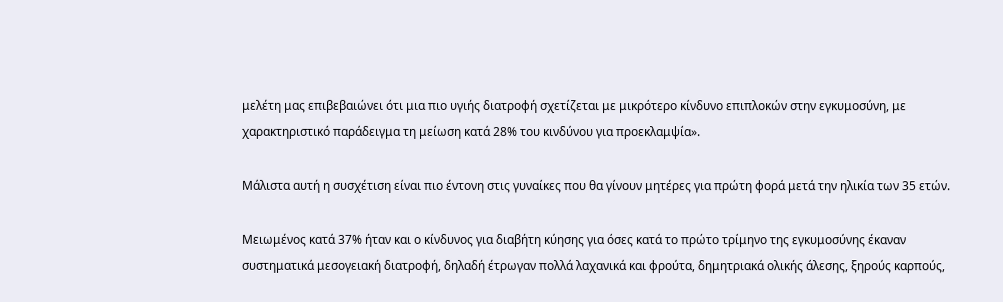μελέτη μας επιβεβαιώνει ότι μια πιο υγιής διατροφή σχετίζεται με μικρότερο κίνδυνο επιπλοκών στην εγκυμοσύνη, με χαρακτηριστικό παράδειγμα τη μείωση κατά 28% του κινδύνου για προεκλαμψία».

Μάλιστα αυτή η συσχέτιση είναι πιο έντονη στις γυναίκες που θα γίνουν μητέρες για πρώτη φορά μετά την ηλικία των 35 ετών.

Μειωμένος κατά 37% ήταν και ο κίνδυνος για διαβήτη κύησης για όσες κατά το πρώτο τρίμηνο της εγκυμοσύνης έκαναν συστηματικά μεσογειακή διατροφή, δηλαδή έτρωγαν πολλά λαχανικά και φρούτα, δημητριακά ολικής άλεσης, ξηρούς καρπούς,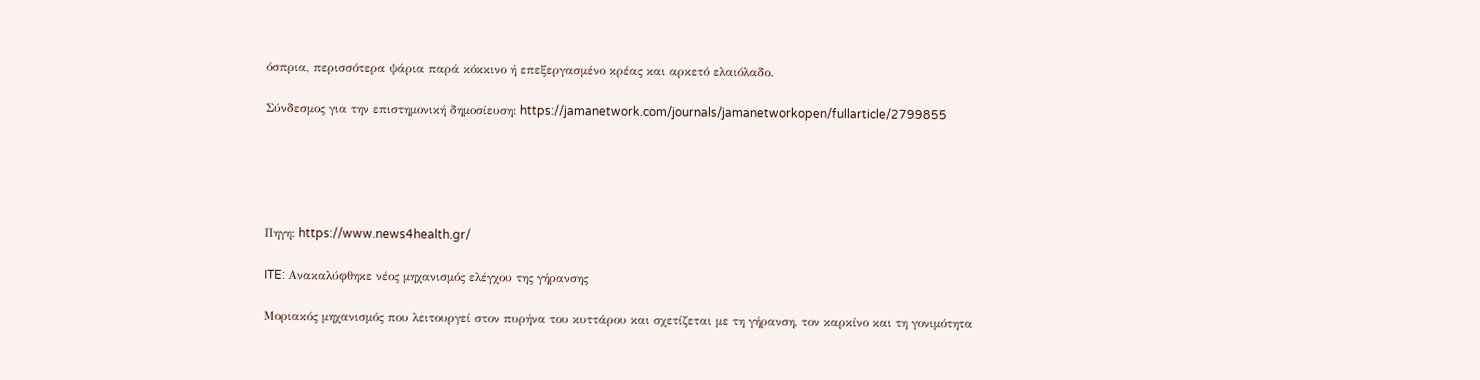όσπρια, περισσότερα ψάρια παρά κόκκινο ή επεξεργασμένο κρέας και αρκετό ελαιόλαδο.

Σύνδεσμος για την επιστημονική δημοσίευση: https://jamanetwork.com/journals/jamanetworkopen/fullarticle/2799855





Πηγη: https://www.news4health.gr/

ITE: Ανακαλύφθηκε νέος μηχανισμός ελέγχου της γήρανσης

Μοριακός μηχανισμός που λειτουργεί στον πυρήνα του κυττάρου και σχετίζεται με τη γήρανση, τον καρκίνο και τη γονιμότητα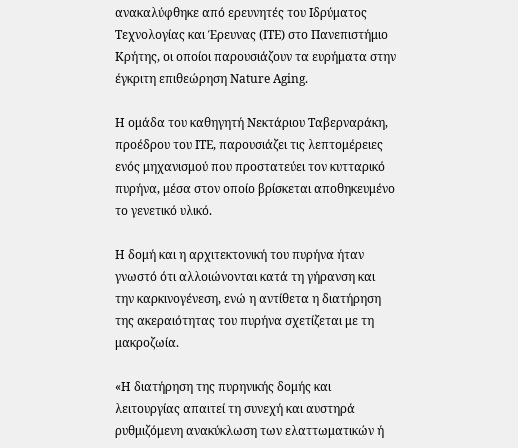ανακαλύφθηκε από ερευνητές του Ιδρύματος Τεχνολογίας και Έρευνας (ITE) στο Πανεπιστήμιο Κρήτης, οι οποίοι παρουσιάζουν τα ευρήματα στην έγκριτη επιθεώρηση Nature Aging.

Η ομάδα του καθηγητή Νεκτάριου Ταβερναράκη, προέδρου του ΙΤΕ, παρουσιάζει τις λεπτομέρειες ενός μηχανισμού που προστατεύει τον κυτταρικό πυρήνα, μέσα στον οποίο βρίσκεται αποθηκευμένο το γενετικό υλικό.

Η δομή και η αρχιτεκτονική του πυρήνα ήταν γνωστό ότι αλλοιώνονται κατά τη γήρανση και την καρκινογένεση, ενώ η αντίθετα η διατήρηση της ακεραιότητας του πυρήνα σχετίζεται με τη μακροζωία.

«Η διατήρηση της πυρηνικής δομής και λειτουργίας απαιτεί τη συνεχή και αυστηρά ρυθμιζόμενη ανακύκλωση των ελαττωματικών ή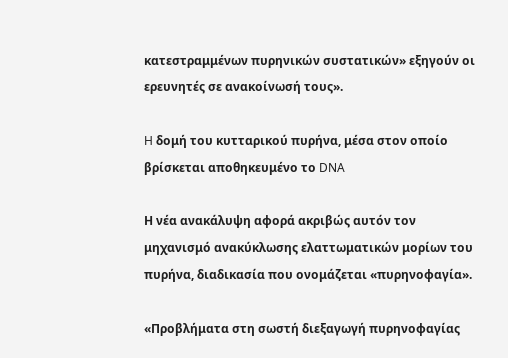κατεστραμμένων πυρηνικών συστατικών» εξηγούν οι ερευνητές σε ανακοίνωσή τους».

H δομή του κυτταρικού πυρήνα, μέσα στον οποίο βρίσκεται αποθηκευμένο το DNA

Η νέα ανακάλυψη αφορά ακριβώς αυτόν τον μηχανισμό ανακύκλωσης ελαττωματικών μορίων του πυρήνα, διαδικασία που ονομάζεται «πυρηνοφαγία».

«Προβλήματα στη σωστή διεξαγωγή πυρηνοφαγίας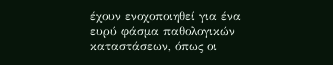έχουν ενοχοποιηθεί για ένα ευρύ φάσμα παθολογικών καταστάσεων, όπως οι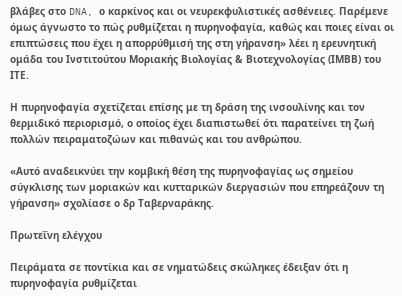βλάβες στο DNA, ο καρκίνος και οι νευρεκφυλιστικές ασθένειες. Παρέμενε όμως άγνωστο το πώς ρυθμίζεται η πυρηνοφαγία, καθώς και ποιες είναι οι επιπτώσεις που έχει η απορρύθμισή της στη γήρανση» λέει η ερευνητική ομάδα του Ινστιτούτου Μοριακής Βιολογίας & Βιοτεχνολογίας (ΙΜΒΒ) του ΙΤΕ.

Η πυρηνοφαγία σχετίζεται επίσης με τη δράση της ινσουλίνης και τον θερμιδικό περιορισμό, ο οποίος έχει διαπιστωθεί ότι παρατείνει τη ζωή πολλών πειραματοζώων και πιθανώς και του ανθρώπου.

«Αυτό αναδεικνύει την κομβική θέση της πυρηνοφαγίας ως σημείου σύγκλισης των μοριακών και κυτταρικών διεργασιών που επηρεάζουν τη γήρανση» σχολίασε ο δρ Ταβερναράκης.

Πρωτεΐνη ελέγχου

Πειράματα σε ποντίκια και σε νηματώδεις σκώληκες έδειξαν ότι η πυρηνοφαγία ρυθμίζεται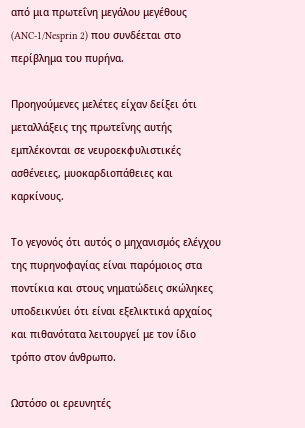από μια πρωτεΐνη μεγάλου μεγέθους (ANC-1/Nesprin 2) που συνδέεται στο περίβλημα του πυρήνα.

Προηγούμενες μελέτες είχαν δείξει ότι μεταλλάξεις της πρωτεΐνης αυτής εμπλέκονται σε νευροεκφυλιστικές ασθένειες, μυοκαρδιοπάθειες και καρκίνους.

Το γεγονός ότι αυτός ο μηχανισμός ελέγχου της πυρηνοφαγίας είναι παρόμοιος στα ποντίκια και στους νηματώδεις σκώληκες υποδεικνύει ότι είναι εξελικτικά αρχαίος και πιθανότατα λειτουργεί με τον ίδιο τρόπο στον άνθρωπο.

Ωστόσο οι ερευνητές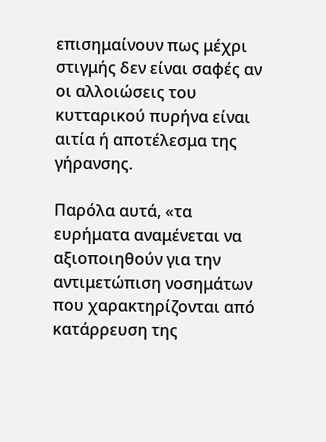επισημαίνουν πως μέχρι στιγμής δεν είναι σαφές αν οι αλλοιώσεις του κυτταρικού πυρήνα είναι αιτία ή αποτέλεσμα της γήρανσης.

Παρόλα αυτά, «τα ευρήματα αναμένεται να αξιοποιηθούν για την αντιμετώπιση νοσημάτων που χαρακτηρίζονται από κατάρρευση της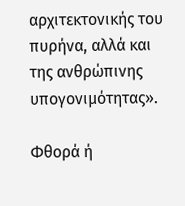αρχιτεκτονικής του πυρήνα, αλλά και της ανθρώπινης υπογονιμότητας».

Φθορά ή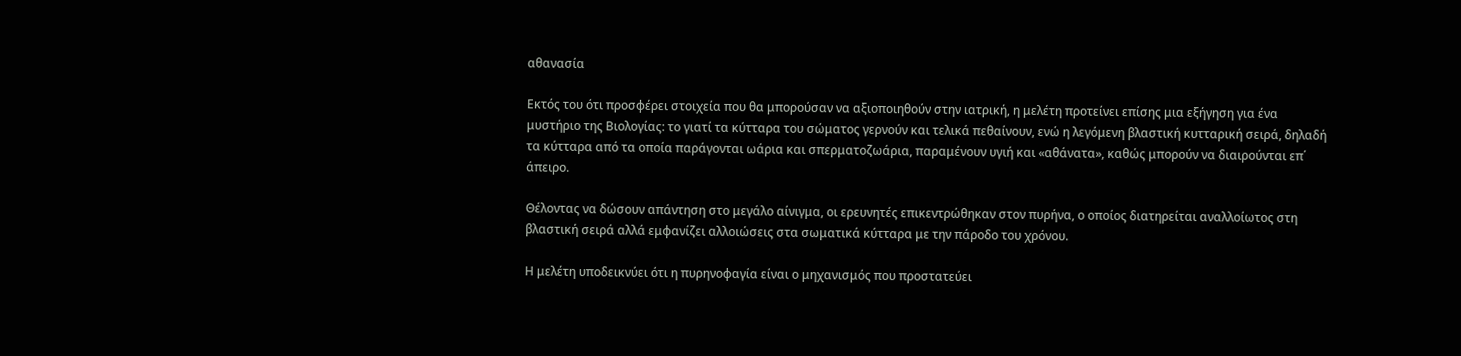αθανασία

Εκτός του ότι προσφέρει στοιχεία που θα μπορούσαν να αξιοποιηθούν στην ιατρική, η μελέτη προτείνει επίσης μια εξήγηση για ένα μυστήριο της Βιολογίας: το γιατί τα κύτταρα του σώματος γερνούν και τελικά πεθαίνουν, ενώ η λεγόμενη βλαστική κυτταρική σειρά, δηλαδή τα κύτταρα από τα οποία παράγονται ωάρια και σπερματοζωάρια, παραμένουν υγιή και «αθάνατα», καθώς μπορούν να διαιρούνται επ΄ άπειρο.

Θέλοντας να δώσουν απάντηση στο μεγάλο αίνιγμα, οι ερευνητές επικεντρώθηκαν στον πυρήνα, ο οποίος διατηρείται αναλλοίωτος στη βλαστική σειρά αλλά εμφανίζει αλλοιώσεις στα σωματικά κύτταρα με την πάροδο του χρόνου.

Η μελέτη υποδεικνύει ότι η πυρηνοφαγία είναι ο μηχανισμός που προστατεύει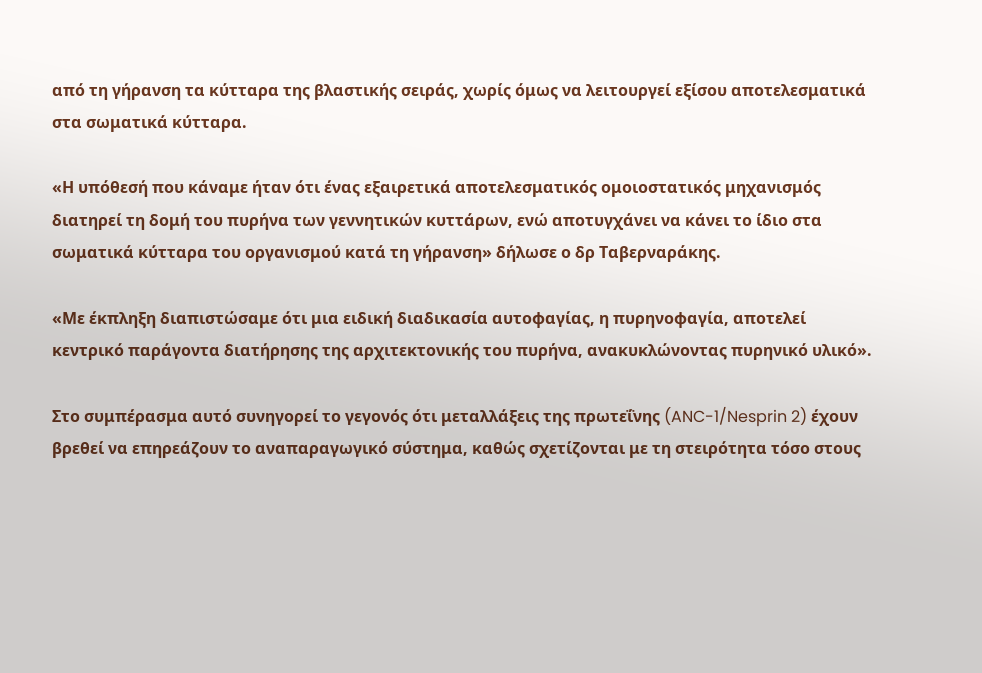από τη γήρανση τα κύτταρα της βλαστικής σειράς, χωρίς όμως να λειτουργεί εξίσου αποτελεσματικά στα σωματικά κύτταρα.

«Η υπόθεσή που κάναμε ήταν ότι ένας εξαιρετικά αποτελεσματικός ομοιοστατικός μηχανισμός διατηρεί τη δομή του πυρήνα των γεννητικών κυττάρων, ενώ αποτυγχάνει να κάνει το ίδιο στα σωματικά κύτταρα του οργανισμού κατά τη γήρανση» δήλωσε ο δρ Ταβερναράκης.

«Με έκπληξη διαπιστώσαμε ότι μια ειδική διαδικασία αυτοφαγίας, η πυρηνοφαγία, αποτελεί κεντρικό παράγοντα διατήρησης της αρχιτεκτονικής του πυρήνα, ανακυκλώνοντας πυρηνικό υλικό».

Στο συμπέρασμα αυτό συνηγορεί το γεγονός ότι μεταλλάξεις της πρωτεΐνης (ANC-1/Nesprin 2) έχουν βρεθεί να επηρεάζουν το αναπαραγωγικό σύστημα, καθώς σχετίζονται με τη στειρότητα τόσο στους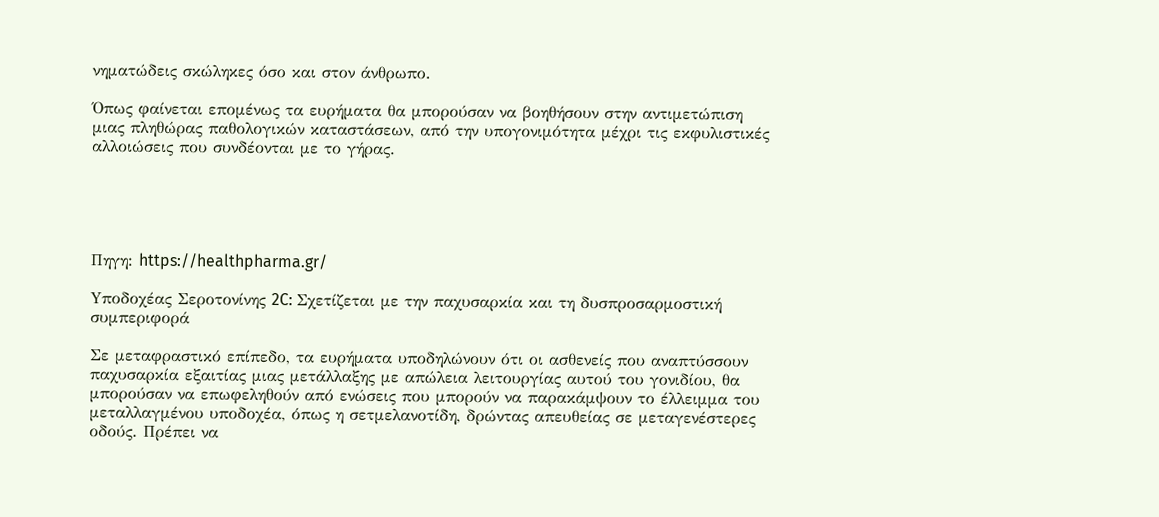νηματώδεις σκώληκες όσο και στον άνθρωπο.

Όπως φαίνεται επομένως τα ευρήματα θα μπορούσαν να βοηθήσουν στην αντιμετώπιση μιας πληθώρας παθολογικών καταστάσεων, από την υπογονιμότητα μέχρι τις εκφυλιστικές αλλοιώσεις που συνδέονται με το γήρας.





Πηγη: https://healthpharma.gr/

Yποδοχέας Σεροτονίνης 2C: Σχετίζεται με την παχυσαρκία και τη δυσπροσαρμοστική συμπεριφορά

Σε μεταφραστικό επίπεδο, τα ευρήματα υποδηλώνουν ότι οι ασθενείς που αναπτύσσουν παχυσαρκία εξαιτίας μιας μετάλλαξης με απώλεια λειτουργίας αυτού του γονιδίου, θα μπορούσαν να επωφεληθούν από ενώσεις που μπορούν να παρακάμψουν το έλλειμμα του μεταλλαγμένου υποδοχέα, όπως η σετμελανοτίδη, δρώντας απευθείας σε μεταγενέστερες οδούς. Πρέπει να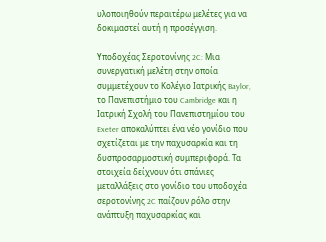υλοποιηθούν περαιτέρω μελέτες για να δοκιμαστεί αυτή η προσέγγιση.

Yποδοχέας Σεροτονίνης 2C: Μια συνεργατική μελέτη στην οποία συμμετέχουν το Κολέγιο Ιατρικής Baylor, το Πανεπιστήμιο του Cambridge και η Ιατρική Σχολή του Πανεπιστημίου του Exeter αποκαλύπτει ένα νέο γονίδιο που σχετίζεται με την παχυσαρκία και τη δυσπροσαρμοστική συμπεριφορά. Τα στοιχεία δείχνουν ότι σπάνιες μεταλλάξεις στο γονίδιο του υποδοχέα σεροτονίνης 2C παίζουν ρόλο στην ανάπτυξη παχυσαρκίας και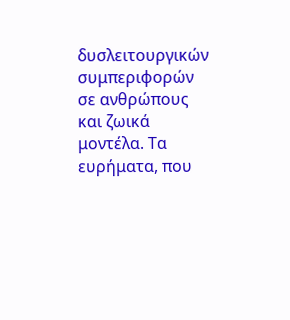δυσλειτουργικών συμπεριφορών σε ανθρώπους και ζωικά μοντέλα. Τα ευρήματα, που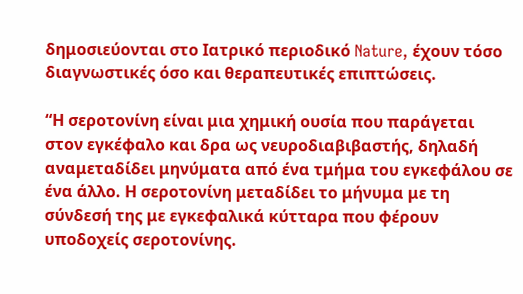δημοσιεύονται στο Ιατρικό περιοδικό Nature, έχουν τόσο διαγνωστικές όσο και θεραπευτικές επιπτώσεις.

“Η σεροτονίνη είναι μια χημική ουσία που παράγεται στον εγκέφαλο και δρα ως νευροδιαβιβαστής, δηλαδή αναμεταδίδει μηνύματα από ένα τμήμα του εγκεφάλου σε ένα άλλο. Η σεροτονίνη μεταδίδει το μήνυμα με τη σύνδεσή της με εγκεφαλικά κύτταρα που φέρουν υποδοχείς σεροτονίνης.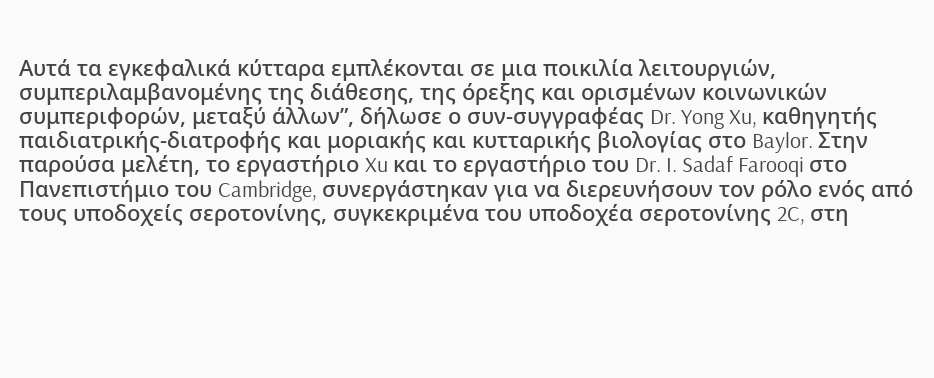Αυτά τα εγκεφαλικά κύτταρα εμπλέκονται σε μια ποικιλία λειτουργιών, συμπεριλαμβανομένης της διάθεσης, της όρεξης και ορισμένων κοινωνικών συμπεριφορών, μεταξύ άλλων”, δήλωσε ο συν-συγγραφέας Dr. Yong Xu, καθηγητής παιδιατρικής-διατροφής και μοριακής και κυτταρικής βιολογίας στο Baylor. Στην παρούσα μελέτη, το εργαστήριο Xu και το εργαστήριο του Dr. I. Sadaf Farooqi στο Πανεπιστήμιο του Cambridge, συνεργάστηκαν για να διερευνήσουν τον ρόλο ενός από τους υποδοχείς σεροτονίνης, συγκεκριμένα του υποδοχέα σεροτονίνης 2C, στη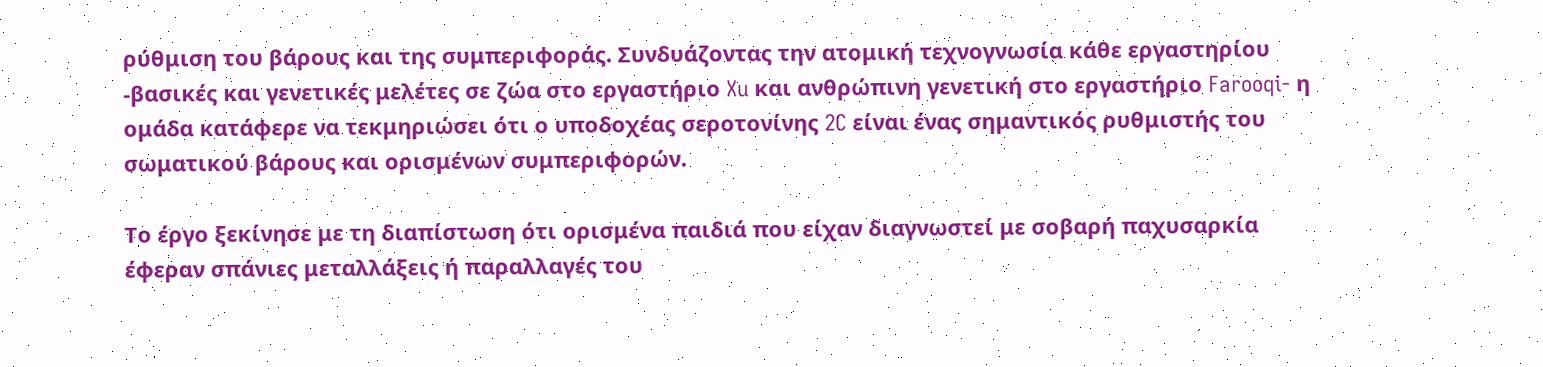ρύθμιση του βάρους και της συμπεριφοράς. Συνδυάζοντας την ατομική τεχνογνωσία κάθε εργαστηρίου -βασικές και γενετικές μελέτες σε ζώα στο εργαστήριο Xu και ανθρώπινη γενετική στο εργαστήριο Farooqi- η ομάδα κατάφερε να τεκμηριώσει ότι ο υποδοχέας σεροτονίνης 2C είναι ένας σημαντικός ρυθμιστής του σωματικού βάρους και ορισμένων συμπεριφορών.

Το έργο ξεκίνησε με τη διαπίστωση ότι ορισμένα παιδιά που είχαν διαγνωστεί με σοβαρή παχυσαρκία έφεραν σπάνιες μεταλλάξεις ή παραλλαγές του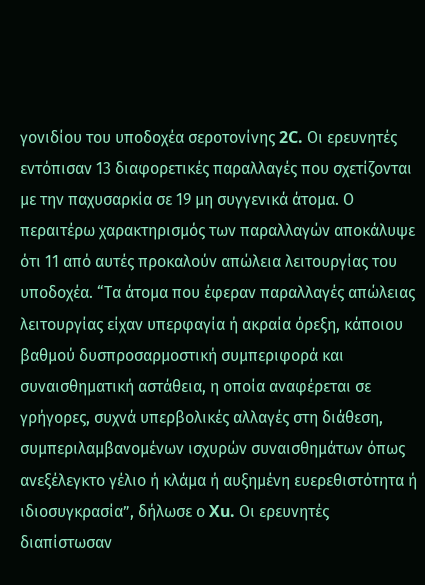γονιδίου του υποδοχέα σεροτονίνης 2C. Οι ερευνητές εντόπισαν 13 διαφορετικές παραλλαγές που σχετίζονται με την παχυσαρκία σε 19 μη συγγενικά άτομα. Ο περαιτέρω χαρακτηρισμός των παραλλαγών αποκάλυψε ότι 11 από αυτές προκαλούν απώλεια λειτουργίας του υποδοχέα. “Τα άτομα που έφεραν παραλλαγές απώλειας λειτουργίας είχαν υπερφαγία ή ακραία όρεξη, κάποιου βαθμού δυσπροσαρμοστική συμπεριφορά και συναισθηματική αστάθεια, η οποία αναφέρεται σε γρήγορες, συχνά υπερβολικές αλλαγές στη διάθεση, συμπεριλαμβανομένων ισχυρών συναισθημάτων όπως ανεξέλεγκτο γέλιο ή κλάμα ή αυξημένη ευερεθιστότητα ή ιδιοσυγκρασία”, δήλωσε ο Xu. Οι ερευνητές διαπίστωσαν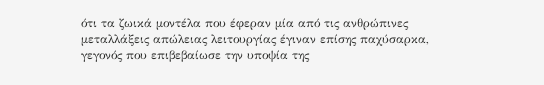ότι τα ζωικά μοντέλα που έφεραν μία από τις ανθρώπινες μεταλλάξεις απώλειας λειτουργίας έγιναν επίσης παχύσαρκα, γεγονός που επιβεβαίωσε την υποψία της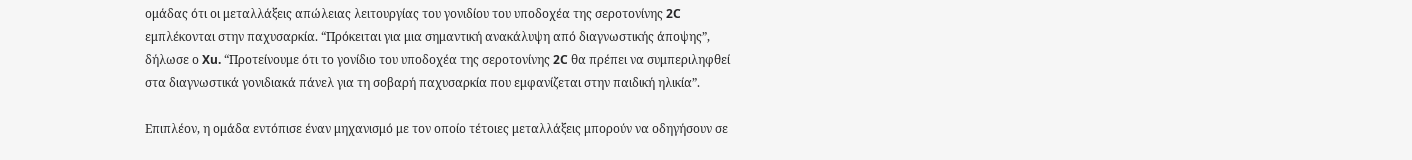ομάδας ότι οι μεταλλάξεις απώλειας λειτουργίας του γονιδίου του υποδοχέα της σεροτονίνης 2C εμπλέκονται στην παχυσαρκία. “Πρόκειται για μια σημαντική ανακάλυψη από διαγνωστικής άποψης”, δήλωσε ο Xu. “Προτείνουμε ότι το γονίδιο του υποδοχέα της σεροτονίνης 2C θα πρέπει να συμπεριληφθεί στα διαγνωστικά γονιδιακά πάνελ για τη σοβαρή παχυσαρκία που εμφανίζεται στην παιδική ηλικία”.

Επιπλέον, η ομάδα εντόπισε έναν μηχανισμό με τον οποίο τέτοιες μεταλλάξεις μπορούν να οδηγήσουν σε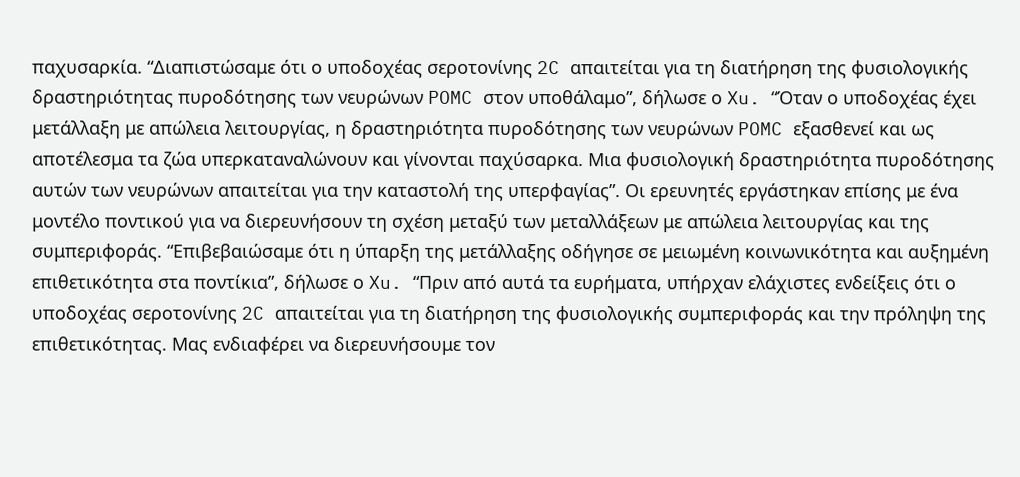παχυσαρκία. “Διαπιστώσαμε ότι ο υποδοχέας σεροτονίνης 2C απαιτείται για τη διατήρηση της φυσιολογικής δραστηριότητας πυροδότησης των νευρώνων POMC στον υποθάλαμο”, δήλωσε ο Xu. “Όταν ο υποδοχέας έχει μετάλλαξη με απώλεια λειτουργίας, η δραστηριότητα πυροδότησης των νευρώνων POMC εξασθενεί και ως αποτέλεσμα τα ζώα υπερκαταναλώνουν και γίνονται παχύσαρκα. Μια φυσιολογική δραστηριότητα πυροδότησης αυτών των νευρώνων απαιτείται για την καταστολή της υπερφαγίας”. Οι ερευνητές εργάστηκαν επίσης με ένα μοντέλο ποντικού για να διερευνήσουν τη σχέση μεταξύ των μεταλλάξεων με απώλεια λειτουργίας και της συμπεριφοράς. “Επιβεβαιώσαμε ότι η ύπαρξη της μετάλλαξης οδήγησε σε μειωμένη κοινωνικότητα και αυξημένη επιθετικότητα στα ποντίκια”, δήλωσε ο Xu. “Πριν από αυτά τα ευρήματα, υπήρχαν ελάχιστες ενδείξεις ότι ο υποδοχέας σεροτονίνης 2C απαιτείται για τη διατήρηση της φυσιολογικής συμπεριφοράς και την πρόληψη της επιθετικότητας. Μας ενδιαφέρει να διερευνήσουμε τον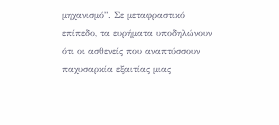μηχανισμό”. Σε μεταφραστικό επίπεδο, τα ευρήματα υποδηλώνουν ότι οι ασθενείς που αναπτύσσουν παχυσαρκία εξαιτίας μιας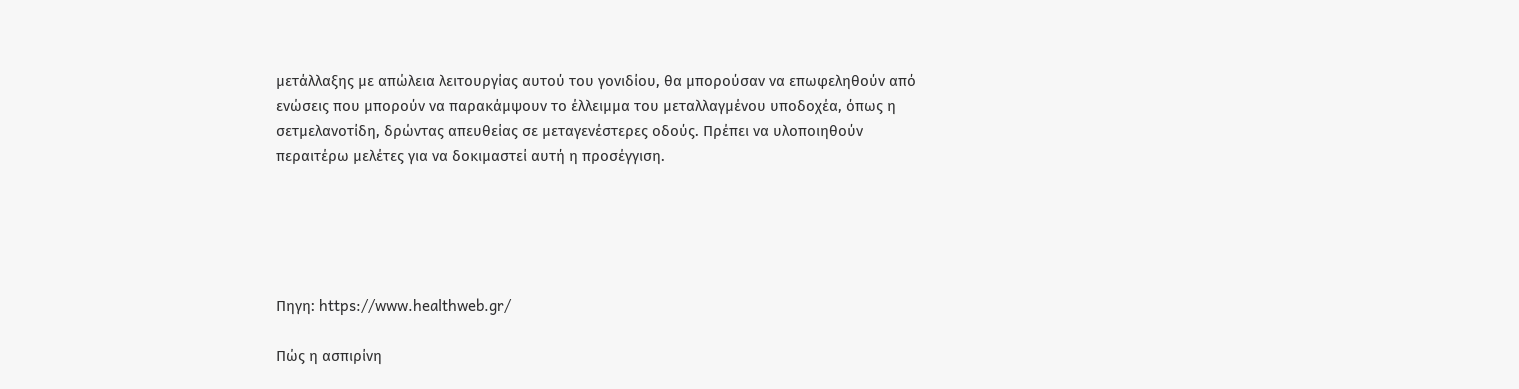μετάλλαξης με απώλεια λειτουργίας αυτού του γονιδίου, θα μπορούσαν να επωφεληθούν από ενώσεις που μπορούν να παρακάμψουν το έλλειμμα του μεταλλαγμένου υποδοχέα, όπως η σετμελανοτίδη, δρώντας απευθείας σε μεταγενέστερες οδούς. Πρέπει να υλοποιηθούν περαιτέρω μελέτες για να δοκιμαστεί αυτή η προσέγγιση.





Πηγη: https://www.healthweb.gr/

Πώς η ασπιρίνη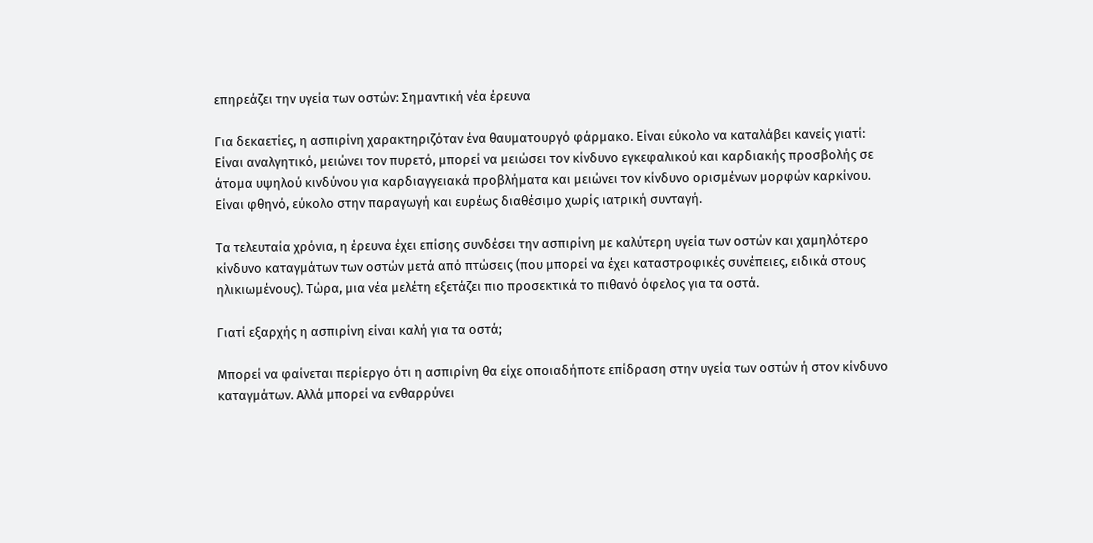επηρεάζει την υγεία των οστών: Σημαντική νέα έρευνα

Για δεκαετίες, η ασπιρίνη χαρακτηριζόταν ένα θαυματουργό φάρμακο. Είναι εύκολο να καταλάβει κανείς γιατί: Είναι αναλγητικό, μειώνει τον πυρετό, μπορεί να μειώσει τον κίνδυνο εγκεφαλικού και καρδιακής προσβολής σε άτομα υψηλού κινδύνου για καρδιαγγειακά προβλήματα και μειώνει τον κίνδυνο ορισμένων μορφών καρκίνου. Είναι φθηνό, εύκολο στην παραγωγή και ευρέως διαθέσιμο χωρίς ιατρική συνταγή.

Τα τελευταία χρόνια, η έρευνα έχει επίσης συνδέσει την ασπιρίνη με καλύτερη υγεία των οστών και χαμηλότερο κίνδυνο καταγμάτων των οστών μετά από πτώσεις (που μπορεί να έχει καταστροφικές συνέπειες, ειδικά στους ηλικιωμένους). Τώρα, μια νέα μελέτη εξετάζει πιο προσεκτικά το πιθανό όφελος για τα οστά.

Γιατί εξαρχής η ασπιρίνη είναι καλή για τα οστά;

Μπορεί να φαίνεται περίεργο ότι η ασπιρίνη θα είχε οποιαδήποτε επίδραση στην υγεία των οστών ή στον κίνδυνο καταγμάτων. Αλλά μπορεί να ενθαρρύνει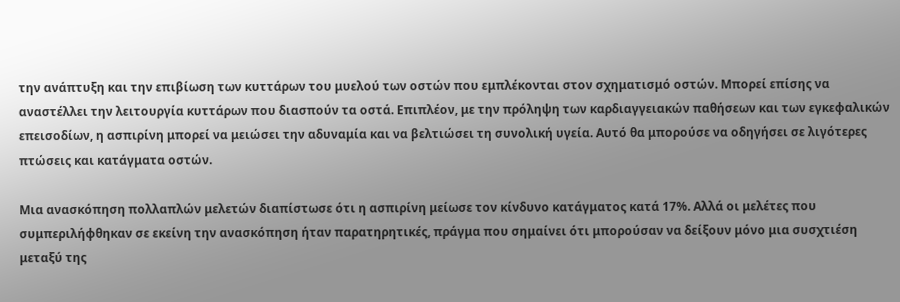την ανάπτυξη και την επιβίωση των κυττάρων του μυελού των οστών που εμπλέκονται στον σχηματισμό οστών. Μπορεί επίσης να αναστέλλει την λειτουργία κυττάρων που διασπούν τα οστά. Επιπλέον, με την πρόληψη των καρδιαγγειακών παθήσεων και των εγκεφαλικών επεισοδίων, η ασπιρίνη μπορεί να μειώσει την αδυναμία και να βελτιώσει τη συνολική υγεία. Αυτό θα μπορούσε να οδηγήσει σε λιγότερες πτώσεις και κατάγματα οστών.

Μια ανασκόπηση πολλαπλών μελετών διαπίστωσε ότι η ασπιρίνη μείωσε τον κίνδυνο κατάγματος κατά 17%. Αλλά οι μελέτες που συμπεριλήφθηκαν σε εκείνη την ανασκόπηση ήταν παρατηρητικές, πράγμα που σημαίνει ότι μπορούσαν να δείξουν μόνο μια συσχτιέση μεταξύ της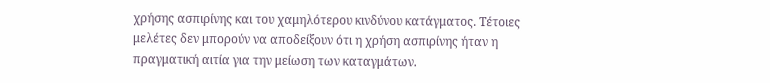χρήσης ασπιρίνης και του χαμηλότερου κινδύνου κατάγματος. Τέτοιες μελέτες δεν μπορούν να αποδείξουν ότι η χρήση ασπιρίνης ήταν η πραγματική αιτία για την μείωση των καταγμάτων.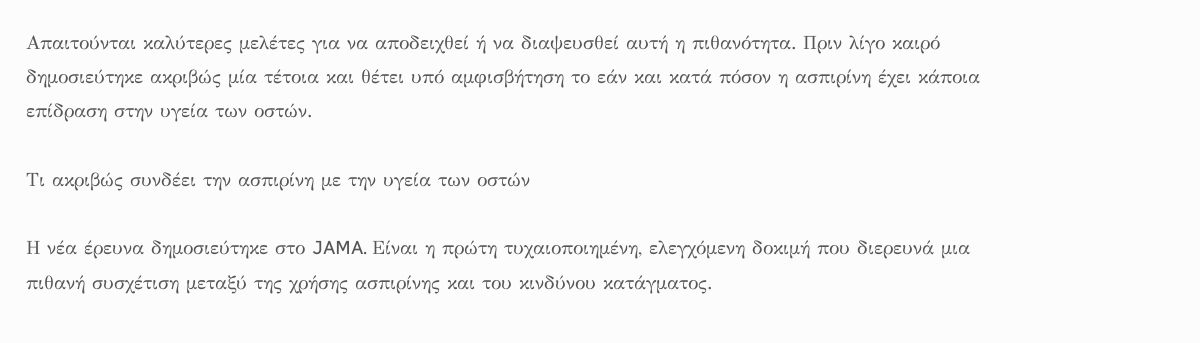Απαιτούνται καλύτερες μελέτες για να αποδειχθεί ή να διαψευσθεί αυτή η πιθανότητα. Πριν λίγο καιρό δημοσιεύτηκε ακριβώς μία τέτοια και θέτει υπό αμφισβήτηση το εάν και κατά πόσον η ασπιρίνη έχει κάποια επίδραση στην υγεία των οστών.

Τι ακριβώς συνδέει την ασπιρίνη με την υγεία των οστών

Η νέα έρευνα δημοσιεύτηκε στο JAMA. Είναι η πρώτη τυχαιοποιημένη, ελεγχόμενη δοκιμή που διερευνά μια πιθανή συσχέτιση μεταξύ της χρήσης ασπιρίνης και του κινδύνου κατάγματος.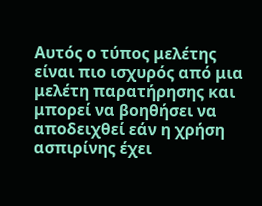Αυτός ο τύπος μελέτης είναι πιο ισχυρός από μια μελέτη παρατήρησης και μπορεί να βοηθήσει να αποδειχθεί εάν η χρήση ασπιρίνης έχει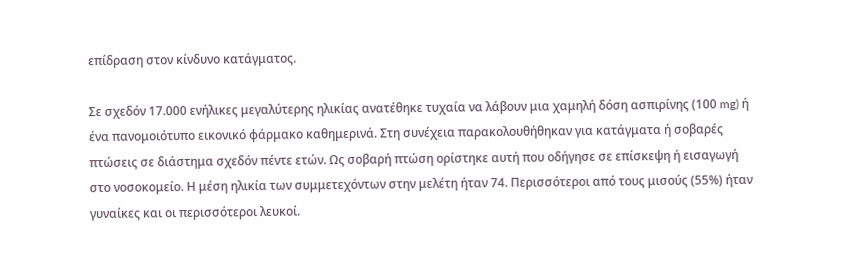επίδραση στον κίνδυνο κατάγματος.

Σε σχεδόν 17.000 ενήλικες μεγαλύτερης ηλικίας ανατέθηκε τυχαία να λάβουν μια χαμηλή δόση ασπιρίνης (100 mg) ή ένα πανομοιότυπο εικονικό φάρμακο καθημερινά. Στη συνέχεια παρακολουθήθηκαν για κατάγματα ή σοβαρές πτώσεις σε διάστημα σχεδόν πέντε ετών. Ως σοβαρή πτώση ορίστηκε αυτή που οδήγησε σε επίσκεψη ή εισαγωγή στο νοσοκομείο. Η μέση ηλικία των συμμετεχόντων στην μελέτη ήταν 74. Περισσότεροι από τους μισούς (55%) ήταν γυναίκες και οι περισσότεροι λευκοί.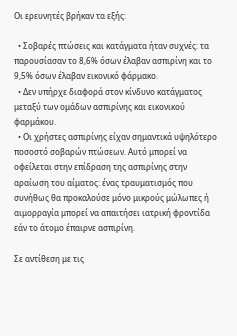Οι ερευνητές βρήκαν τα εξής:

  • Σοβαρές πτώσεις και κατάγματα ήταν συχνές: τα παρουσίασαν το 8,6% όσων έλαβαν ασπιρίνη και το 9,5% όσων έλαβαν εικονικό φάρμακο.
  • Δεν υπήρχε διαφορά στον κίνδυνο κατάγματος μεταξύ των ομάδων ασπιρίνης και εικονικού φαρμάκου.
  • Οι χρήστες ασπιρίνης είχαν σημαντικά υψηλότερο ποσοστό σοβαρών πτώσεων. Αυτό μπορεί να οφείλεται στην επίδραση της ασπιρίνης στην αραίωση του αίματος: ένας τραυματισμός που συνήθως θα προκαλούσε μόνο μικρούς μώλωπες ή αιμορραγία μπορεί να απαιτήσει ιατρική φροντίδα εάν το άτομο έπαιρνε ασπιρίνη.

Σε αντίθεση με τις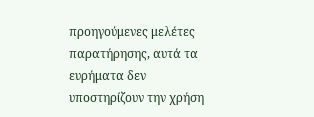προηγούμενες μελέτες παρατήρησης, αυτά τα ευρήματα δεν υποστηρίζουν την χρήση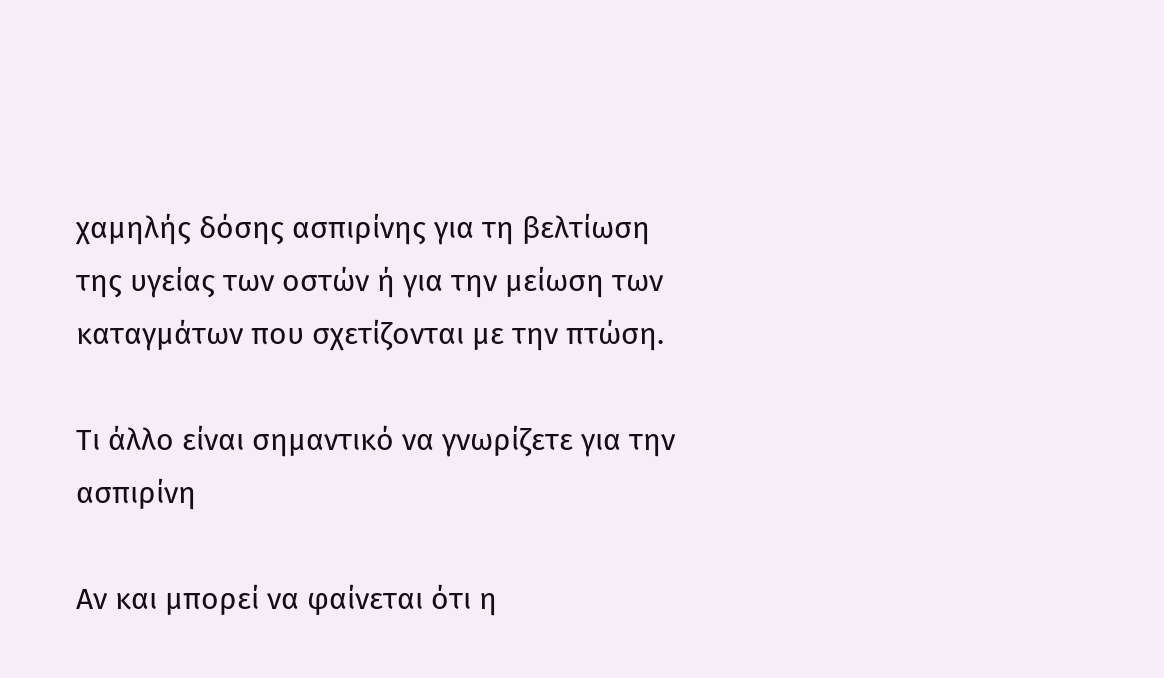χαμηλής δόσης ασπιρίνης για τη βελτίωση της υγείας των οστών ή για την μείωση των καταγμάτων που σχετίζονται με την πτώση.

Τι άλλο είναι σημαντικό να γνωρίζετε για την ασπιρίνη

Αν και μπορεί να φαίνεται ότι η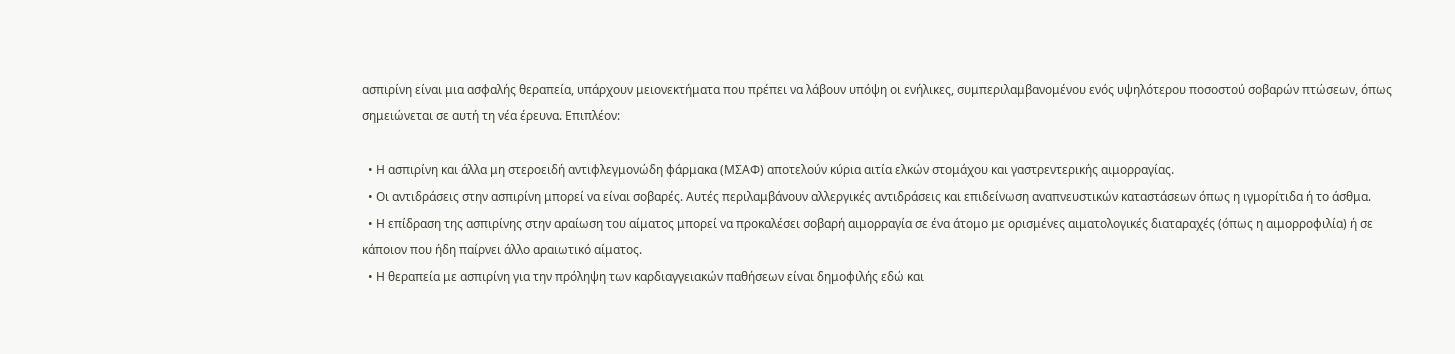ασπιρίνη είναι μια ασφαλής θεραπεία, υπάρχουν μειονεκτήματα που πρέπει να λάβουν υπόψη οι ενήλικες, συμπεριλαμβανομένου ενός υψηλότερου ποσοστού σοβαρών πτώσεων, όπως σημειώνεται σε αυτή τη νέα έρευνα. Επιπλέον:

  • Η ασπιρίνη και άλλα μη στεροειδή αντιφλεγμονώδη φάρμακα (ΜΣΑΦ) αποτελούν κύρια αιτία ελκών στομάχου και γαστρεντερικής αιμορραγίας.
  • Οι αντιδράσεις στην ασπιρίνη μπορεί να είναι σοβαρές. Αυτές περιλαμβάνουν αλλεργικές αντιδράσεις και επιδείνωση αναπνευστικών καταστάσεων όπως η ιγμορίτιδα ή το άσθμα.
  • Η επίδραση της ασπιρίνης στην αραίωση του αίματος μπορεί να προκαλέσει σοβαρή αιμορραγία σε ένα άτομο με ορισμένες αιματολογικές διαταραχές (όπως η αιμορροφιλία) ή σε κάποιον που ήδη παίρνει άλλο αραιωτικό αίματος.
  • Η θεραπεία με ασπιρίνη για την πρόληψη των καρδιαγγειακών παθήσεων είναι δημοφιλής εδώ και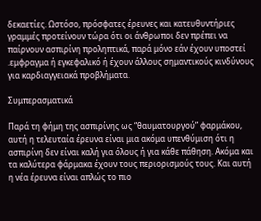δεκαετίες. Ωστόσο, πρόσφατες έρευνες και κατευθυντήριες γραμμές προτείνουν τώρα ότι οι άνθρωποι δεν πρέπει να παίρνουν ασπιρίνη προληπτικά, παρά μόνο εάν έχουν υποστεί .εμφραγμα ή εγκεφαλικό ή έχουν άλλους σημαντικούς κινδύνους για καρδιαγγειακά προβλήματα.

Συμπερασματικά

Παρά τη φήμη της ασπιρίνης ως “θαυματουργού” φαρμάκου, αυτή η τελευταία έρευνα είναι μια ακόμα υπενθύμιση ότι η ασπιρίνη δεν είναι καλή για όλους ή για κάθε πάθηση. Ακόμα και τα καλύτερα φάρμακα έχουν τους περιορισμούς τους. Και αυτή η νέα έρευνα είναι απλώς το πιο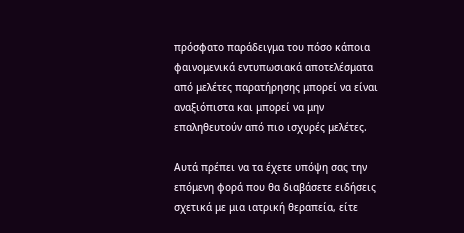πρόσφατο παράδειγμα του πόσο κάποια φαινομενικά εντυπωσιακά αποτελέσματα από μελέτες παρατήρησης μπορεί να είναι αναξιόπιστα και μπορεί να μην επαληθευτούν από πιο ισχυρές μελέτες.

Αυτά πρέπει να τα έχετε υπόψη σας την επόμενη φορά που θα διαβάσετε ειδήσεις σχετικά με μια ιατρική θεραπεία, είτε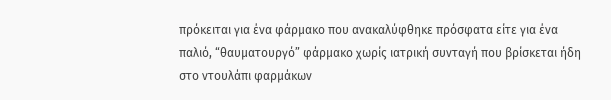πρόκειται για ένα φάρμακο που ανακαλύφθηκε πρόσφατα είτε για ένα παλιό, “θαυματουργό” φάρμακο χωρίς ιατρική συνταγή που βρίσκεται ήδη στο ντουλάπι φαρμάκων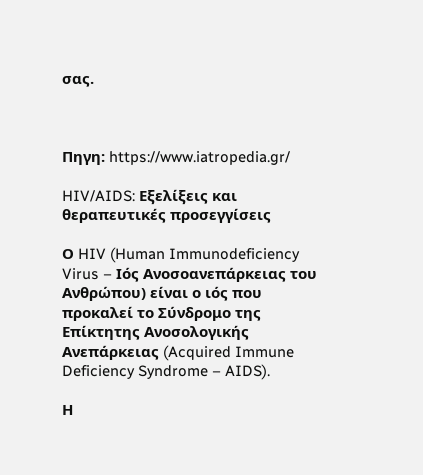σας.



Πηγη: https://www.iatropedia.gr/

HIV/AIDS: Εξελίξεις και θεραπευτικές προσεγγίσεις

Ο HIV (Human Immunodeficiency Virus – Ιός Ανοσοανεπάρκειας του Ανθρώπου) είναι ο ιός που προκαλεί το Σύνδρομο της Επίκτητης Ανοσολογικής Ανεπάρκειας (Acquired Immune Deficiency Syndrome – AIDS).

Η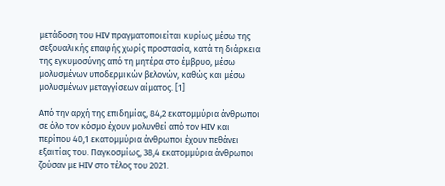μετάδοση του HIV πραγματοποιείται κυρίως μέσω της σεξουαλικής επαφής χωρίς προστασία, κατά τη διάρκεια της εγκυμοσύνης από τη μητέρα στο έμβρυο, μέσω μολυσμένων υποδερμικών βελονών, καθώς και μέσω μολυσμένων μεταγγίσεων αίματος. [1]

Από την αρχή της επιδημίας, 84,2 εκατομμύρια άνθρωποι σε όλο τον κόσμο έχουν μολυνθεί από τον HIV και περίπου 40,1 εκατομμύρια άνθρωποι έχουν πεθάνει εξαιτίας του. Παγκοσμίως, 38,4 εκατομμύρια άνθρωποι ζούσαν με HIV στο τέλος του 2021.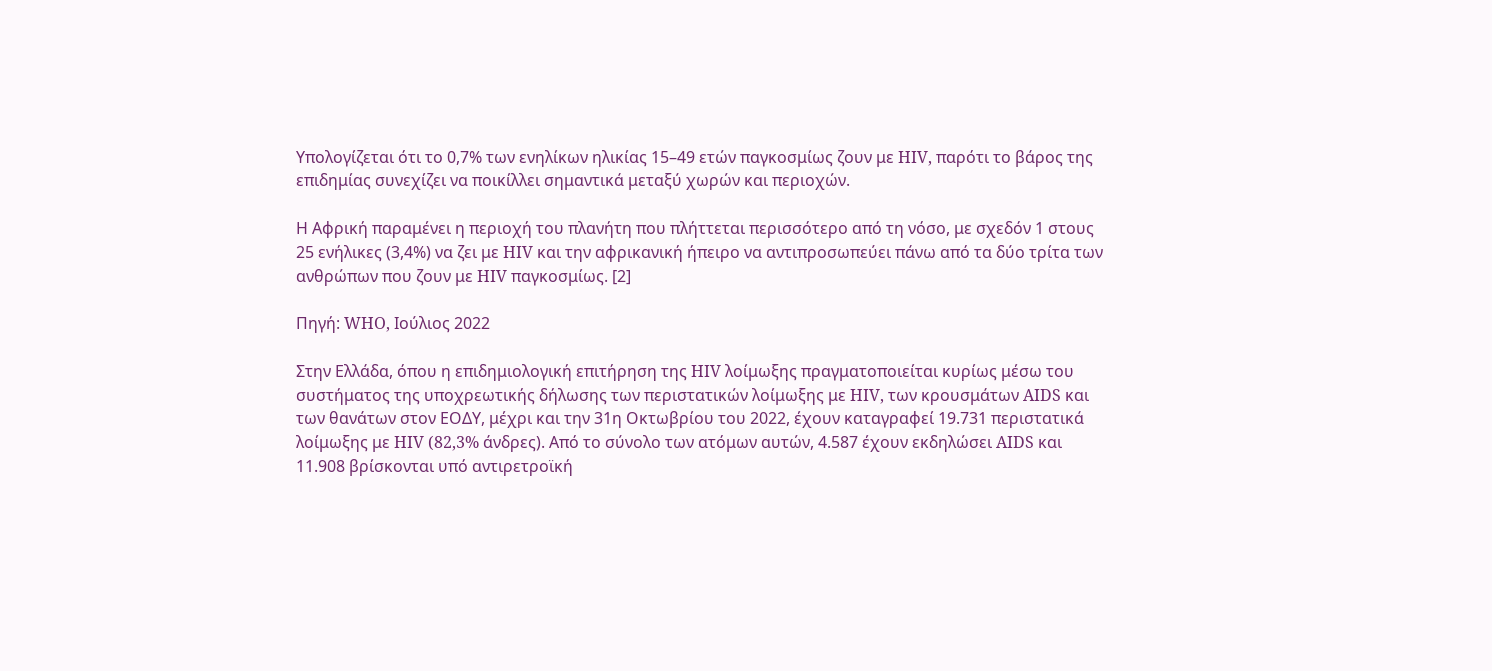Υπολογίζεται ότι το 0,7% των ενηλίκων ηλικίας 15–49 ετών παγκοσμίως ζουν με HIV, παρότι το βάρος της επιδημίας συνεχίζει να ποικίλλει σημαντικά μεταξύ χωρών και περιοχών.

Η Αφρική παραμένει η περιοχή του πλανήτη που πλήττεται περισσότερο από τη νόσο, με σχεδόν 1 στους 25 ενήλικες (3,4%) να ζει με HIV και την αφρικανική ήπειρο να αντιπροσωπεύει πάνω από τα δύο τρίτα των ανθρώπων που ζουν με HIV παγκοσμίως. [2]

Πηγή: WHO, Ιούλιος 2022

Στην Ελλάδα, όπου η επιδημιολογική επιτήρηση της HIV λοίμωξης πραγματοποιείται κυρίως μέσω του συστήματος της υποχρεωτικής δήλωσης των περιστατικών λοίμωξης με HIV, των κρουσμάτων AIDS και των θανάτων στον ΕΟΔΥ, μέχρι και την 31η Οκτωβρίου του 2022, έχουν καταγραφεί 19.731 περιστατικά λοίμωξης με HIV (82,3% άνδρες). Από το σύνολο των ατόμων αυτών, 4.587 έχουν εκδηλώσει AIDS και 11.908 βρίσκονται υπό αντιρετροϊκή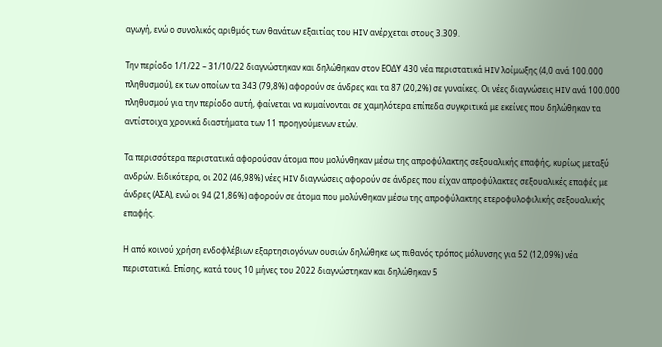αγωγή, ενώ ο συνολικός αριθμός των θανάτων εξαιτίας του HIV ανέρχεται στους 3.309.

Την περίοδο 1/1/22 – 31/10/22 διαγνώστηκαν και δηλώθηκαν στον ΕΟΔΥ 430 νέα περιστατικά HIV λοίμωξης (4,0 ανά 100.000 πληθυσμού), εκ των οποίων τα 343 (79,8%) αφορούν σε άνδρες και τα 87 (20,2%) σε γυναίκες. Οι νέες διαγνώσεις HIV ανά 100.000 πληθυσμού για την περίοδο αυτή, φαίνεται να κυμαίνονται σε χαμηλότερα επίπεδα συγκριτικά με εκείνες που δηλώθηκαν τα αντίστοιχα χρονικά διαστήματα των 11 προηγούμενων ετών.

Τα περισσότερα περιστατικά αφορούσαν άτομα που μολύνθηκαν μέσω της απροφύλακτης σεξουαλικής επαφής, κυρίως μεταξύ ανδρών. Ειδικότερα, οι 202 (46,98%) νέες HIV διαγνώσεις αφορούν σε άνδρες που είχαν απροφύλακτες σεξουαλικές επαφές με άνδρες (ΑΣΑ), ενώ οι 94 (21,86%) αφορούν σε άτομα που μολύνθηκαν μέσω της απροφύλακτης ετεροφυλοφιλικής σεξουαλικής επαφής.

Η από κοινού χρήση ενδοφλέβιων εξαρτησιογόνων ουσιών δηλώθηκε ως πιθανός τρόπος μόλυνσης για 52 (12,09%) νέα περιστατικά. Επίσης, κατά τους 10 μήνες του 2022 διαγνώστηκαν και δηλώθηκαν 5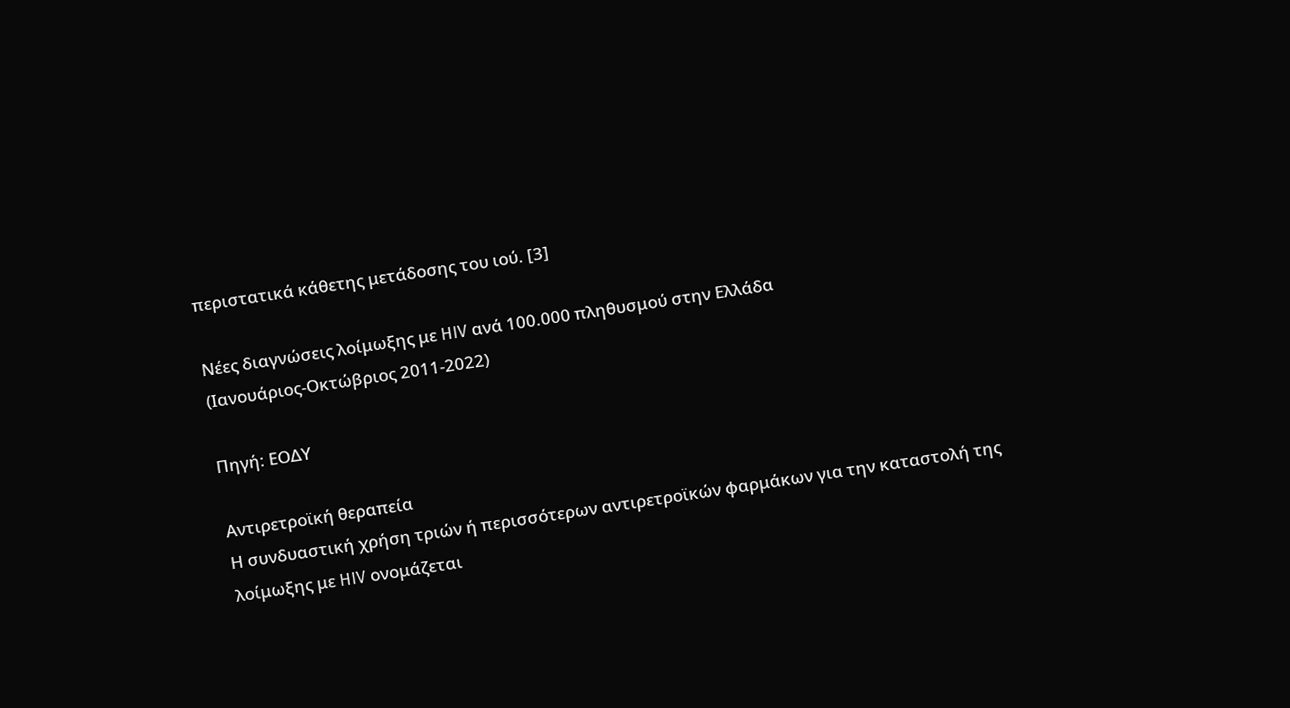περιστατικά κάθετης μετάδοσης του ιού. [3]

Νέες διαγνώσεις λοίμωξης με HIV ανά 100.000 πληθυσμού στην Ελλάδα
(Ιανουάριος-Οκτώβριος 2011-2022)

Πηγή: ΕΟΔΥ

Αντιρετροϊκή θεραπεία
Η συνδυαστική χρήση τριών ή περισσότερων αντιρετροϊκών φαρμάκων για την καταστολή της λοίμωξης με HIV ονομάζεται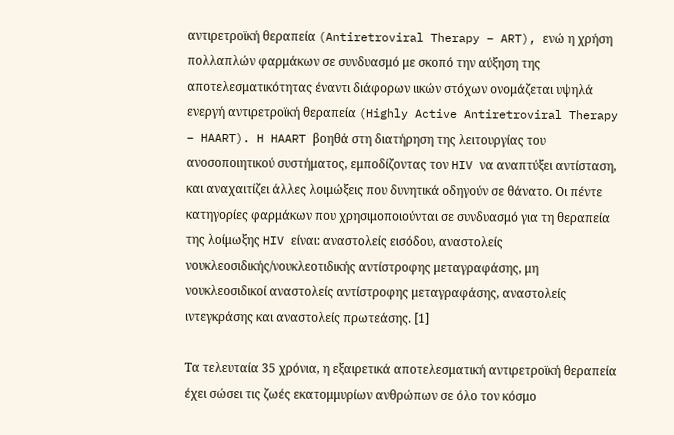αντιρετροϊκή θεραπεία (Antiretroviral Therapy – ART), ενώ η χρήση πολλαπλών φαρμάκων σε συνδυασμό με σκοπό την αύξηση της αποτελεσματικότητας έναντι διάφορων ιικών στόχων ονομάζεται υψηλά ενεργή αντιρετροϊκή θεραπεία (Highly Active Antiretroviral Therapy – HAART). H HAART βοηθά στη διατήρηση της λειτουργίας του ανοσοποιητικού συστήματος, εμποδίζοντας τον HIV να αναπτύξει αντίσταση, και αναχαιτίζει άλλες λοιμώξεις που δυνητικά οδηγούν σε θάνατο. Οι πέντε κατηγορίες φαρμάκων που χρησιμοποιούνται σε συνδυασμό για τη θεραπεία της λοίμωξης HIV είναι: αναστολείς εισόδου, αναστολείς νουκλεοσιδικής/νουκλεοτιδικής αντίστροφης μεταγραφάσης, μη νουκλεοσιδικοί αναστολείς αντίστροφης μεταγραφάσης, αναστολείς ιντεγκράσης και αναστολείς πρωτεάσης. [1]

Τα τελευταία 35 χρόνια, η εξαιρετικά αποτελεσματική αντιρετροϊκή θεραπεία έχει σώσει τις ζωές εκατομμυρίων ανθρώπων σε όλο τον κόσμο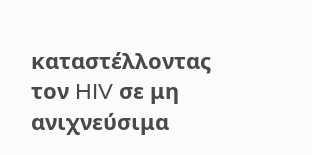καταστέλλοντας τον HIV σε μη ανιχνεύσιμα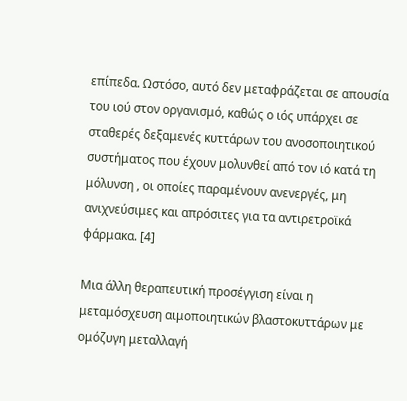επίπεδα. Ωστόσο, αυτό δεν μεταφράζεται σε απουσία του ιού στον οργανισμό, καθώς ο ιός υπάρχει σε σταθερές δεξαμενές κυττάρων του ανοσοποιητικού συστήματος που έχουν μολυνθεί από τον ιό κατά τη μόλυνση , οι οποίες παραμένουν ανενεργές, μη ανιχνεύσιμες και απρόσιτες για τα αντιρετροϊκά φάρμακα. [4]

Μια άλλη θεραπευτική προσέγγιση είναι η μεταμόσχευση αιμοποιητικών βλαστοκυττάρων με ομόζυγη μεταλλαγή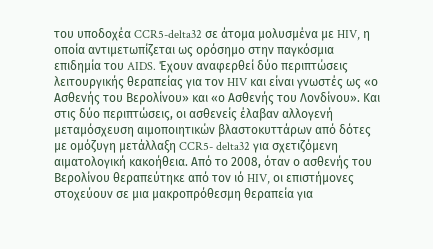του υποδοχέα CCR5-delta32 σε άτομα μολυσμένα με HIV, η οποία αντιμετωπίζεται ως ορόσημο στην παγκόσμια επιδημία του AIDS. Έχουν αναφερθεί δύο περιπτώσεις λειτουργικής θεραπείας για τον HIV και είναι γνωστές ως «ο Ασθενής του Βερολίνου» και «ο Ασθενής του Λονδίνου». Και στις δύο περιπτώσεις, οι ασθενείς έλαβαν αλλογενή μεταμόσχευση αιμοποιητικών βλαστοκυττάρων από δότες με ομόζυγη μετάλλαξη CCR5- delta32 για σχετιζόμενη αιματολογική κακοήθεια. Από το 2008, όταν ο ασθενής του Βερολίνου θεραπεύτηκε από τον ιό HIV, οι επιστήμονες στοχεύουν σε μια μακροπρόθεσμη θεραπεία για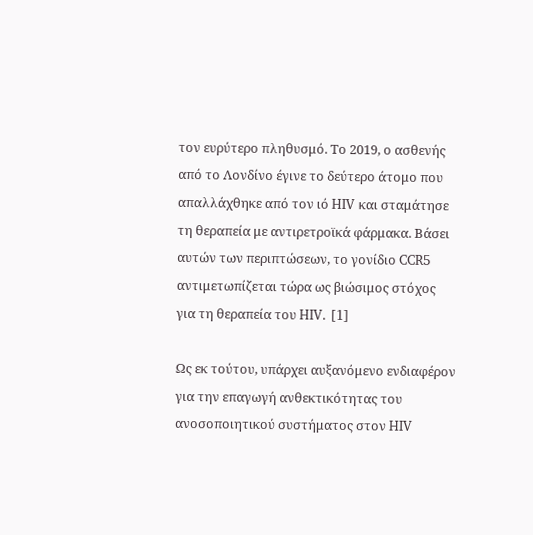τον ευρύτερο πληθυσμό. Το 2019, ο ασθενής από το Λονδίνο έγινε το δεύτερο άτομο που απαλλάχθηκε από τον ιό HIV και σταμάτησε τη θεραπεία με αντιρετροϊκά φάρμακα. Βάσει αυτών των περιπτώσεων, το γονίδιο CCR5 αντιμετωπίζεται τώρα ως βιώσιμος στόχος για τη θεραπεία του HIV. [1]

Ως εκ τούτου, υπάρχει αυξανόμενο ενδιαφέρον για την επαγωγή ανθεκτικότητας του ανοσοποιητικού συστήματος στον HIV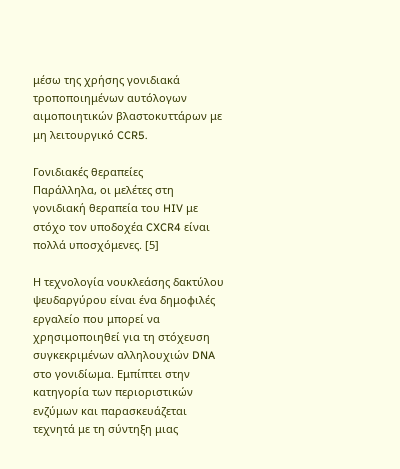μέσω της χρήσης γονιδιακά τροποποιημένων αυτόλογων αιμοποιητικών βλαστοκυττάρων με μη λειτουργικό CCR5.

Γονιδιακές θεραπείες
Παράλληλα, οι μελέτες στη γονιδιακή θεραπεία του HIV με στόχο τον υποδοχέα CXCR4 είναι πολλά υποσχόμενες. [5]

Η τεχνολογία νουκλεάσης δακτύλου ψευδαργύρου είναι ένα δημοφιλές εργαλείο που μπορεί να χρησιμοποιηθεί για τη στόχευση συγκεκριμένων αλληλουχιών DNA στο γονιδίωμα. Εμπίπτει στην κατηγορία των περιοριστικών ενζύμων και παρασκευάζεται τεχνητά με τη σύντηξη μιας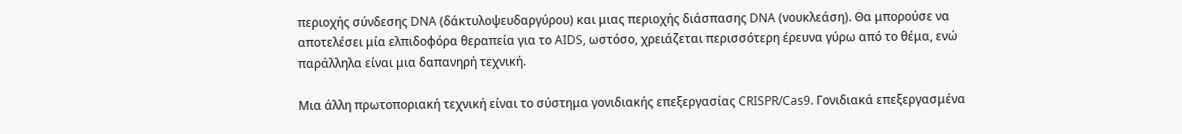περιοχής σύνδεσης DNA (δάκτυλοψευδαργύρου) και μιας περιοχής διάσπασης DNA (νουκλεάση). Θα μπορούσε να αποτελέσει μία ελπιδοφόρα θεραπεία για το AIDS, ωστόσο, χρειάζεται περισσότερη έρευνα γύρω από το θέμα, ενώ παράλληλα είναι μια δαπανηρή τεχνική.

Μια άλλη πρωτοποριακή τεχνική είναι το σύστημα γονιδιακής επεξεργασίας CRISPR/Cas9. Γονιδιακά επεξεργασμένα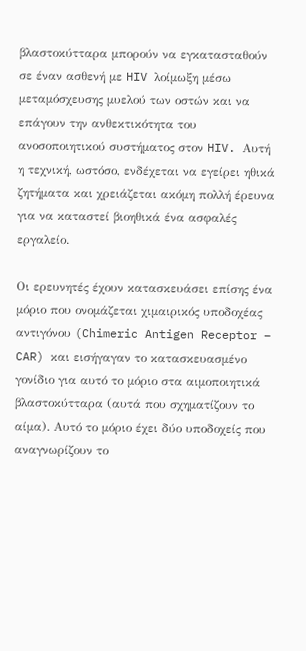βλαστοκύτταρα μπορούν να εγκατασταθούν σε έναν ασθενή με HIV λοίμωξη μέσω μεταμόσχευσης μυελού των οστών και να επάγουν την ανθεκτικότητα του ανοσοποιητικού συστήματος στον HIV. Αυτή η τεχνική, ωστόσο, ενδέχεται να εγείρει ηθικά ζητήματα και χρειάζεται ακόμη πολλή έρευνα για να καταστεί βιοηθικά ένα ασφαλές εργαλείο.

Οι ερευνητές έχουν κατασκευάσει επίσης ένα μόριο που ονομάζεται χιμαιρικός υποδοχέας αντιγόνου (Chimeric Antigen Receptor – CAR) και εισήγαγαν το κατασκευασμένο γονίδιο για αυτό το μόριο στα αιμοποιητικά βλαστοκύτταρα (αυτά που σχηματίζουν το αίμα). Αυτό το μόριο έχει δύο υποδοχείς που αναγνωρίζουν το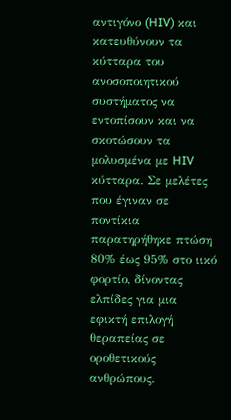αντιγόνο (HIV) και κατευθύνουν τα κύτταρα του ανοσοποιητικού συστήματος να εντοπίσουν και να σκοτώσουν τα μολυσμένα με HIV κύτταρα. Σε μελέτες που έγιναν σε ποντίκια παρατηρήθηκε πτώση 80% έως 95% στο ιικό φορτίο, δίνοντας ελπίδες για μια εφικτή επιλογή θεραπείας σε οροθετικούς ανθρώπους.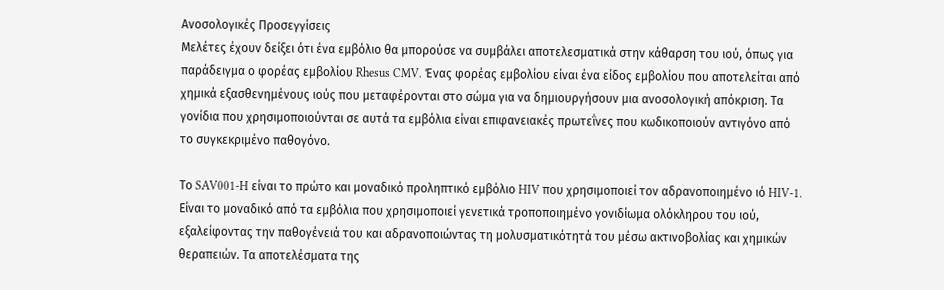Ανοσολογικές Προσεγγίσεις
Μελέτες έχουν δείξει ότι ένα εμβόλιο θα μπορούσε να συμβάλει αποτελεσματικά στην κάθαρση του ιού, όπως για παράδειγμα ο φορέας εμβολίου Rhesus CMV. Ένας φορέας εμβολίου είναι ένα είδος εμβολίου που αποτελείται από χημικά εξασθενημένους ιούς που μεταφέρονται στο σώμα για να δημιουργήσουν μια ανοσολογική απόκριση. Τα γονίδια που χρησιμοποιούνται σε αυτά τα εμβόλια είναι επιφανειακές πρωτεΐνες που κωδικοποιούν αντιγόνο από το συγκεκριμένο παθογόνο.

Το SAV001-H είναι το πρώτο και μοναδικό προληπτικό εμβόλιο HIV που χρησιμοποιεί τον αδρανοποιημένο ιό HIV-1. Είναι το μοναδικό από τα εμβόλια που χρησιμοποιεί γενετικά τροποποιημένο γονιδίωμα ολόκληρου του ιού, εξαλείφοντας την παθογένειά του και αδρανοποιώντας τη μολυσματικότητά του μέσω ακτινοβολίας και χημικών θεραπειών. Τα αποτελέσματα της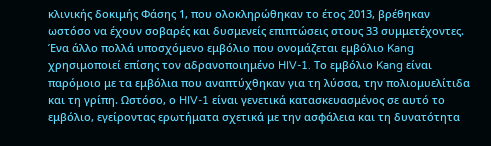κλινικής δοκιμής Φάσης 1, που ολοκληρώθηκαν το έτος 2013, βρέθηκαν ωστόσο να έχουν σοβαρές και δυσμενείς επιπτώσεις στους 33 συμμετέχοντες. Ένα άλλο πολλά υποσχόμενο εμβόλιο που ονομάζεται εμβόλιο Kang χρησιμοποιεί επίσης τον αδρανοποιημένο HIV-1. Το εμβόλιο Kang είναι παρόμοιο με τα εμβόλια που αναπτύχθηκαν για τη λύσσα, την πολιομυελίτιδα και τη γρίπη. Ωστόσο, ο HIV-1 είναι γενετικά κατασκευασμένος σε αυτό το εμβόλιο, εγείροντας ερωτήματα σχετικά με την ασφάλεια και τη δυνατότητα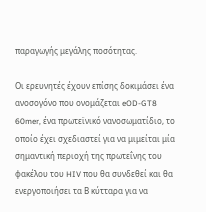παραγωγής μεγάλης ποσότητας.

Οι ερευνητές έχουν επίσης δοκιμάσει ένα ανοσογόνο που ονομάζεται eOD-GT8 60mer, ένα πρωτεϊνικό νανοσωματίδιο, το οποίο έχει σχεδιαστεί για να μιμείται μία σημαντική περιοχή της πρωτεΐνης του φακέλου του HIV που θα συνδεθεί και θα ενεργοποιήσει τα Β κύτταρα για να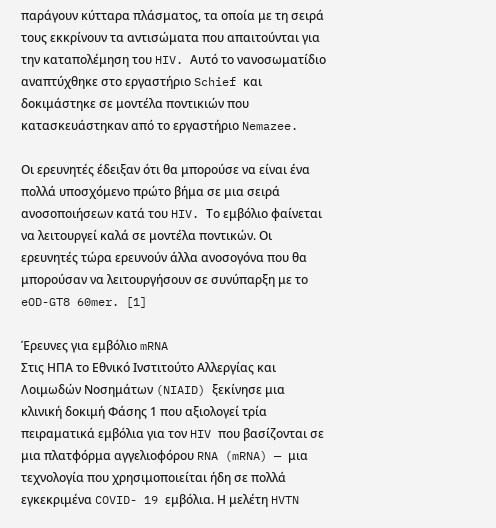παράγουν κύτταρα πλάσματος, τα οποία με τη σειρά τους εκκρίνουν τα αντισώματα που απαιτούνται για την καταπολέμηση του HIV. Αυτό το νανοσωματίδιο αναπτύχθηκε στο εργαστήριο Schief και δοκιμάστηκε σε μοντέλα ποντικιών που κατασκευάστηκαν από το εργαστήριο Nemazee.

Οι ερευνητές έδειξαν ότι θα μπορούσε να είναι ένα πολλά υποσχόμενο πρώτο βήμα σε μια σειρά ανοσοποιήσεων κατά του HIV. Το εμβόλιο φαίνεται να λειτουργεί καλά σε μοντέλα ποντικών. Οι ερευνητές τώρα ερευνούν άλλα ανοσογόνα που θα μπορούσαν να λειτουργήσουν σε συνύπαρξη με το eOD-GT8 60mer. [1]

Έρευνες για εμβόλιο mRNA
Στις ΗΠΑ το Εθνικό Ινστιτούτο Αλλεργίας και Λοιμωδών Νοσημάτων (NIAID) ξεκίνησε μια κλινική δοκιμή Φάσης 1 που αξιολογεί τρία πειραματικά εμβόλια για τον HIV που βασίζονται σε μια πλατφόρμα αγγελιοφόρου RNA (mRNA) — μια τεχνολογία που χρησιμοποιείται ήδη σε πολλά εγκεκριμένα COVID- 19 εμβόλια. Η μελέτη HVTN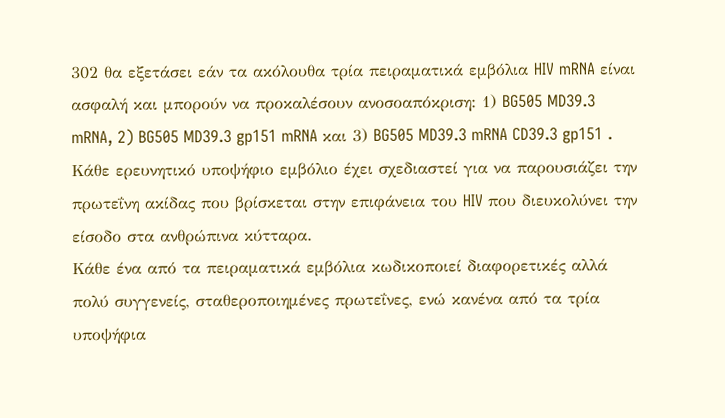302 θα εξετάσει εάν τα ακόλουθα τρία πειραματικά εμβόλια HIV mRNA είναι ασφαλή και μπορούν να προκαλέσουν ανοσοαπόκριση: 1) BG505 MD39.3 mRNA, 2) BG505 MD39.3 gp151 mRNA και 3) BG505 MD39.3 mRNA CD39.3 gp151 . Κάθε ερευνητικό υποψήφιο εμβόλιο έχει σχεδιαστεί για να παρουσιάζει την πρωτεΐνη ακίδας που βρίσκεται στην επιφάνεια του HIV που διευκολύνει την είσοδο στα ανθρώπινα κύτταρα.
Κάθε ένα από τα πειραματικά εμβόλια κωδικοποιεί διαφορετικές αλλά πολύ συγγενείς, σταθεροποιημένες πρωτεΐνες, ενώ κανένα από τα τρία υποψήφια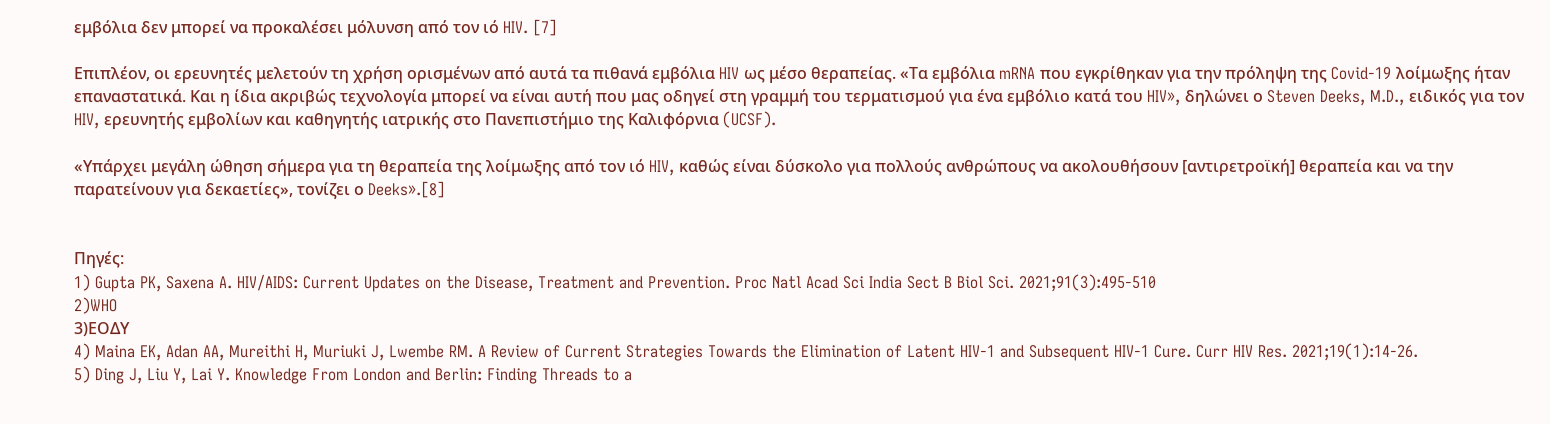εμβόλια δεν μπορεί να προκαλέσει μόλυνση από τον ιό HIV. [7]

Επιπλέον, οι ερευνητές μελετούν τη χρήση ορισμένων από αυτά τα πιθανά εμβόλια HIV ως μέσο θεραπείας. «Τα εμβόλια mRNA που εγκρίθηκαν για την πρόληψη της Covid-19 λοίμωξης ήταν επαναστατικά. Και η ίδια ακριβώς τεχνολογία μπορεί να είναι αυτή που μας οδηγεί στη γραμμή του τερματισμού για ένα εμβόλιο κατά του HIV», δηλώνει ο Steven Deeks, M.D., ειδικός για τον HIV, ερευνητής εμβολίων και καθηγητής ιατρικής στο Πανεπιστήμιο της Καλιφόρνια (UCSF).

«Υπάρχει μεγάλη ώθηση σήμερα για τη θεραπεία της λοίμωξης από τον ιό HIV, καθώς είναι δύσκολο για πολλούς ανθρώπους να ακολουθήσουν [αντιρετροϊκή] θεραπεία και να την παρατείνουν για δεκαετίες», τονίζει ο Deeks».[8]


Πηγές:
1) Gupta PK, Saxena A. HIV/AIDS: Current Updates on the Disease, Treatment and Prevention. Proc Natl Acad Sci India Sect B Biol Sci. 2021;91(3):495-510
2)WHO
3)ΕΟΔΥ
4) Maina EK, Adan AA, Mureithi H, Muriuki J, Lwembe RM. A Review of Current Strategies Towards the Elimination of Latent HIV-1 and Subsequent HIV-1 Cure. Curr HIV Res. 2021;19(1):14-26.
5) Ding J, Liu Y, Lai Y. Knowledge From London and Berlin: Finding Threads to a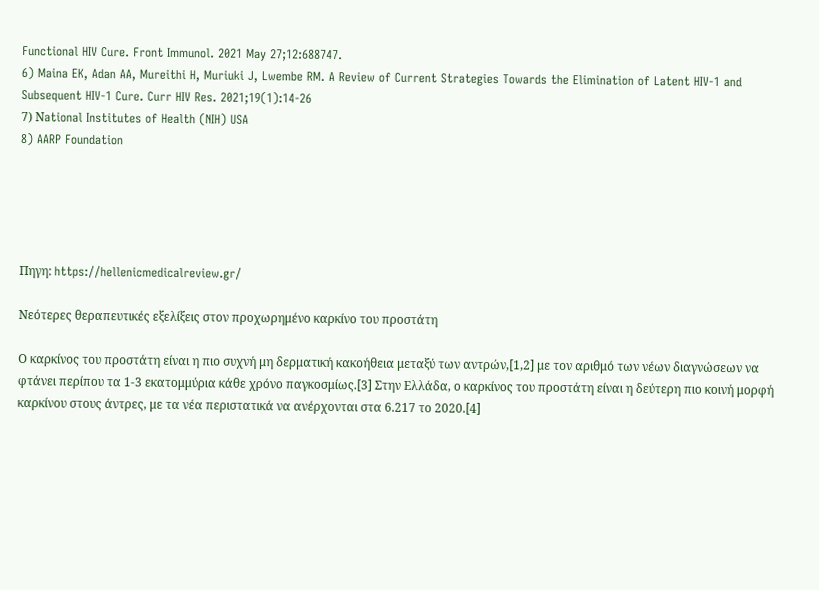Functional HIV Cure. Front Immunol. 2021 May 27;12:688747.
6) Maina EK, Adan AA, Mureithi H, Muriuki J, Lwembe RM. A Review of Current Strategies Towards the Elimination of Latent HIV-1 and Subsequent HIV-1 Cure. Curr HIV Res. 2021;19(1):14-26
7) Νational Institutes of Health (NIH) USA
8) AARP Foundation





Πηγη: https://hellenicmedicalreview.gr/

Νεότερες θεραπευτικές εξελίξεις στον προχωρημένο καρκίνο του προστάτη

Ο καρκίνος του προστάτη είναι η πιο συχνή μη δερματική κακοήθεια μεταξύ των αντρών,[1,2] με τον αριθμό των νέων διαγνώσεων να φτάνει περίπου τα 1-3 εκατομμύρια κάθε χρόνο παγκοσμίως.[3] Στην Ελλάδα, ο καρκίνος του προστάτη είναι η δεύτερη πιο κοινή μορφή καρκίνου στους άντρες, με τα νέα περιστατικά να ανέρχονται στα 6.217 το 2020.[4]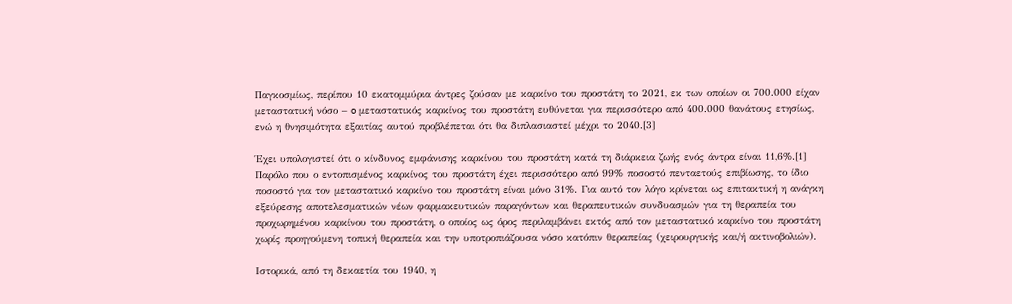Παγκοσμίως, περίπου 10 εκατομμύρια άντρες ζούσαν με καρκίνο του προστάτη το 2021, εκ των οποίων οι 700.000 είχαν μεταστατική νόσο – o μεταστατικός καρκίνος του προστάτη ευθύνεται για περισσότερο από 400.000 θανάτους ετησίως, ενώ η θνησιμότητα εξαιτίας αυτού προβλέπεται ότι θα διπλασιαστεί μέχρι το 2040.[3]

Έχει υπολογιστεί ότι ο κίνδυνος εμφάνισης καρκίνου του προστάτη κατά τη διάρκεια ζωής ενός άντρα είναι 11,6%.[1] Παρόλο που ο εντοπισμένος καρκίνος του προστάτη έχει περισσότερο από 99% ποσοστό πενταετούς επιβίωσης, το ίδιο ποσοστό για τον μεταστατικό καρκίνο του προστάτη είναι μόνο 31%. Για αυτό τον λόγο κρίνεται ως επιτακτική η ανάγκη εξεύρεσης αποτελεσματικών νέων φαρμακευτικών παραγόντων και θεραπευτικών συνδυασμών για τη θεραπεία του προχωρημένου καρκίνου του προστάτη, ο οποίος ως όρος περιλαμβάνει εκτός από τον μεταστατικό καρκίνο του προστάτη χωρίς προηγούμενη τοπική θεραπεία και την υποτροπιάζουσα νόσο κατόπιν θεραπείας (χειρουργικής και/ή ακτινοβολιών).

Ιστορικά, από τη δεκαετία του 1940, η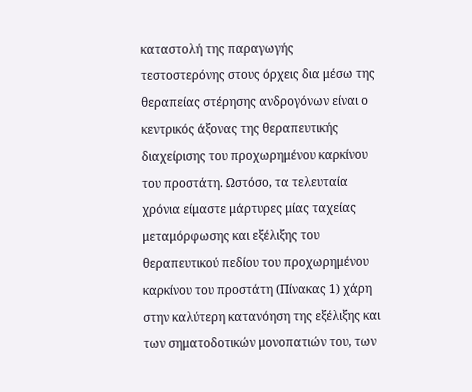καταστολή της παραγωγής τεστοστερόνης στους όρχεις δια μέσω της θεραπείας στέρησης ανδρογόνων είναι ο κεντρικός άξονας της θεραπευτικής διαχείρισης του προχωρημένου καρκίνου του προστάτη. Ωστόσο, τα τελευταία χρόνια είμαστε μάρτυρες μίας ταχείας μεταμόρφωσης και εξέλιξης του θεραπευτικού πεδίου του προχωρημένου καρκίνου του προστάτη (Πίνακας 1) χάρη στην καλύτερη κατανόηση της εξέλιξης και των σηματοδοτικών μονοπατιών του, των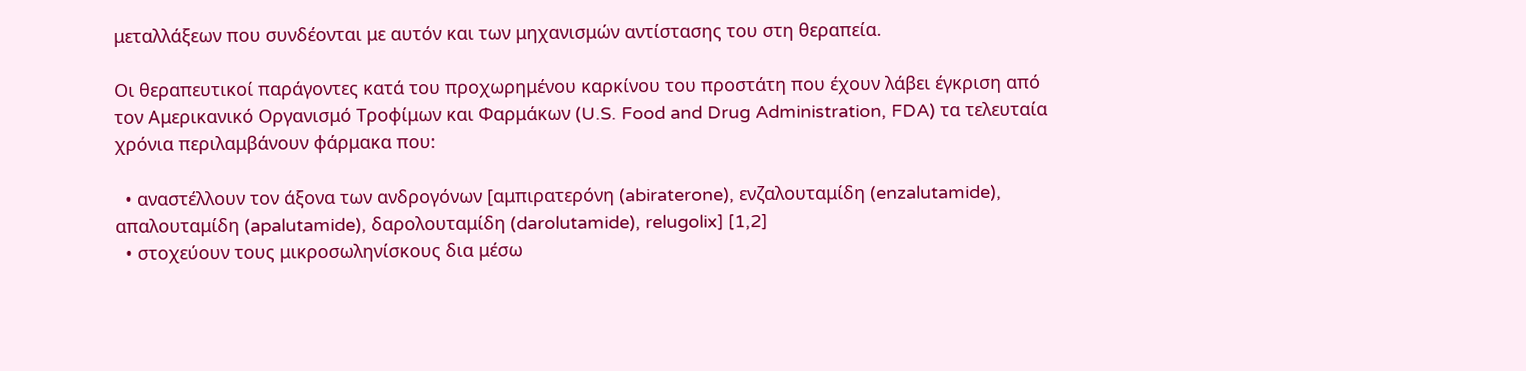μεταλλάξεων που συνδέονται με αυτόν και των μηχανισμών αντίστασης του στη θεραπεία.

Οι θεραπευτικοί παράγοντες κατά του προχωρημένου καρκίνου του προστάτη που έχουν λάβει έγκριση από τον Αμερικανικό Οργανισμό Τροφίμων και Φαρμάκων (U.S. Food and Drug Administration, FDA) τα τελευταία χρόνια περιλαμβάνουν φάρμακα που:

  • αναστέλλουν τον άξονα των ανδρογόνων [αμπιρατερόνη (abiraterone), ενζαλουταμίδη (enzalutamide), απαλουταμίδη (apalutamide), δαρολουταμίδη (darolutamide), relugolix] [1,2]
  • στοχεύουν τους μικροσωληνίσκους δια μέσω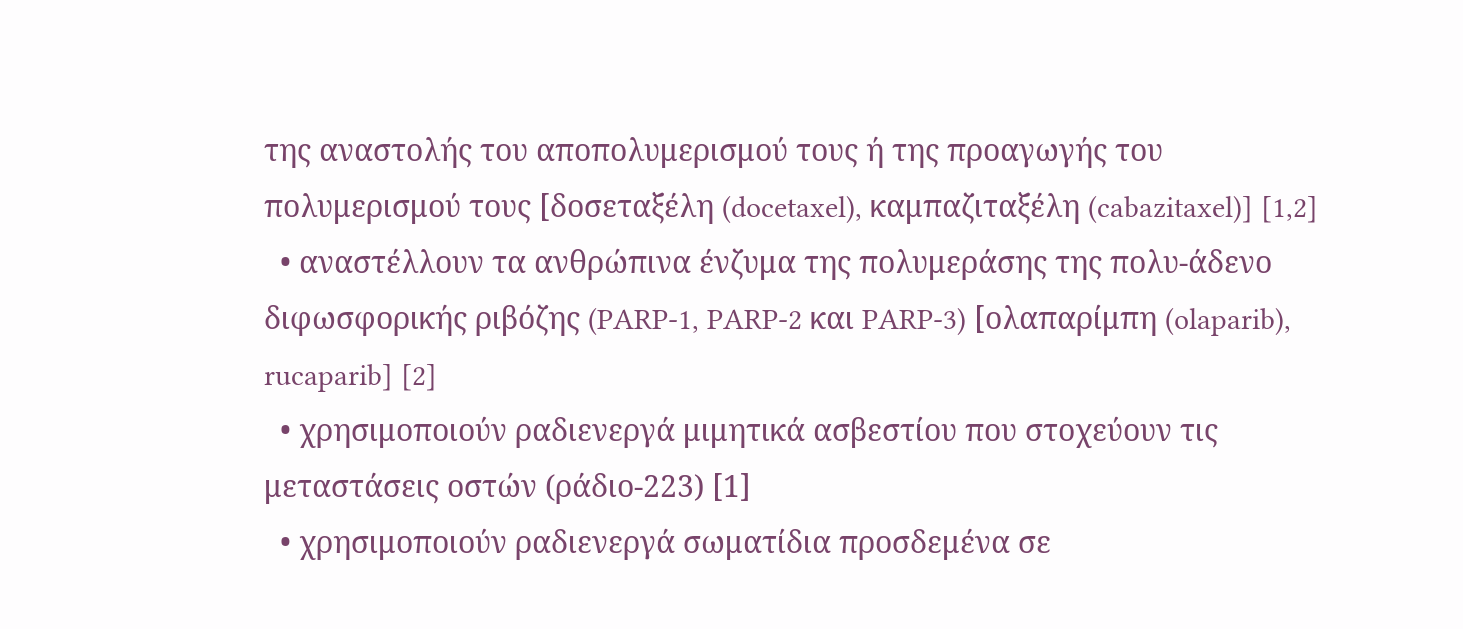της αναστολής του αποπολυμερισμού τους ή της προαγωγής του πολυμερισμού τους [δοσεταξέλη (docetaxel), καμπαζιταξέλη (cabazitaxel)] [1,2]
  • αναστέλλουν τα ανθρώπινα ένζυμα της πολυμεράσης της πολυ-άδενο διφωσφορικής ριβόζης (PARP-1, PARP-2 και PARP-3) [ολαπαρίμπη (olaparib), rucaparib] [2]
  • χρησιμοποιούν ραδιενεργά μιμητικά ασβεστίου που στοχεύουν τις μεταστάσεις οστών (ράδιο-223) [1]
  • χρησιμοποιούν ραδιενεργά σωματίδια προσδεμένα σε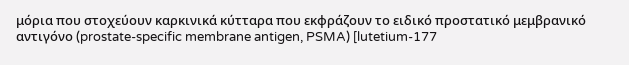μόρια που στοχεύουν καρκινικά κύτταρα που εκφράζουν το ειδικό προστατικό μεμβρανικό αντιγόνο (prostate-specific membrane antigen, PSMA) [lutetium-177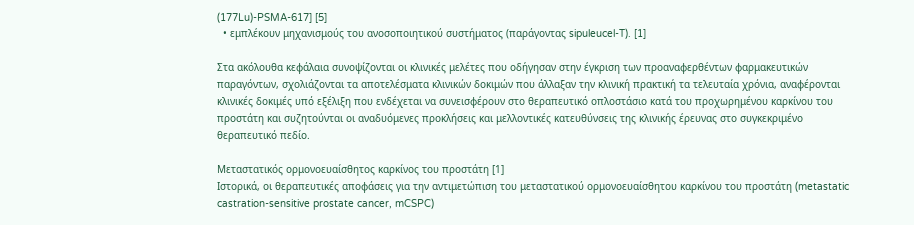(177Lu)-PSMA-617] [5]
  • εμπλέκουν μηχανισμούς του ανοσοποιητικού συστήματος (παράγοντας sipuleucel-T). [1]

Στα ακόλουθα κεφάλαια συνοψίζονται οι κλινικές μελέτες που οδήγησαν στην έγκριση των προαναφερθέντων φαρμακευτικών παραγόντων, σχολιάζονται τα αποτελέσματα κλινικών δοκιμών που άλλαξαν την κλινική πρακτική τα τελευταία χρόνια, αναφέρονται κλινικές δοκιμές υπό εξέλιξη που ενδέχεται να συνεισφέρουν στο θεραπευτικό οπλοστάσιο κατά του προχωρημένου καρκίνου του προστάτη και συζητούνται οι αναδυόμενες προκλήσεις και μελλοντικές κατευθύνσεις της κλινικής έρευνας στο συγκεκριμένο θεραπευτικό πεδίο.

Μεταστατικός ορμονοευαίσθητος καρκίνος του προστάτη [1]
Ιστορικά, οι θεραπευτικές αποφάσεις για την αντιμετώπιση του μεταστατικού ορμονοευαίσθητου καρκίνου του προστάτη (metastatic castration-sensitive prostate cancer, mCSPC)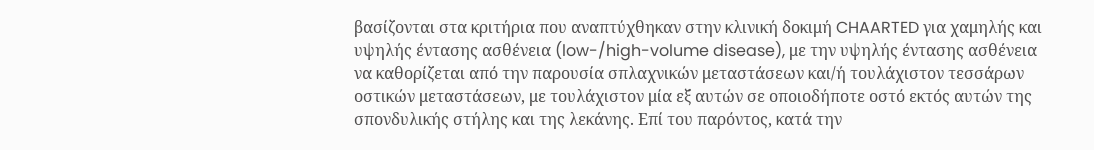βασίζονται στα κριτήρια που αναπτύχθηκαν στην κλινική δοκιμή CHAARTED για χαμηλής και υψηλής έντασης ασθένεια (low-/high-volume disease), με την υψηλής έντασης ασθένεια να καθορίζεται από την παρουσία σπλαχνικών μεταστάσεων και/ή τουλάχιστον τεσσάρων οστικών μεταστάσεων, με τουλάχιστον μία εξ αυτών σε οποιοδήποτε οστό εκτός αυτών της σπονδυλικής στήλης και της λεκάνης. Επί του παρόντος, κατά την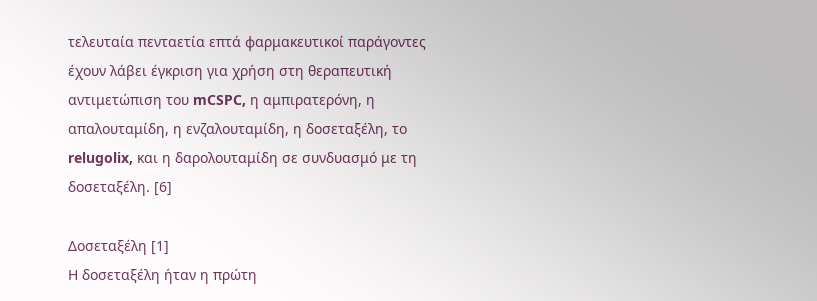τελευταία πενταετία επτά φαρμακευτικοί παράγοντες έχουν λάβει έγκριση για χρήση στη θεραπευτική αντιμετώπιση του mCSPC, η αμπιρατερόνη, η απαλουταμίδη, η ενζαλουταμίδη, η δοσεταξέλη, το relugolix, και η δαρολουταμίδη σε συνδυασμό με τη δοσεταξέλη. [6]

Δοσεταξέλη [1]
Η δοσεταξέλη ήταν η πρώτη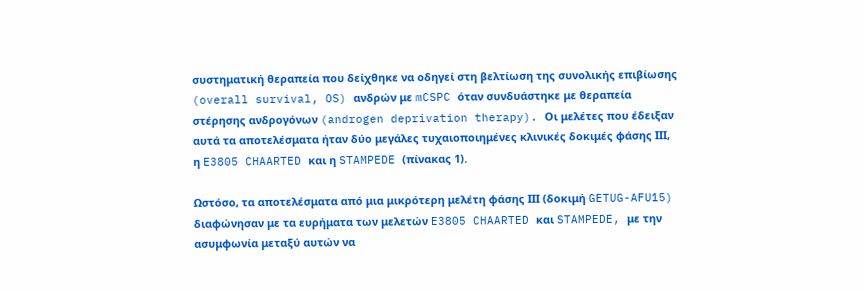συστηματική θεραπεία που δείχθηκε να οδηγεί στη βελτίωση της συνολικής επιβίωσης (overall survival, OS) ανδρών με mCSPC όταν συνδυάστηκε με θεραπεία στέρησης ανδρογόνων (androgen deprivation therapy). Οι μελέτες που έδειξαν αυτά τα αποτελέσματα ήταν δύο μεγάλες τυχαιοποιημένες κλινικές δοκιμές φάσης ΙΙΙ, η E3805 CHAARTED και η STAMPEDE (πίνακας 1).

Ωστόσο, τα αποτελέσματα από μια μικρότερη μελέτη φάσης ΙΙΙ (δοκιμή GETUG-AFU15) διαφώνησαν με τα ευρήματα των μελετών E3805 CHAARTED και STAMPEDE, με την ασυμφωνία μεταξύ αυτών να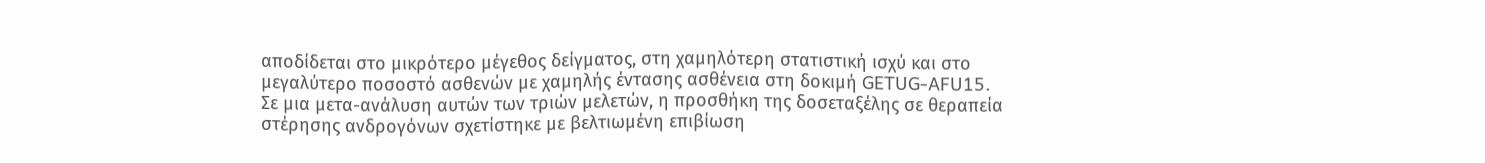αποδίδεται στο μικρότερο μέγεθος δείγματος, στη χαμηλότερη στατιστική ισχύ και στο μεγαλύτερο ποσοστό ασθενών με χαμηλής έντασης ασθένεια στη δοκιμή GETUG-AFU15. Σε μια μετα-ανάλυση αυτών των τριών μελετών, η προσθήκη της δοσεταξέλης σε θεραπεία στέρησης ανδρογόνων σχετίστηκε με βελτιωμένη επιβίωση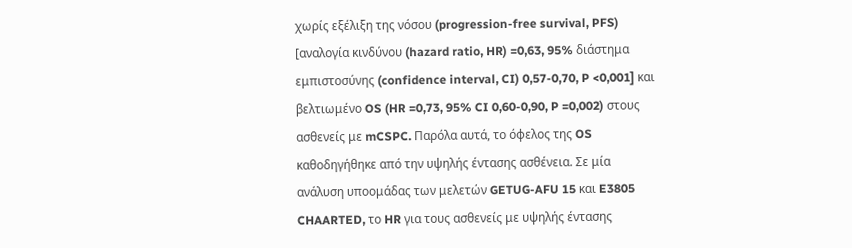χωρίς εξέλιξη της νόσου (progression-free survival, PFS) [αναλογία κινδύνου (hazard ratio, HR) =0,63, 95% διάστημα εμπιστοσύνης (confidence interval, CI) 0,57-0,70, P <0,001] και βελτιωμένο OS (HR =0,73, 95% CI 0,60-0,90, P =0,002) στους ασθενείς με mCSPC. Παρόλα αυτά, το όφελος της OS καθοδηγήθηκε από την υψηλής έντασης ασθένεια. Σε μία ανάλυση υποομάδας των μελετών GETUG-AFU 15 και E3805 CHAARTED, το HR για τους ασθενείς με υψηλής έντασης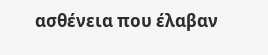ασθένεια που έλαβαν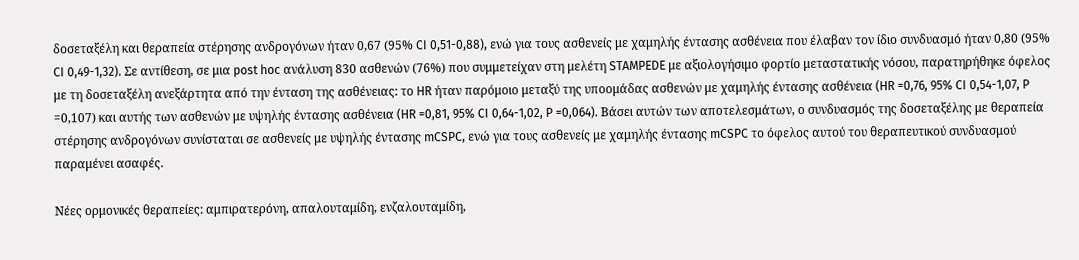δοσεταξέλη και θεραπεία στέρησης ανδρογόνων ήταν 0,67 (95% CI 0,51-0,88), ενώ για τους ασθενείς με χαμηλής έντασης ασθένεια που έλαβαν τον ίδιο συνδυασμό ήταν 0,80 (95% CI 0,49-1,32). Σε αντίθεση, σε μια post hoc ανάλυση 830 ασθενών (76%) που συμμετείχαν στη μελέτη STAMPEDE με αξιολογήσιμο φορτίο μεταστατικής νόσου, παρατηρήθηκε όφελος με τη δοσεταξέλη ανεξάρτητα από την ένταση της ασθένειας: το HR ήταν παρόμοιο μεταξύ της υποομάδας ασθενών με χαμηλής έντασης ασθένεια (HR =0,76, 95% CI 0,54-1,07, P =0,107) και αυτής των ασθενών με υψηλής έντασης ασθένεια (HR =0,81, 95% CI 0,64-1,02, P =0,064). Βάσει αυτών των αποτελεσμάτων, ο συνδυασμός της δοσεταξέλης με θεραπεία στέρησης ανδρογόνων συνίσταται σε ασθενείς με υψηλής έντασης mCSPC, ενώ για τους ασθενείς με χαμηλής έντασης mCSPC το όφελος αυτού του θεραπευτικού συνδυασμού παραμένει ασαφές.

Νέες ορμονικές θεραπείες: αμπιρατερόνη, απαλουταμίδη, ενζαλουταμίδη,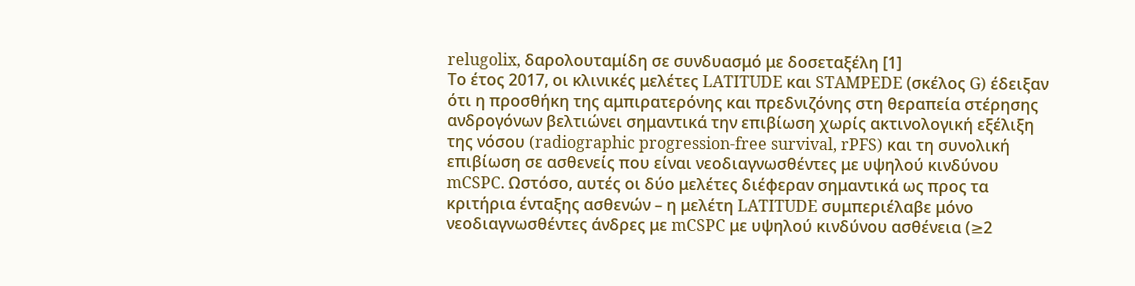relugolix, δαρολουταμίδη σε συνδυασμό με δοσεταξέλη [1]
Το έτος 2017, οι κλινικές μελέτες LATITUDE και STAMPEDE (σκέλος G) έδειξαν ότι η προσθήκη της αμπιρατερόνης και πρεδνιζόνης στη θεραπεία στέρησης ανδρογόνων βελτιώνει σημαντικά την επιβίωση χωρίς ακτινολογική εξέλιξη της νόσου (radiographic progression-free survival, rPFS) και τη συνολική επιβίωση σε ασθενείς που είναι νεοδιαγνωσθέντες με υψηλού κινδύνου mCSPC. Ωστόσο, αυτές οι δύο μελέτες διέφεραν σημαντικά ως προς τα κριτήρια ένταξης ασθενών – η μελέτη LATITUDE συμπεριέλαβε μόνο νεοδιαγνωσθέντες άνδρες με mCSPC με υψηλού κινδύνου ασθένεια (≥2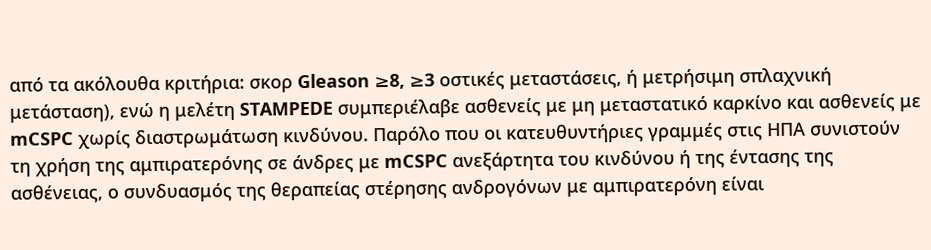από τα ακόλουθα κριτήρια: σκορ Gleason ≥8, ≥3 οστικές μεταστάσεις, ή μετρήσιμη σπλαχνική μετάσταση), ενώ η μελέτη STAMPEDE συμπεριέλαβε ασθενείς με μη μεταστατικό καρκίνο και ασθενείς με mCSPC χωρίς διαστρωμάτωση κινδύνου. Παρόλο που οι κατευθυντήριες γραμμές στις ΗΠΑ συνιστούν τη χρήση της αμπιρατερόνης σε άνδρες με mCSPC ανεξάρτητα του κινδύνου ή της έντασης της ασθένειας, ο συνδυασμός της θεραπείας στέρησης ανδρογόνων με αμπιρατερόνη είναι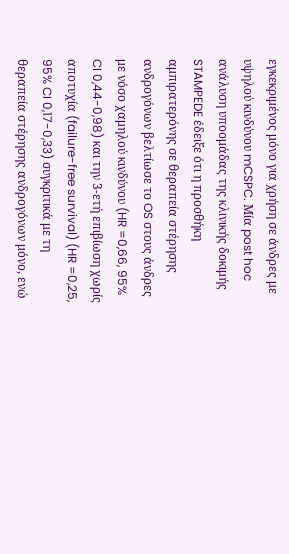εγκεκριμένος μόνο για χρήση σε άνδρες με υψηλού κινδύνου mCSPC. Μία post hoc ανάλυση υποομάδας της κλινικής δοκιμής STAMPEDE έδειξε ότι η προσθήκη αμπιρατερόνης σε θεραπεία στέρησης ανδρογόνων βελτίωσε το OS στους άνδρες με νόσο χαμηλού κινδύνου (HR =0,66, 95% CI 0,44-0,98) και την 3-ετή επιβίωση χωρίς αποτυχία (failure-free survival) (HR =0,25, 95% CI 0,17-0,33) συγκριτικά με τη θεραπεία στέρησης ανδρογόνων μόνο, ενώ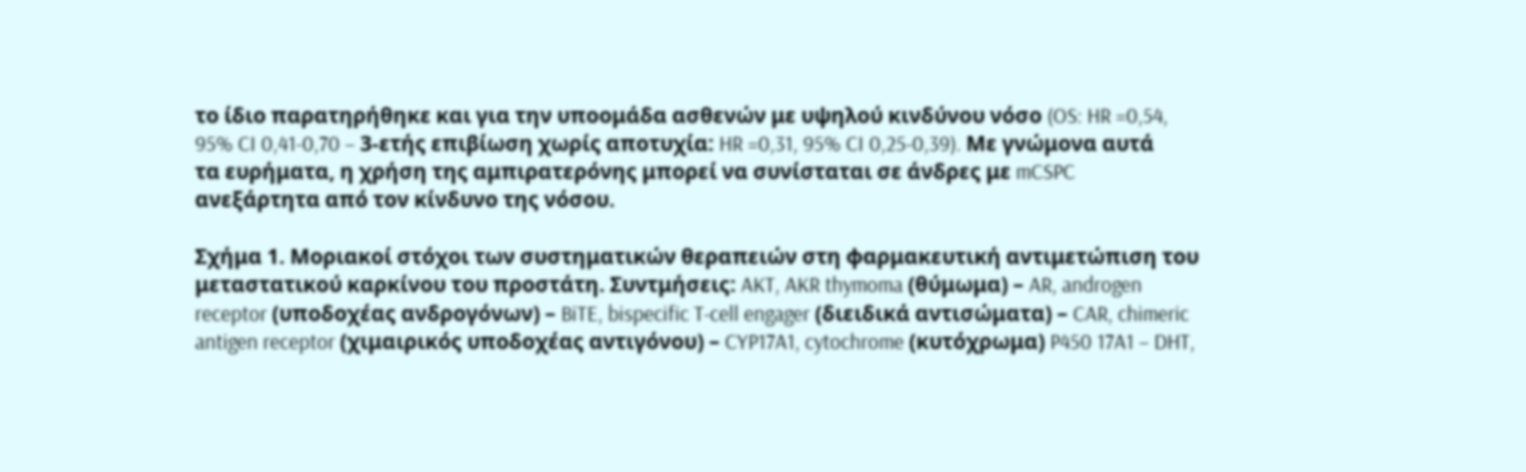το ίδιο παρατηρήθηκε και για την υποομάδα ασθενών με υψηλού κινδύνου νόσο (OS: HR =0,54, 95% CI 0,41-0,70 – 3-ετής επιβίωση χωρίς αποτυχία: HR =0,31, 95% CI 0,25-0,39). Με γνώμονα αυτά τα ευρήματα, η χρήση της αμπιρατερόνης μπορεί να συνίσταται σε άνδρες με mCSPC ανεξάρτητα από τον κίνδυνο της νόσου.

Σχήμα 1. Μοριακοί στόχοι των συστηματικών θεραπειών στη φαρμακευτική αντιμετώπιση του μεταστατικού καρκίνου του προστάτη. Συντμήσεις: AKT, AKR thymoma (θύμωμα) – AR, androgen receptor (υποδοχέας ανδρογόνων) – BiTE, bispecific T-cell engager (διειδικά αντισώματα) – CAR, chimeric antigen receptor (χιμαιρικός υποδοχέας αντιγόνου) – CYP17A1, cytochrome (κυτόχρωμα) P450 17A1 – DHT,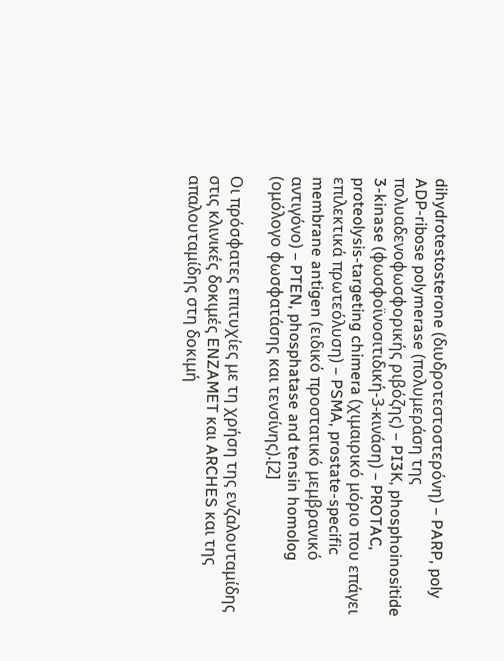dihydrotestosterone (διυδροτεστοστερόνη) – PARP, poly ADP-ribose polymerase (πολυμεράση της πολυαδενοφωσφορικής ριβόζης) – PI3K, phosphoinositide 3-kinase (φωσφοϊνοσιτιδική-3-κινάση) – PROTAC, proteolysis-targeting chimera (χιμαιρικό μόριο που επάγει επιλεκτικά πρωτεόλυση) – PSMA, prostate-specific membrane antigen (ειδικό προστατικό μεμβρανικό αντιγόνο) – PTEN, phosphatase and tensin homolog (ομόλογο φωσφατάσης και τενσίνης).[2]

Οι πρόσφατες επιτυχίες με τη χρήση της ενζαλουταμίδης στις κλινικές δοκιμές ENZAMET και ARCHES και της απαλουταμίδης στη δοκιμή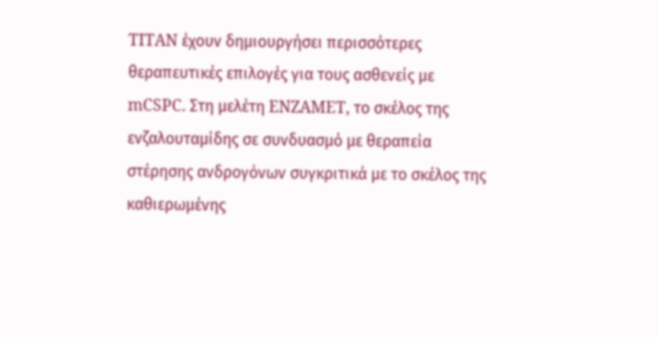TITAN έχουν δημιουργήσει περισσότερες θεραπευτικές επιλογές για τους ασθενείς με mCSPC. Στη μελέτη ENZAMET, το σκέλος της ενζαλουταμίδης σε συνδυασμό με θεραπεία στέρησης ανδρογόνων συγκριτικά με το σκέλος της καθιερωμένης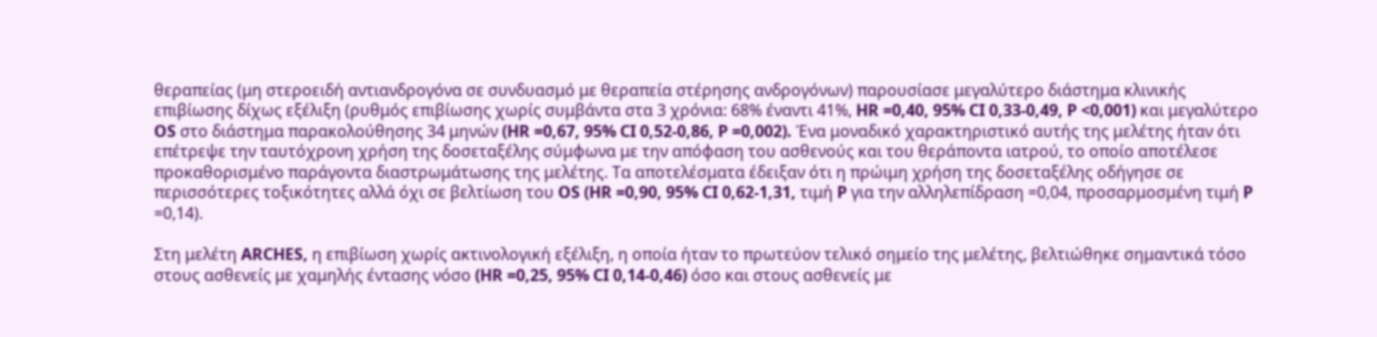θεραπείας (μη στεροειδή αντιανδρογόνα σε συνδυασμό με θεραπεία στέρησης ανδρογόνων) παρουσίασε μεγαλύτερο διάστημα κλινικής επιβίωσης δίχως εξέλιξη (ρυθμός επιβίωσης χωρίς συμβάντα στα 3 χρόνια: 68% έναντι 41%, HR =0,40, 95% CI 0,33-0,49, P <0,001) και μεγαλύτερο OS στο διάστημα παρακολούθησης 34 μηνών (HR =0,67, 95% CI 0,52-0,86, P =0,002). Ένα μοναδικό χαρακτηριστικό αυτής της μελέτης ήταν ότι επέτρεψε την ταυτόχρονη χρήση της δοσεταξέλης σύμφωνα με την απόφαση του ασθενούς και του θεράποντα ιατρού, το οποίο αποτέλεσε προκαθορισμένο παράγοντα διαστρωμάτωσης της μελέτης. Τα αποτελέσματα έδειξαν ότι η πρώιμη χρήση της δοσεταξέλης οδήγησε σε περισσότερες τοξικότητες αλλά όχι σε βελτίωση του OS (HR =0,90, 95% CI 0,62-1,31, τιμή P για την αλληλεπίδραση =0,04, προσαρμοσμένη τιμή P =0,14).

Στη μελέτη ARCHES, η επιβίωση χωρίς ακτινολογική εξέλιξη, η οποία ήταν το πρωτεύον τελικό σημείο της μελέτης, βελτιώθηκε σημαντικά τόσο στους ασθενείς με χαμηλής έντασης νόσο (HR =0,25, 95% CI 0,14-0,46) όσο και στους ασθενείς με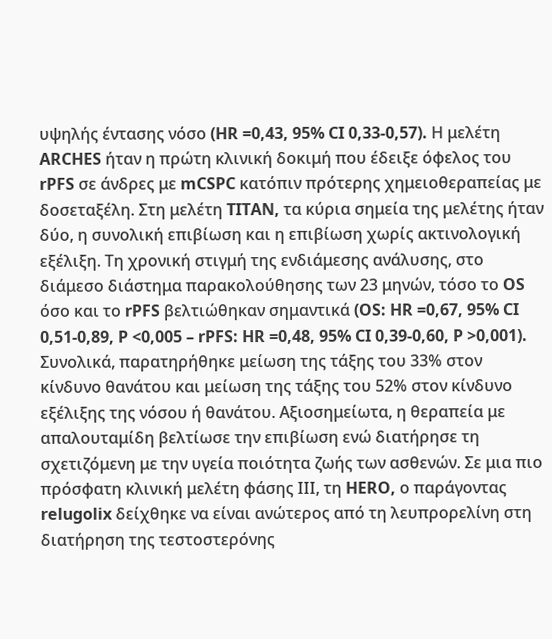υψηλής έντασης νόσο (HR =0,43, 95% CI 0,33-0,57). Η μελέτη ARCHES ήταν η πρώτη κλινική δοκιμή που έδειξε όφελος του rPFS σε άνδρες με mCSPC κατόπιν πρότερης χημειοθεραπείας με δοσεταξέλη. Στη μελέτη TITAN, τα κύρια σημεία της μελέτης ήταν δύο, η συνολική επιβίωση και η επιβίωση χωρίς ακτινολογική εξέλιξη. Τη χρονική στιγμή της ενδιάμεσης ανάλυσης, στο διάμεσο διάστημα παρακολούθησης των 23 μηνών, τόσο το OS όσο και το rPFS βελτιώθηκαν σημαντικά (OS: HR =0,67, 95% CI 0,51-0,89, P <0,005 – rPFS: HR =0,48, 95% CI 0,39-0,60, P >0,001). Συνολικά, παρατηρήθηκε μείωση της τάξης του 33% στον κίνδυνο θανάτου και μείωση της τάξης του 52% στον κίνδυνο εξέλιξης της νόσου ή θανάτου. Αξιοσημείωτα, η θεραπεία με απαλουταμίδη βελτίωσε την επιβίωση ενώ διατήρησε τη σχετιζόμενη με την υγεία ποιότητα ζωής των ασθενών. Σε μια πιο πρόσφατη κλινική μελέτη φάσης ΙΙΙ, τη HERO, ο παράγοντας relugolix δείχθηκε να είναι ανώτερος από τη λευπρορελίνη στη διατήρηση της τεστοστερόνης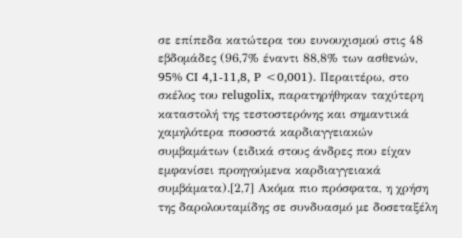σε επίπεδα κατώτερα του ευνουχισμού στις 48 εβδομάδες (96,7% έναντι 88,8% των ασθενών, 95% CI 4,1-11,8, P <0,001). Περαιτέρω, στο σκέλος του relugolix, παρατηρήθηκαν ταχύτερη καταστολή της τεστοστερόνης και σημαντικά χαμηλότερα ποσοστά καρδιαγγειακών συμβαμάτων (ειδικά στους άνδρες που είχαν εμφανίσει προηγούμενα καρδιαγγειακά συμβάματα).[2,7] Ακόμα πιο πρόσφατα, η χρήση της δαρολουταμίδης σε συνδυασμό με δοσεταξέλη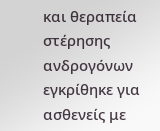και θεραπεία στέρησης ανδρογόνων εγκρίθηκε για ασθενείς με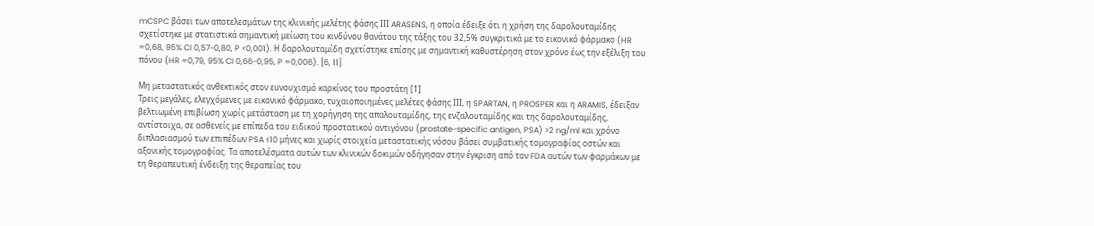mCSPC βάσει των αποτελεσμάτων της κλινικής μελέτης φάσης ΙΙΙ ARASENS, η οποία έδειξε ότι η χρήση της δαρολουταμίδης σχετίστηκε με στατιστικά σημαντική μείωση του κινδύνου θανάτου της τάξης του 32,5% συγκριτικά με το εικονικό φάρμακο (HR =0,68, 95% CI 0,57-0,80, P <0,001). Η δαρολουταμίδη σχετίστηκε επίσης με σημαντική καθυστέρηση στον χρόνο έως την εξέλιξη του πόνου (HR =0,79, 95% CI 0,66-0,95, P =0,006). [6, 11]

Μη μεταστατικός ανθεκτικός στον ευνουχισμό καρκίνος του προστάτη [1]
Τρεις μεγάλες, ελεγχόμενες με εικονικό φάρμακο, τυχαιοποιημένες μελέτες φάσης ΙΙΙ, η SPARTAN, η PROSPER και η ARAMIS, έδειξαν βελτιωμένη επιβίωση χωρίς μετάσταση με τη χορήγηση της απαλουταμίδης, της ενζαλουταμίδης και της δαρολουταμίδης, αντίστοιχα, σε ασθενείς με επίπεδα του ειδικού προστατικού αντιγόνου (prostate-specific antigen, PSA) >2 ng/ml και χρόνο διπλασιασμού των επιπέδων PSA ≤10 μήνες και χωρίς στοιχεία μεταστατικής νόσου βάσει συμβατικής τομογραφίας οστών και αξονικής τομογραφίας. Τα αποτελέσματα αυτών των κλινικών δοκιμών οδήγησαν στην έγκριση από τον FDA αυτών των φαρμάκων με τη θεραπευτική ένδειξη της θεραπείας του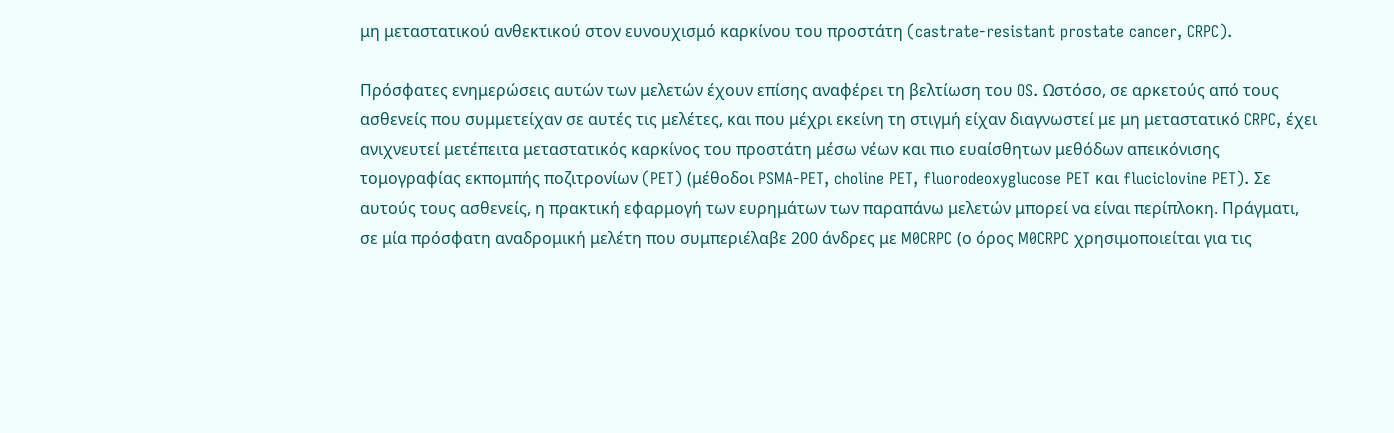μη μεταστατικού ανθεκτικού στον ευνουχισμό καρκίνου του προστάτη (castrate-resistant prostate cancer, CRPC).

Πρόσφατες ενημερώσεις αυτών των μελετών έχουν επίσης αναφέρει τη βελτίωση του OS. Ωστόσο, σε αρκετούς από τους ασθενείς που συμμετείχαν σε αυτές τις μελέτες, και που μέχρι εκείνη τη στιγμή είχαν διαγνωστεί με μη μεταστατικό CRPC, έχει ανιχνευτεί μετέπειτα μεταστατικός καρκίνος του προστάτη μέσω νέων και πιο ευαίσθητων μεθόδων απεικόνισης τομογραφίας εκπομπής ποζιτρονίων (PET) (μέθοδοι PSMA-PET, choline PET, fluorodeoxyglucose PET και fluciclovine PET). Σε αυτούς τους ασθενείς, η πρακτική εφαρμογή των ευρημάτων των παραπάνω μελετών μπορεί να είναι περίπλοκη. Πράγματι, σε μία πρόσφατη αναδρομική μελέτη που συμπεριέλαβε 200 άνδρες με M0CRPC (ο όρος M0CRPC χρησιμοποιείται για τις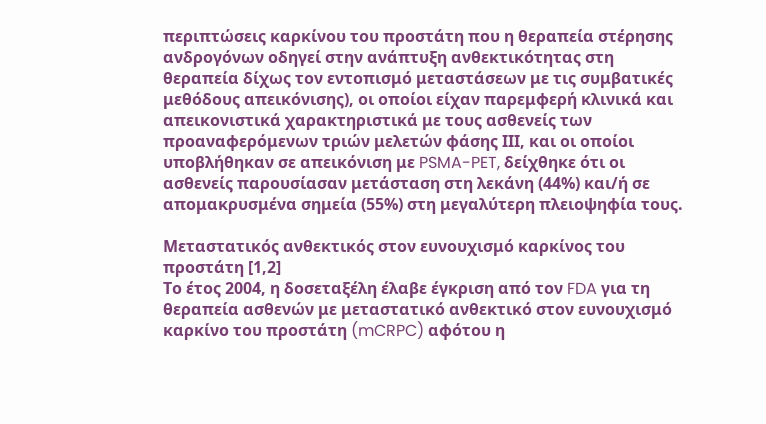περιπτώσεις καρκίνου του προστάτη που η θεραπεία στέρησης ανδρογόνων οδηγεί στην ανάπτυξη ανθεκτικότητας στη θεραπεία δίχως τον εντοπισμό μεταστάσεων με τις συμβατικές μεθόδους απεικόνισης), οι οποίοι είχαν παρεμφερή κλινικά και απεικονιστικά χαρακτηριστικά με τους ασθενείς των προαναφερόμενων τριών μελετών φάσης ΙΙΙ, και οι οποίοι υποβλήθηκαν σε απεικόνιση με PSMA-PET, δείχθηκε ότι οι ασθενείς παρουσίασαν μετάσταση στη λεκάνη (44%) και/ή σε απομακρυσμένα σημεία (55%) στη μεγαλύτερη πλειοψηφία τους.

Μεταστατικός ανθεκτικός στον ευνουχισμό καρκίνος του προστάτη [1,2]
Το έτος 2004, η δοσεταξέλη έλαβε έγκριση από τον FDA για τη θεραπεία ασθενών με μεταστατικό ανθεκτικό στον ευνουχισμό καρκίνο του προστάτη (mCRPC) αφότου η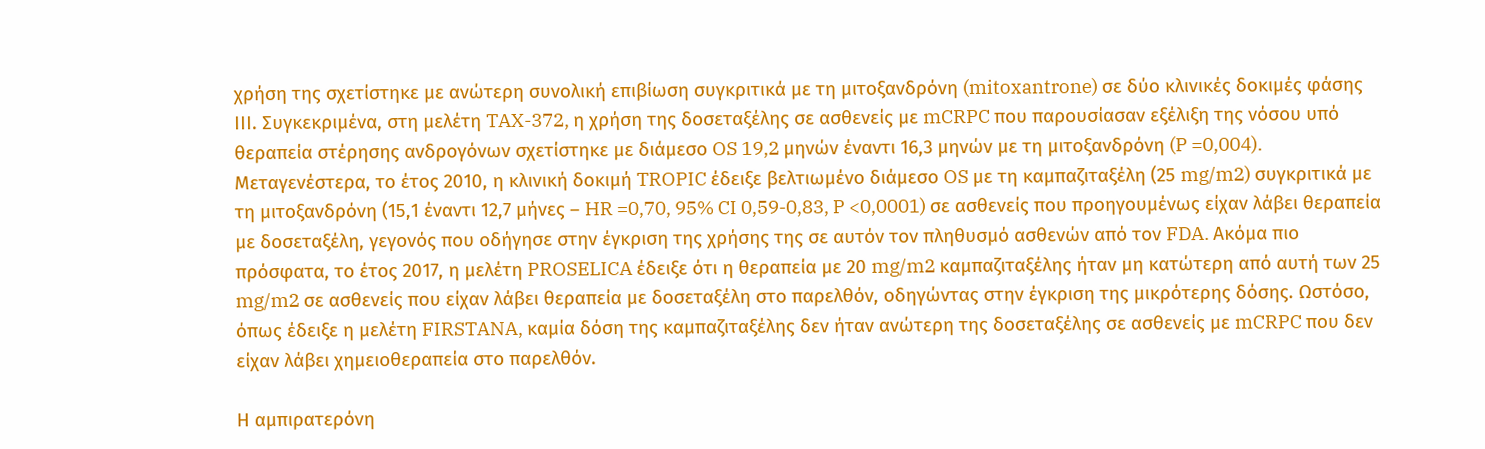χρήση της σχετίστηκε με ανώτερη συνολική επιβίωση συγκριτικά με τη μιτοξανδρόνη (mitoxantrone) σε δύο κλινικές δοκιμές φάσης ΙΙΙ. Συγκεκριμένα, στη μελέτη TAX-372, η χρήση της δοσεταξέλης σε ασθενείς με mCRPC που παρουσίασαν εξέλιξη της νόσου υπό θεραπεία στέρησης ανδρογόνων σχετίστηκε με διάμεσο OS 19,2 μηνών έναντι 16,3 μηνών με τη μιτοξανδρόνη (P =0,004). Μεταγενέστερα, το έτος 2010, η κλινική δοκιμή TROPIC έδειξε βελτιωμένο διάμεσο OS με τη καμπαζιταξέλη (25 mg/m2) συγκριτικά με τη μιτοξανδρόνη (15,1 έναντι 12,7 μήνες – HR =0,70, 95% CI 0,59-0,83, P <0,0001) σε ασθενείς που προηγουμένως είχαν λάβει θεραπεία με δοσεταξέλη, γεγονός που οδήγησε στην έγκριση της χρήσης της σε αυτόν τον πληθυσμό ασθενών από τον FDA. Ακόμα πιο πρόσφατα, το έτος 2017, η μελέτη PROSELICA έδειξε ότι η θεραπεία με 20 mg/m2 καμπαζιταξέλης ήταν μη κατώτερη από αυτή των 25 mg/m2 σε ασθενείς που είχαν λάβει θεραπεία με δοσεταξέλη στο παρελθόν, οδηγώντας στην έγκριση της μικρότερης δόσης. Ωστόσο, όπως έδειξε η μελέτη FIRSTANA, καμία δόση της καμπαζιταξέλης δεν ήταν ανώτερη της δοσεταξέλης σε ασθενείς με mCRPC που δεν είχαν λάβει χημειοθεραπεία στο παρελθόν.

Η αμπιρατερόνη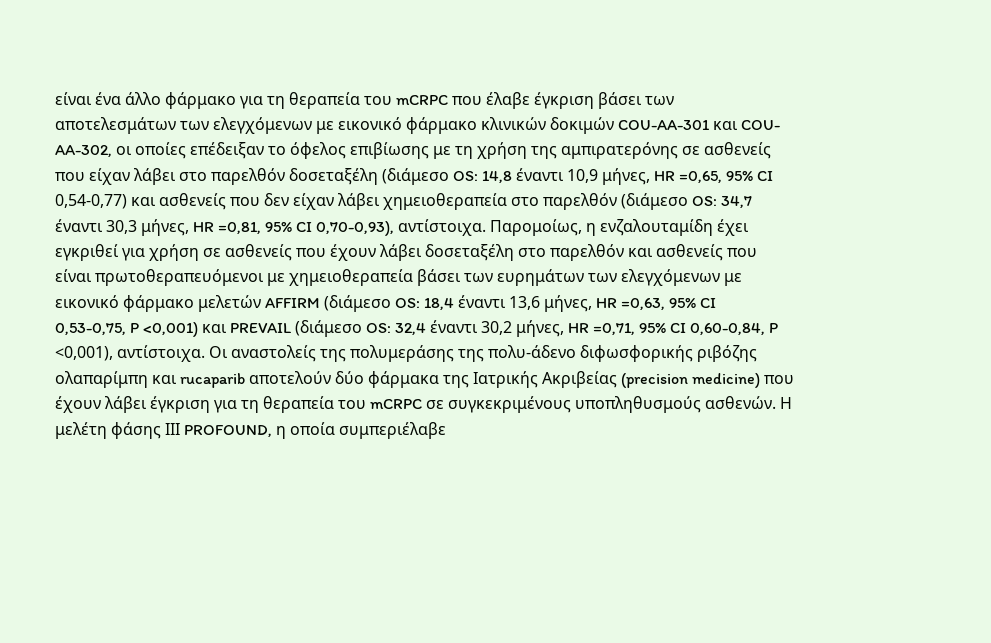είναι ένα άλλο φάρμακο για τη θεραπεία του mCRPC που έλαβε έγκριση βάσει των αποτελεσμάτων των ελεγχόμενων με εικονικό φάρμακο κλινικών δοκιμών COU-AA-301 και COU-AA-302, οι οποίες επέδειξαν το όφελος επιβίωσης με τη χρήση της αμπιρατερόνης σε ασθενείς που είχαν λάβει στο παρελθόν δοσεταξέλη (διάμεσο OS: 14,8 έναντι 10,9 μήνες, HR =0,65, 95% CI 0,54-0,77) και ασθενείς που δεν είχαν λάβει χημειοθεραπεία στο παρελθόν (διάμεσο OS: 34,7 έναντι 30,3 μήνες, HR =0,81, 95% CI 0,70-0,93), αντίστοιχα. Παρομοίως, η ενζαλουταμίδη έχει εγκριθεί για χρήση σε ασθενείς που έχουν λάβει δοσεταξέλη στο παρελθόν και ασθενείς που είναι πρωτοθεραπευόμενοι με χημειοθεραπεία βάσει των ευρημάτων των ελεγχόμενων με εικονικό φάρμακο μελετών AFFIRM (διάμεσο OS: 18,4 έναντι 13,6 μήνες, HR =0,63, 95% CI 0,53-0,75, P <0,001) και PREVAIL (διάμεσο OS: 32,4 έναντι 30,2 μήνες, HR =0,71, 95% CI 0,60-0,84, P <0,001), αντίστοιχα. Οι αναστολείς της πολυμεράσης της πολυ-άδενο διφωσφορικής ριβόζης ολαπαρίμπη και rucaparib αποτελούν δύο φάρμακα της Ιατρικής Ακριβείας (precision medicine) που έχουν λάβει έγκριση για τη θεραπεία του mCRPC σε συγκεκριμένους υποπληθυσμούς ασθενών. Η μελέτη φάσης ΙΙΙ PROFOUND, η οποία συμπεριέλαβε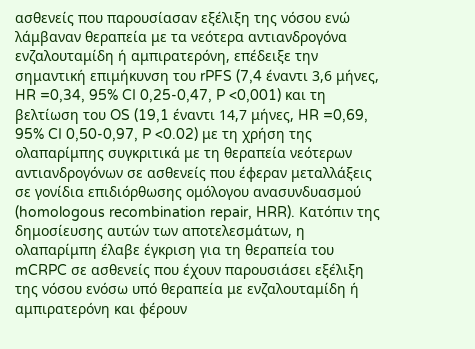ασθενείς που παρουσίασαν εξέλιξη της νόσου ενώ λάμβαναν θεραπεία με τα νεότερα αντιανδρογόνα ενζαλουταμίδη ή αμπιρατερόνη, επέδειξε την σημαντική επιμήκυνση του rPFS (7,4 έναντι 3,6 μήνες, HR =0,34, 95% CI 0,25-0,47, P <0,001) και τη βελτίωση του OS (19,1 έναντι 14,7 μήνες, HR =0,69, 95% CI 0,50-0,97, P <0.02) με τη χρήση της ολαπαρίμπης συγκριτικά με τη θεραπεία νεότερων αντιανδρογόνων σε ασθενείς που έφεραν μεταλλάξεις σε γονίδια επιδιόρθωσης ομόλογου ανασυνδυασμού (homologous recombination repair, HRR). Κατόπιν της δημοσίευσης αυτών των αποτελεσμάτων, η ολαπαρίμπη έλαβε έγκριση για τη θεραπεία του mCRPC σε ασθενείς που έχουν παρουσιάσει εξέλιξη της νόσου ενόσω υπό θεραπεία με ενζαλουταμίδη ή αμπιρατερόνη και φέρουν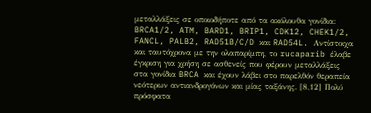μεταλλάξεις σε οποιοδήποτε από τα ακόλουθα γονίδια: BRCA1/2, ATM, BARD1, BRIP1, CDK12, CHEK1/2, FANCL, PALB2, RAD51B/C/D και RAD54L. Αντίστοιχα και ταυτόχρονα με την ολαπαρίμπη, το rucaparib έλαβε έγκριση για χρήση σε ασθενείς που φέρουν μεταλλάξεις στα γονίδια BRCA και έχουν λάβει στο παρελθόν θεραπεία νεότερων αντιανδρογόνων και μίας ταξάνης. [8,12] Πολύ πρόσφατα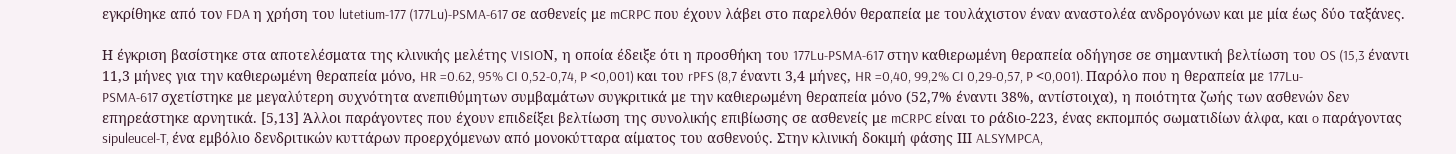εγκρίθηκε από τον FDA η χρήση του lutetium-177 (177Lu)-PSMA-617 σε ασθενείς με mCRPC που έχουν λάβει στο παρελθόν θεραπεία με τουλάχιστον έναν αναστολέα ανδρογόνων και με μία έως δύο ταξάνες.

Η έγκριση βασίστηκε στα αποτελέσματα της κλινικής μελέτης VISIOΝ, η οποία έδειξε ότι η προσθήκη του 177Lu-PSMA-617 στην καθιερωμένη θεραπεία οδήγησε σε σημαντική βελτίωση του OS (15,3 έναντι 11,3 μήνες για την καθιερωμένη θεραπεία μόνο, HR =0.62, 95% CI 0,52-0,74, P <0,001) και του rPFS (8,7 έναντι 3,4 μήνες, HR =0,40, 99,2% CI 0,29-0,57, P <0,001). Παρόλο που η θεραπεία με 177Lu-PSMA-617 σχετίστηκε με μεγαλύτερη συχνότητα ανεπιθύμητων συμβαμάτων συγκριτικά με την καθιερωμένη θεραπεία μόνο (52,7% έναντι 38%, αντίστοιχα), η ποιότητα ζωής των ασθενών δεν επηρεάστηκε αρνητικά. [5,13] Άλλοι παράγοντες που έχουν επιδείξει βελτίωση της συνολικής επιβίωσης σε ασθενείς με mCRPC είναι το ράδιο-223, ένας εκπομπός σωματιδίων άλφα, και o παράγοντας sipuleucel-T, ένα εμβόλιο δενδριτικών κυττάρων προερχόμενων από μονοκύτταρα αίματος του ασθενούς. Στην κλινική δοκιμή φάσης ΙΙΙ ALSYMPCA,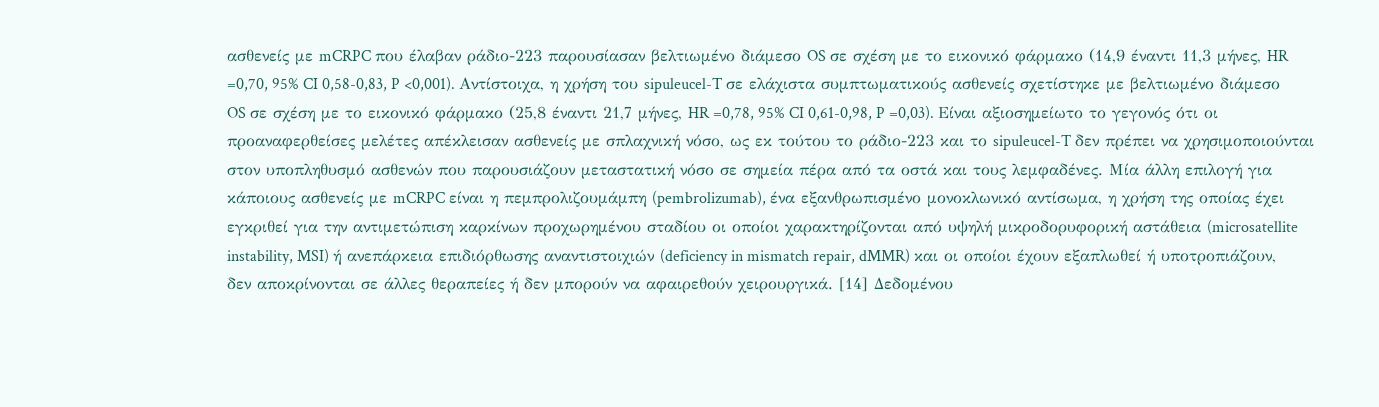ασθενείς με mCRPC που έλαβαν ράδιο-223 παρουσίασαν βελτιωμένο διάμεσο OS σε σχέση με το εικονικό φάρμακο (14,9 έναντι 11,3 μήνες, HR =0,70, 95% CI 0,58-0,83, P <0,001). Αντίστοιχα, η χρήση του sipuleucel-T σε ελάχιστα συμπτωματικούς ασθενείς σχετίστηκε με βελτιωμένο διάμεσο OS σε σχέση με το εικονικό φάρμακο (25,8 έναντι 21,7 μήνες, HR =0,78, 95% CI 0,61-0,98, P =0,03). Είναι αξιοσημείωτο το γεγονός ότι οι προαναφερθείσες μελέτες απέκλεισαν ασθενείς με σπλαχνική νόσο, ως εκ τούτου το ράδιο-223 και το sipuleucel-T δεν πρέπει να χρησιμοποιούνται στον υποπληθυσμό ασθενών που παρουσιάζουν μεταστατική νόσο σε σημεία πέρα από τα οστά και τους λεμφαδένες. Μία άλλη επιλογή για κάποιους ασθενείς με mCRPC είναι η πεμπρολιζουμάμπη (pembrolizumab), ένα εξανθρωπισμένο μονοκλωνικό αντίσωμα, η χρήση της οποίας έχει εγκριθεί για την αντιμετώπιση καρκίνων προχωρημένου σταδίου οι οποίοι χαρακτηρίζονται από υψηλή μικροδορυφορική αστάθεια (microsatellite instability, MSI) ή ανεπάρκεια επιδιόρθωσης αναντιστοιχιών (deficiency in mismatch repair, dMMR) και οι οποίοι έχουν εξαπλωθεί ή υποτροπιάζουν, δεν αποκρίνονται σε άλλες θεραπείες ή δεν μπορούν να αφαιρεθούν χειρουργικά. [14] Δεδομένου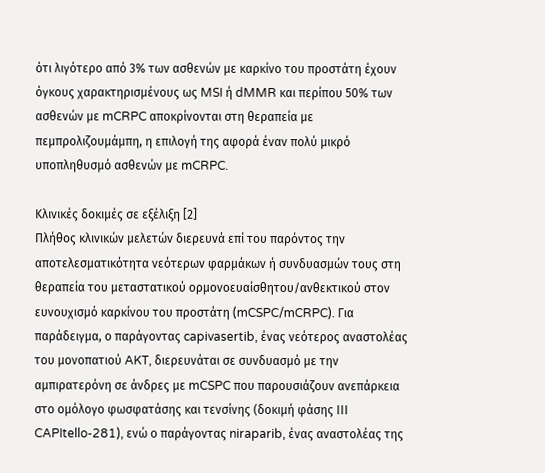ότι λιγότερο από 3% των ασθενών με καρκίνο του προστάτη έχουν όγκους χαρακτηρισμένους ως MSI ή dMMR και περίπου 50% των ασθενών με mCRPC αποκρίνονται στη θεραπεία με πεμπρολιζουμάμπη, η επιλογή της αφορά έναν πολύ μικρό υποπληθυσμό ασθενών με mCRPC.

Κλινικές δοκιμές σε εξέλιξη [2]
Πλήθος κλινικών μελετών διερευνά επί του παρόντος την αποτελεσματικότητα νεότερων φαρμάκων ή συνδυασμών τους στη θεραπεία του μεταστατικού ορμονοευαίσθητου/ανθεκτικού στον ευνουχισμό καρκίνου του προστάτη (mCSPC/mCRPC). Για παράδειγμα, ο παράγοντας capivasertib, ένας νεότερος αναστολέας του μονοπατιού AKT, διερευνάται σε συνδυασμό με την αμπιρατερόνη σε άνδρες με mCSPC που παρουσιάζουν ανεπάρκεια στο ομόλογο φωσφατάσης και τενσίνης (δοκιμή φάσης ΙΙΙ CAPItello-281), ενώ ο παράγοντας niraparib, ένας αναστολέας της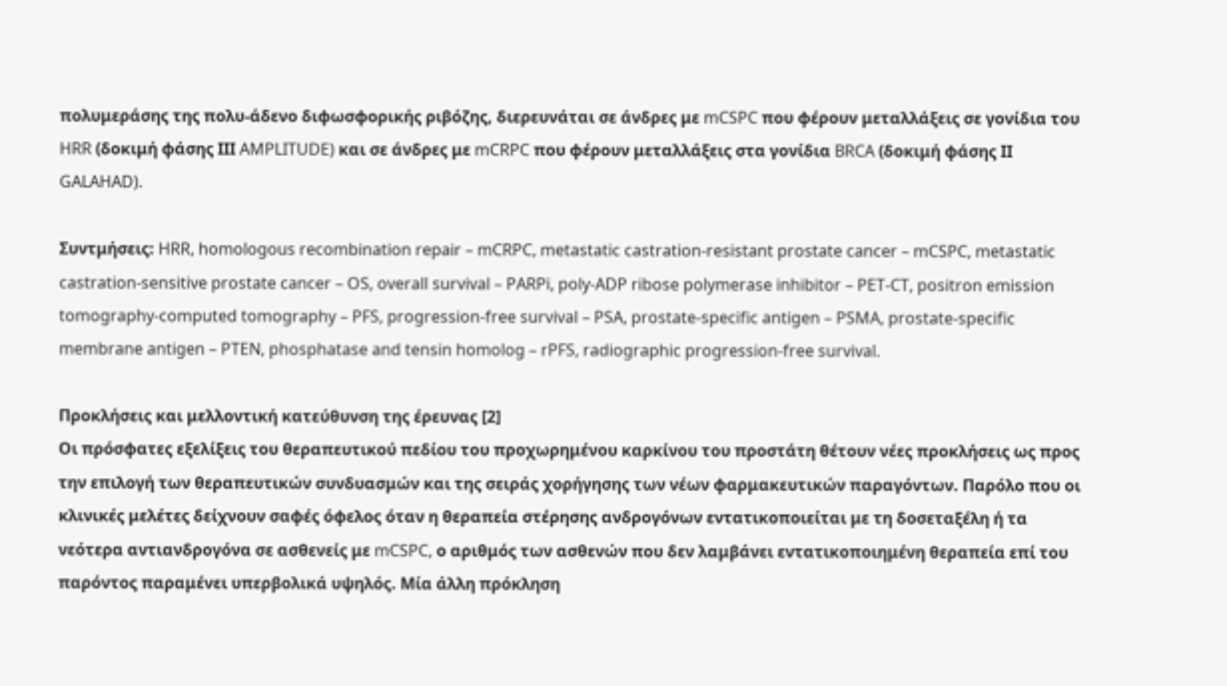πολυμεράσης της πολυ-άδενο διφωσφορικής ριβόζης, διερευνάται σε άνδρες με mCSPC που φέρουν μεταλλάξεις σε γονίδια του HRR (δοκιμή φάσης ΙΙΙ AMPLITUDE) και σε άνδρες με mCRPC που φέρουν μεταλλάξεις στα γονίδια BRCA (δοκιμή φάσης ΙΙ GALAHAD).

Συντμήσεις: HRR, homologous recombination repair – mCRPC, metastatic castration-resistant prostate cancer – mCSPC, metastatic castration-sensitive prostate cancer – OS, overall survival – PARPi, poly-ADP ribose polymerase inhibitor – PET-CT, positron emission tomography-computed tomography – PFS, progression-free survival – PSA, prostate-specific antigen – PSMA, prostate-specific membrane antigen – PTEN, phosphatase and tensin homolog – rPFS, radiographic progression-free survival.

Προκλήσεις και μελλοντική κατεύθυνση της έρευνας [2]
Οι πρόσφατες εξελίξεις του θεραπευτικού πεδίου του προχωρημένου καρκίνου του προστάτη θέτουν νέες προκλήσεις ως προς την επιλογή των θεραπευτικών συνδυασμών και της σειράς χορήγησης των νέων φαρμακευτικών παραγόντων. Παρόλο που οι κλινικές μελέτες δείχνουν σαφές όφελος όταν η θεραπεία στέρησης ανδρογόνων εντατικοποιείται με τη δοσεταξέλη ή τα νεότερα αντιανδρογόνα σε ασθενείς με mCSPC, ο αριθμός των ασθενών που δεν λαμβάνει εντατικοποιημένη θεραπεία επί του παρόντος παραμένει υπερβολικά υψηλός. Μία άλλη πρόκληση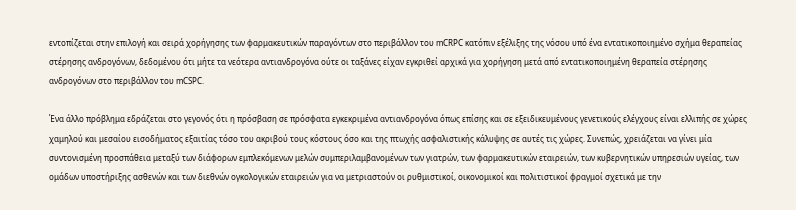εντοπίζεται στην επιλογή και σειρά χορήγησης των φαρμακευτικών παραγόντων στο περιβάλλον του mCRPC κατόπιν εξέλιξης της νόσου υπό ένα εντατικοποιημένο σχήμα θεραπείας στέρησης ανδρογόνων, δεδομένου ότι μήτε τα νεότερα αντιανδρογόνα ούτε οι ταξάνες είχαν εγκριθεί αρχικά για χορήγηση μετά από εντατικοποιημένη θεραπεία στέρησης ανδρογόνων στο περιβάλλον του mCSPC.

Ένα άλλο πρόβλημα εδράζεται στο γεγονός ότι η πρόσβαση σε πρόσφατα εγκεκριμένα αντιανδρογόνα όπως επίσης και σε εξειδικευμένους γενετικούς ελέγχους είναι ελλιπής σε χώρες χαμηλού και μεσαίου εισοδήματος εξαιτίας τόσο του ακριβού τους κόστους όσο και της πτωχής ασφαλιστικής κάλυψης σε αυτές τις χώρες. Συνεπώς, χρειάζεται να γίνει μία συντονισμένη προσπάθεια μεταξύ των διάφορων εμπλεκόμενων μελών συμπεριλαμβανομένων των γιατρών, των φαρμακευτικών εταιρειών, των κυβερνητικών υπηρεσιών υγείας, των ομάδων υποστήριξης ασθενών και των διεθνών ογκολογικών εταιρειών για να μετριαστούν οι ρυθμιστικοί, οικονομικοί και πολιτιστικοί φραγμοί σχετικά με την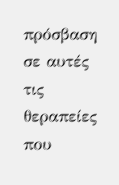πρόσβαση σε αυτές τις θεραπείες που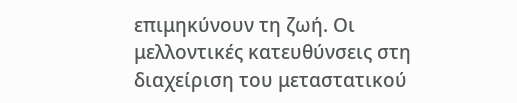επιμηκύνουν τη ζωή. Οι μελλοντικές κατευθύνσεις στη διαχείριση του μεταστατικού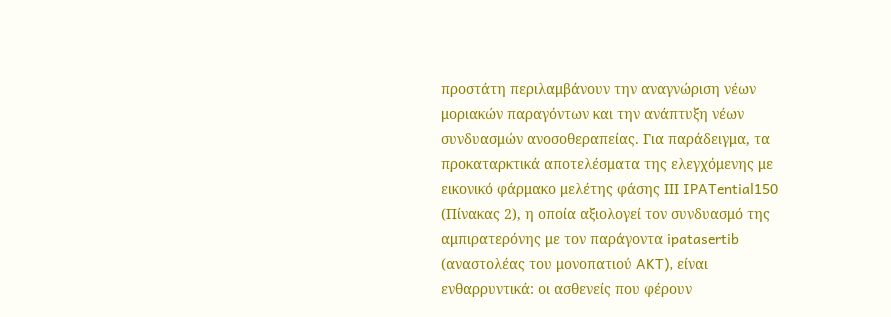προστάτη περιλαμβάνουν την αναγνώριση νέων μοριακών παραγόντων και την ανάπτυξη νέων συνδυασμών ανοσοθεραπείας. Για παράδειγμα, τα προκαταρκτικά αποτελέσματα της ελεγχόμενης με εικονικό φάρμακο μελέτης φάσης ΙΙΙ IPATential150 (Πίνακας 2), η οποία αξιολογεί τον συνδυασμό της αμπιρατερόνης με τον παράγοντα ipatasertib (αναστολέας του μονοπατιού AKT), είναι ενθαρρυντικά: οι ασθενείς που φέρουν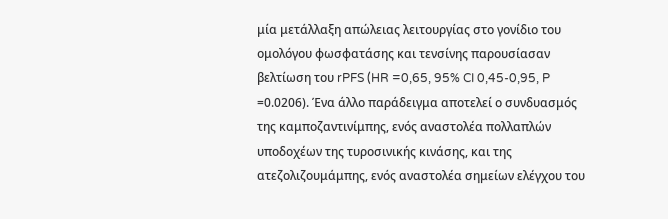μία μετάλλαξη απώλειας λειτουργίας στο γονίδιο του ομολόγου φωσφατάσης και τενσίνης παρουσίασαν βελτίωση του rPFS (HR =0,65, 95% CI 0,45-0,95, P =0.0206). Ένα άλλο παράδειγμα αποτελεί ο συνδυασμός της καμποζαντινίμπης, ενός αναστολέα πολλαπλών υποδοχέων της τυροσινικής κινάσης, και της ατεζολιζουμάμπης, ενός αναστολέα σημείων ελέγχου του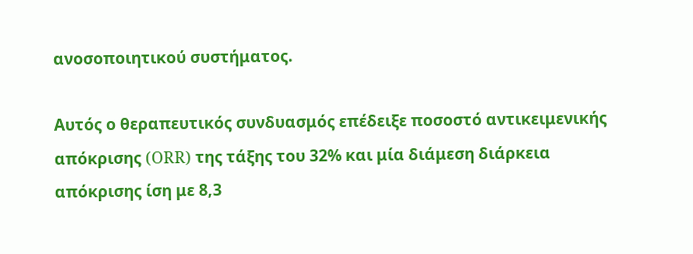ανοσοποιητικού συστήματος.

Αυτός ο θεραπευτικός συνδυασμός επέδειξε ποσοστό αντικειμενικής απόκρισης (ORR) της τάξης του 32% και μία διάμεση διάρκεια απόκρισης ίση με 8,3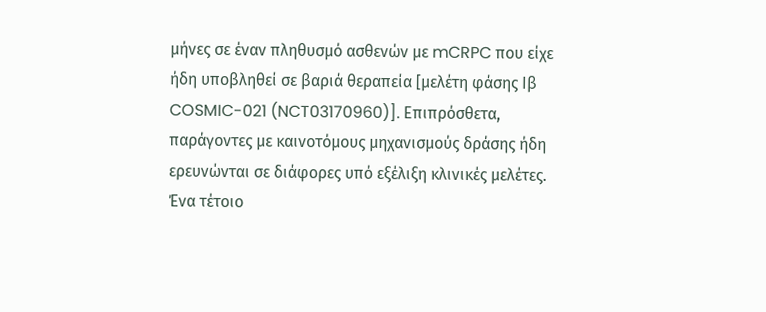μήνες σε έναν πληθυσμό ασθενών με mCRPC που είχε ήδη υποβληθεί σε βαριά θεραπεία [μελέτη φάσης Ιβ COSMIC-021 (NCT03170960)]. Επιπρόσθετα, παράγοντες με καινοτόμους μηχανισμούς δράσης ήδη ερευνώνται σε διάφορες υπό εξέλιξη κλινικές μελέτες. Ένα τέτοιο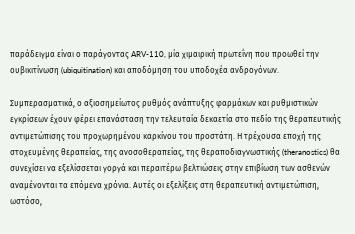παράδειγμα είναι ο παράγοντας ARV-110, μία χιμαιρική πρωτεΐνη που προωθεί την ουβικιτίνωση (ubiquitination) και αποδόμηση του υποδοχέα ανδρογόνων.

Συμπερασματικά, ο αξιοσημείωτος ρυθμός ανάπτυξης φαρμάκων και ρυθμιστικών εγκρίσεων έχουν φέρει επανάσταση την τελευταία δεκαετία στο πεδίο της θεραπευτικής αντιμετώπισης του προχωρημένου καρκίνου του προστάτη. Η τρέχουσα εποχή της στοχευμένης θεραπείας, της ανοσοθεραπείας, της θεραποδιαγνωστικής (theranostics) θα συνεχίσει να εξελίσσεται γοργά και περαιτέρω βελτιώσεις στην επιβίωση των ασθενών αναμένονται τα επόμενα χρόνια. Αυτές οι εξελίξεις στη θεραπευτική αντιμετώπιση, ωστόσο,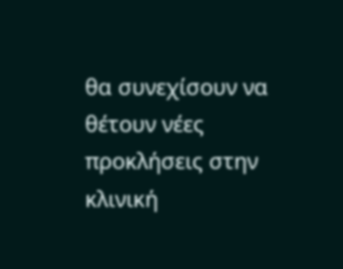θα συνεχίσουν να θέτουν νέες προκλήσεις στην κλινική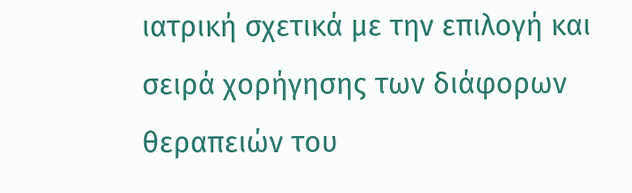ιατρική σχετικά με την επιλογή και σειρά χορήγησης των διάφορων θεραπειών του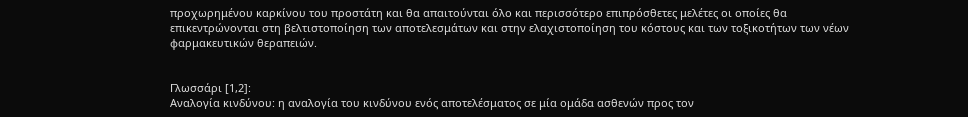προχωρημένου καρκίνου του προστάτη και θα απαιτούνται όλο και περισσότερο επιπρόσθετες μελέτες οι οποίες θα επικεντρώνονται στη βελτιστοποίηση των αποτελεσμάτων και στην ελαχιστοποίηση του κόστους και των τοξικοτήτων των νέων φαρμακευτικών θεραπειών.


Γλωσσάρι [1,2]:
Αναλογία κινδύνου: η αναλογία του κινδύνου ενός αποτελέσματος σε μία ομάδα ασθενών προς τον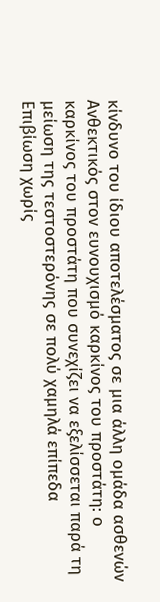κίνδυνο του ίδιου αποτελέσματος σε μια άλλη ομάδα ασθενών
Aνθεκτικός στον ευνουχισμό καρκίνος του προστάτη: ο καρκίνος του προστάτη που συνεχίζει να εξελίσσεται παρά τη μείωση της τεστοστερόνης σε πολύ χαμηλά επίπεδα
Επιβίωση χωρίς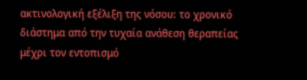ακτινολογική εξέλιξη της νόσου: το χρονικό διάστημα από την τυχαία ανάθεση θεραπείας μέχρι τον εντοπισμό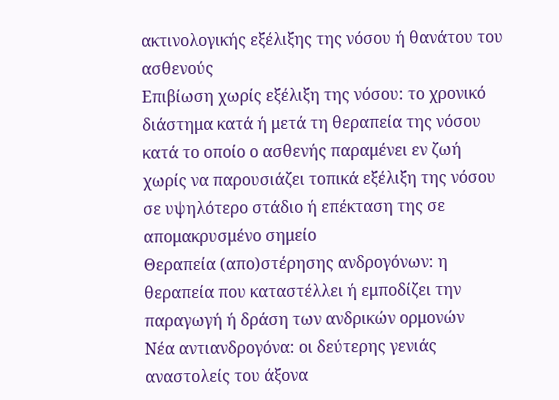ακτινολογικής εξέλιξης της νόσου ή θανάτου του ασθενούς
Επιβίωση χωρίς εξέλιξη της νόσου: το χρονικό διάστημα κατά ή μετά τη θεραπεία της νόσου κατά το οποίο ο ασθενής παραμένει εν ζωή χωρίς να παρουσιάζει τοπικά εξέλιξη της νόσου σε υψηλότερο στάδιο ή επέκταση της σε απομακρυσμένο σημείο
Θεραπεία (απο)στέρησης ανδρογόνων: η θεραπεία που καταστέλλει ή εμποδίζει την παραγωγή ή δράση των ανδρικών ορμονών
Νέα αντιανδρογόνα: οι δεύτερης γενιάς αναστολείς του άξονα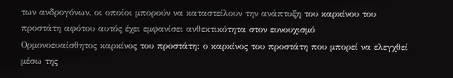των ανδρογόνων, οι οποίοι μπορούν να καταστείλουν την ανάπτυξη του καρκίνου του προστάτη αφότου αυτός έχει εμφανίσει ανθεκτικότητα στον ευνουχισμό
Oρμονοευαίσθητος καρκίνος του προστάτη: ο καρκίνος του προστάτη που μπορεί να ελεγχθεί μέσω της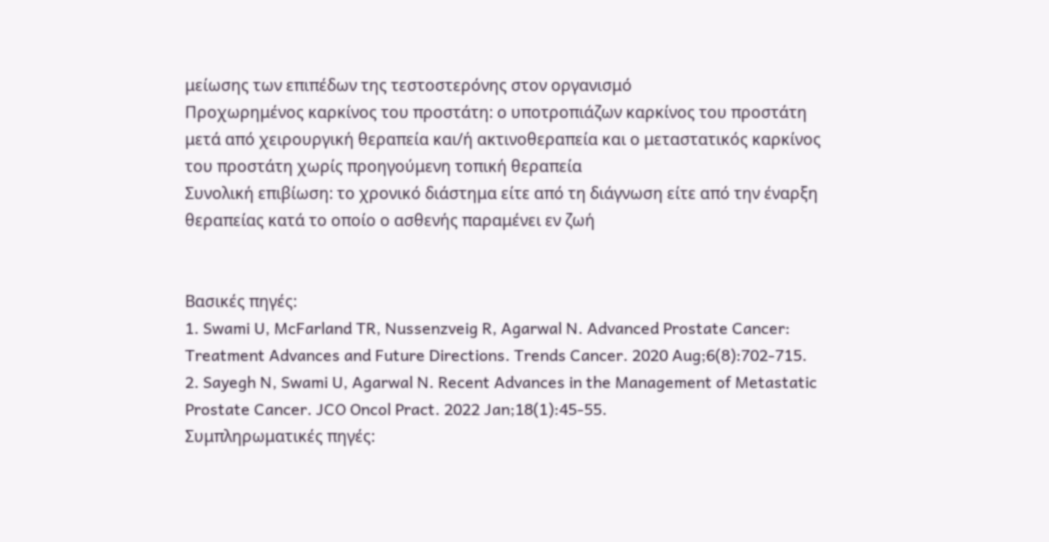μείωσης των επιπέδων της τεστοστερόνης στον οργανισμό
Προχωρημένος καρκίνος του προστάτη: ο υποτροπιάζων καρκίνος του προστάτη μετά από χειρουργική θεραπεία και/ή ακτινοθεραπεία και ο μεταστατικός καρκίνος του προστάτη χωρίς προηγούμενη τοπική θεραπεία
Συνολική επιβίωση: το χρονικό διάστημα είτε από τη διάγνωση είτε από την έναρξη θεραπείας κατά το οποίο ο ασθενής παραμένει εν ζωή


Βασικές πηγές:
1. Swami U, McFarland TR, Nussenzveig R, Agarwal N. Advanced Prostate Cancer: Treatment Advances and Future Directions. Trends Cancer. 2020 Aug;6(8):702-715.
2. Sayegh N, Swami U, Agarwal N. Recent Advances in the Management of Metastatic Prostate Cancer. JCO Oncol Pract. 2022 Jan;18(1):45-55.
Συμπληρωματικές πηγές: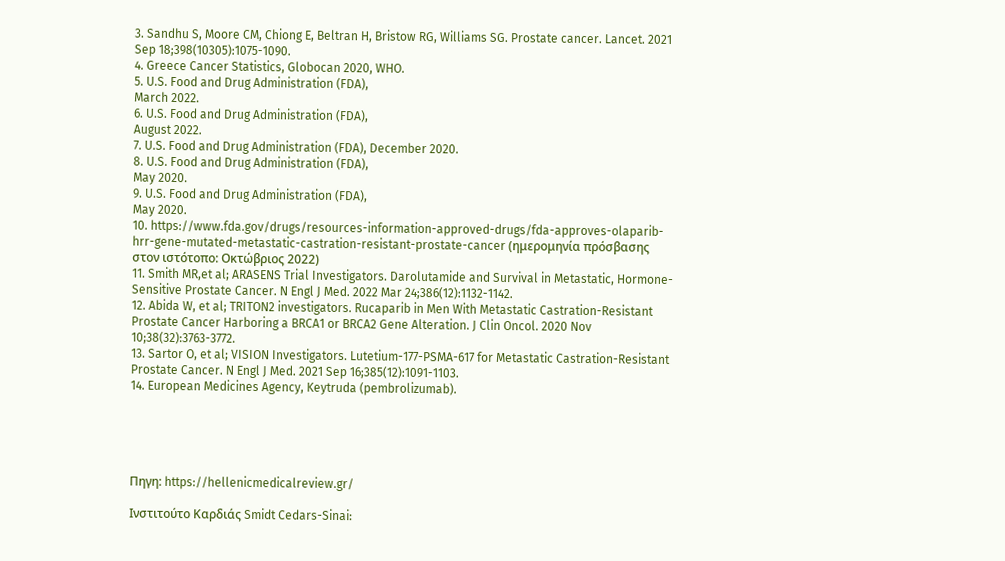3. Sandhu S, Moore CM, Chiong E, Beltran H, Bristow RG, Williams SG. Prostate cancer. Lancet. 2021 Sep 18;398(10305):1075-1090.
4. Greece Cancer Statistics, Globocan 2020, WHO.
5. U.S. Food and Drug Administration (FDA),
March 2022.
6. U.S. Food and Drug Administration (FDA),
August 2022.
7. U.S. Food and Drug Administration (FDA), December 2020.
8. U.S. Food and Drug Administration (FDA),
May 2020.
9. U.S. Food and Drug Administration (FDA),
May 2020.
10. https://www.fda.gov/drugs/resources-information-approved-drugs/fda-approves-olaparib-hrr-gene-mutated-metastatic-castration-resistant-prostate-cancer (ημερομηνία πρόσβασης στον ιστότοπο: Οκτώβριος 2022)
11. Smith MR,et al; ARASENS Trial Investigators. Darolutamide and Survival in Metastatic, Hormone-Sensitive Prostate Cancer. N Engl J Med. 2022 Mar 24;386(12):1132-1142.
12. Abida W, et al; TRITON2 investigators. Rucaparib in Men With Metastatic Castration-Resistant Prostate Cancer Harboring a BRCA1 or BRCA2 Gene Alteration. J Clin Oncol. 2020 Nov 10;38(32):3763-3772.
13. Sartor O, et al; VISION Investigators. Lutetium-177-PSMA-617 for Metastatic Castration-Resistant Prostate Cancer. N Engl J Med. 2021 Sep 16;385(12):1091-1103.
14. European Medicines Agency, Keytruda (pembrolizumab).





Πηγη: https://hellenicmedicalreview.gr/

Ινστιτούτο Καρδιάς Smidt Cedars-Sinai: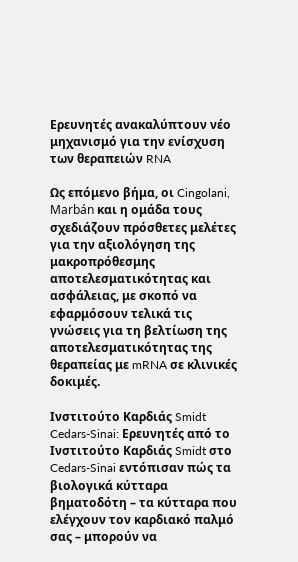Ερευνητές ανακαλύπτουν νέο μηχανισμό για την ενίσχυση των θεραπειών RNA

Ως επόμενο βήμα, οι Cingolani, Marbán και η ομάδα τους σχεδιάζουν πρόσθετες μελέτες για την αξιολόγηση της μακροπρόθεσμης αποτελεσματικότητας και ασφάλειας, με σκοπό να εφαρμόσουν τελικά τις γνώσεις για τη βελτίωση της αποτελεσματικότητας της θεραπείας με mRNA σε κλινικές δοκιμές.

Ινστιτούτο Καρδιάς Smidt Cedars-Sinai: Ερευνητές από το Ινστιτούτο Καρδιάς Smidt στο Cedars-Sinai εντόπισαν πώς τα βιολογικά κύτταρα βηματοδότη – τα κύτταρα που ελέγχουν τον καρδιακό παλμό σας – μπορούν να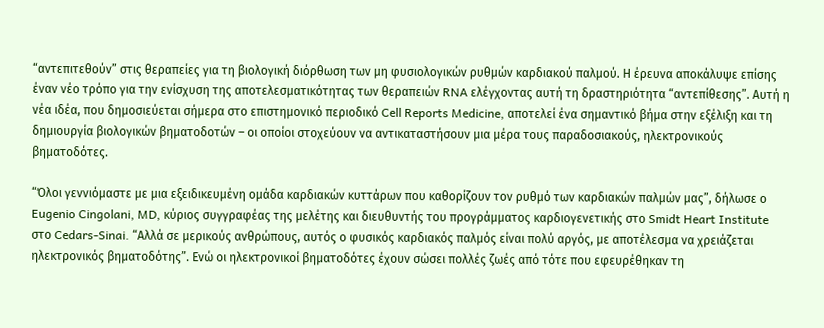“αντεπιτεθούν” στις θεραπείες για τη βιολογική διόρθωση των μη φυσιολογικών ρυθμών καρδιακού παλμού. Η έρευνα αποκάλυψε επίσης έναν νέο τρόπο για την ενίσχυση της αποτελεσματικότητας των θεραπειών RNA ελέγχοντας αυτή τη δραστηριότητα “αντεπίθεσης”. Αυτή η νέα ιδέα, που δημοσιεύεται σήμερα στο επιστημονικό περιοδικό Cell Reports Medicine, αποτελεί ένα σημαντικό βήμα στην εξέλιξη και τη δημιουργία βιολογικών βηματοδοτών – οι οποίοι στοχεύουν να αντικαταστήσουν μια μέρα τους παραδοσιακούς, ηλεκτρονικούς βηματοδότες.

“Όλοι γεννιόμαστε με μια εξειδικευμένη ομάδα καρδιακών κυττάρων που καθορίζουν τον ρυθμό των καρδιακών παλμών μας”, δήλωσε ο Eugenio Cingolani, MD, κύριος συγγραφέας της μελέτης και διευθυντής του προγράμματος καρδιογενετικής στο Smidt Heart Institute στο Cedars-Sinai. “Αλλά σε μερικούς ανθρώπους, αυτός ο φυσικός καρδιακός παλμός είναι πολύ αργός, με αποτέλεσμα να χρειάζεται ηλεκτρονικός βηματοδότης”. Ενώ οι ηλεκτρονικοί βηματοδότες έχουν σώσει πολλές ζωές από τότε που εφευρέθηκαν τη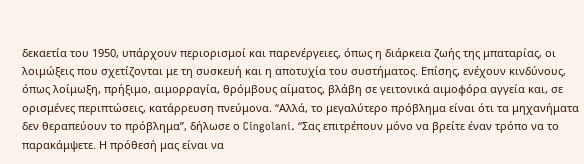δεκαετία του 1950, υπάρχουν περιορισμοί και παρενέργειες, όπως η διάρκεια ζωής της μπαταρίας, οι λοιμώξεις που σχετίζονται με τη συσκευή και η αποτυχία του συστήματος. Επίσης, ενέχουν κινδύνους, όπως λοίμωξη, πρήξιμο, αιμορραγία, θρόμβους αίματος, βλάβη σε γειτονικά αιμοφόρα αγγεία και, σε ορισμένες περιπτώσεις, κατάρρευση πνεύμονα. “Αλλά, το μεγαλύτερο πρόβλημα είναι ότι τα μηχανήματα δεν θεραπεύουν το πρόβλημα”, δήλωσε ο Cingolani. “Σας επιτρέπουν μόνο να βρείτε έναν τρόπο να το παρακάμψετε. Η πρόθεσή μας είναι να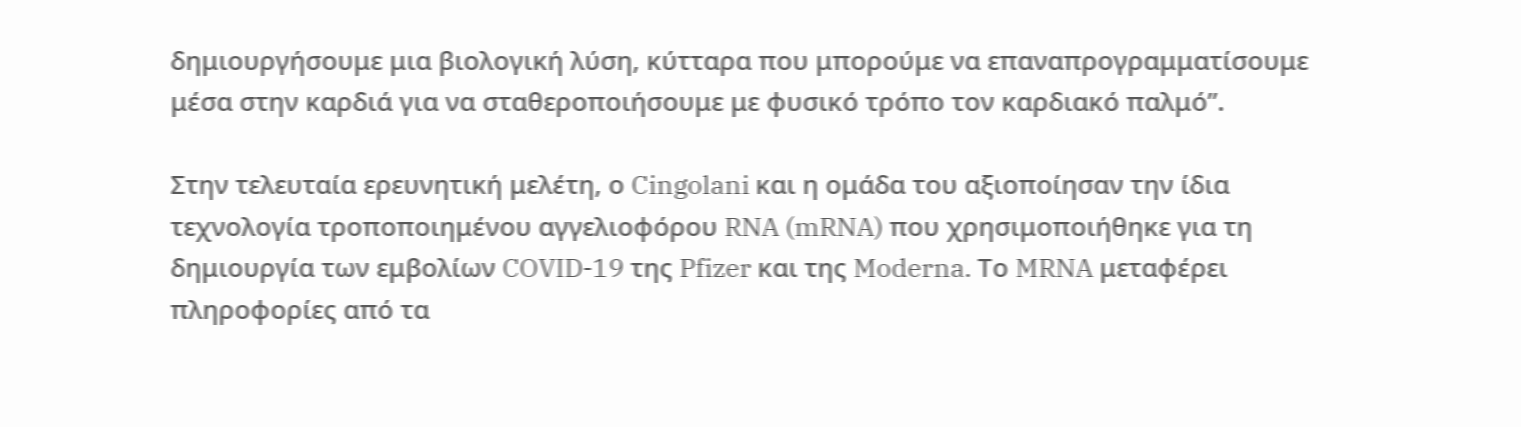δημιουργήσουμε μια βιολογική λύση, κύτταρα που μπορούμε να επαναπρογραμματίσουμε μέσα στην καρδιά για να σταθεροποιήσουμε με φυσικό τρόπο τον καρδιακό παλμό”.

Στην τελευταία ερευνητική μελέτη, ο Cingolani και η ομάδα του αξιοποίησαν την ίδια τεχνολογία τροποποιημένου αγγελιοφόρου RNA (mRNA) που χρησιμοποιήθηκε για τη δημιουργία των εμβολίων COVID-19 της Pfizer και της Moderna. Το MRNA μεταφέρει πληροφορίες από τα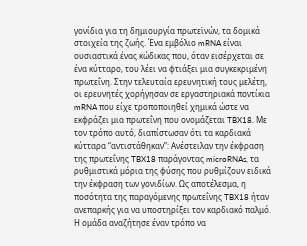γονίδια για τη δημιουργία πρωτεϊνών, τα δομικά στοιχεία της ζωής. Ένα εμβόλιο mRNA είναι ουσιαστικά ένας κώδικας που, όταν εισέρχεται σε ένα κύτταρο, του λέει να φτιάξει μια συγκεκριμένη πρωτεΐνη. Στην τελευταία ερευνητική τους μελέτη, οι ερευνητές χορήγησαν σε εργαστηριακά ποντίκια mRNA που είχε τροποποιηθεί χημικά ώστε να εκφράζει μια πρωτεΐνη που ονομάζεται TBX18. Με τον τρόπο αυτό, διαπίστωσαν ότι τα καρδιακά κύτταρα “αντιστάθηκαν”: Ανέστειλαν την έκφραση της πρωτεΐνης TBX18 παράγοντας microRNAs, τα ρυθμιστικά μόρια της φύσης που ρυθμίζουν ειδικά την έκφραση των γονιδίων. Ως αποτέλεσμα, η ποσότητα της παραγόμενης πρωτεΐνης TBX18 ήταν ανεπαρκής για να υποστηρίξει τον καρδιακό παλμό. Η ομάδα αναζήτησε έναν τρόπο να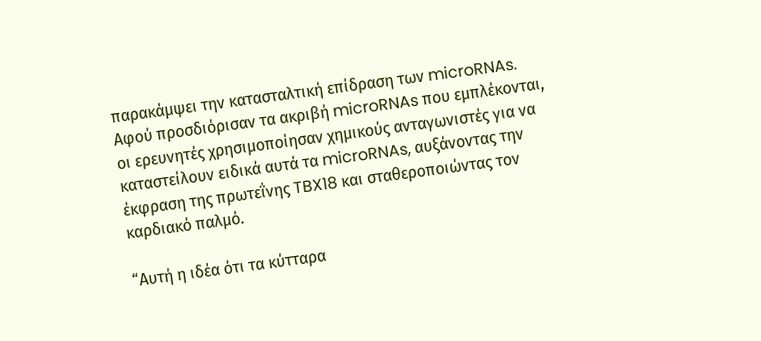παρακάμψει την κατασταλτική επίδραση των microRNAs. Αφού προσδιόρισαν τα ακριβή microRNAs που εμπλέκονται, οι ερευνητές χρησιμοποίησαν χημικούς ανταγωνιστές για να καταστείλουν ειδικά αυτά τα microRNAs, αυξάνοντας την έκφραση της πρωτεΐνης TBX18 και σταθεροποιώντας τον καρδιακό παλμό.

“Αυτή η ιδέα ότι τα κύτταρα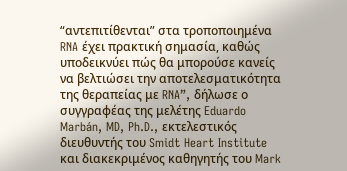“αντεπιτίθενται” στα τροποποιημένα RNA έχει πρακτική σημασία, καθώς υποδεικνύει πώς θα μπορούσε κανείς να βελτιώσει την αποτελεσματικότητα της θεραπείας με RNA”, δήλωσε ο συγγραφέας της μελέτης Eduardo Marbán, MD, Ph.D., εκτελεστικός διευθυντής του Smidt Heart Institute και διακεκριμένος καθηγητής του Mark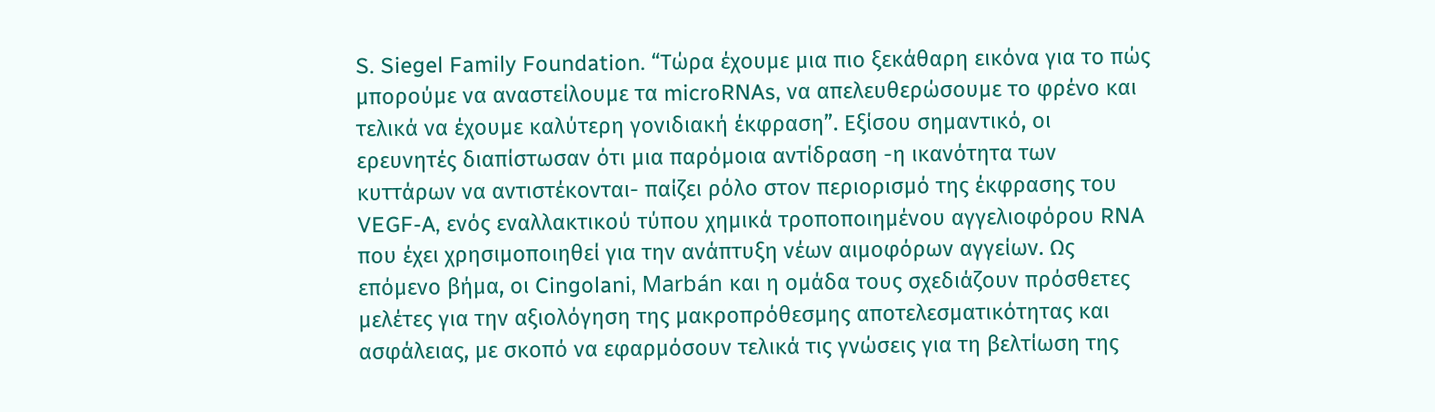S. Siegel Family Foundation. “Τώρα έχουμε μια πιο ξεκάθαρη εικόνα για το πώς μπορούμε να αναστείλουμε τα microRNAs, να απελευθερώσουμε το φρένο και τελικά να έχουμε καλύτερη γονιδιακή έκφραση”. Εξίσου σημαντικό, οι ερευνητές διαπίστωσαν ότι μια παρόμοια αντίδραση -η ικανότητα των κυττάρων να αντιστέκονται- παίζει ρόλο στον περιορισμό της έκφρασης του VEGF-A, ενός εναλλακτικού τύπου χημικά τροποποιημένου αγγελιοφόρου RNA που έχει χρησιμοποιηθεί για την ανάπτυξη νέων αιμοφόρων αγγείων. Ως επόμενο βήμα, οι Cingolani, Marbán και η ομάδα τους σχεδιάζουν πρόσθετες μελέτες για την αξιολόγηση της μακροπρόθεσμης αποτελεσματικότητας και ασφάλειας, με σκοπό να εφαρμόσουν τελικά τις γνώσεις για τη βελτίωση της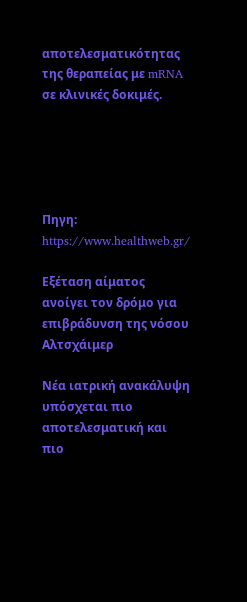αποτελεσματικότητας της θεραπείας με mRNA σε κλινικές δοκιμές.





Πηγη: https://www.healthweb.gr/

Εξέταση αίματος ανοίγει τον δρόμο για επιβράδυνση της νόσου Αλτσχάιμερ

Νέα ιατρική ανακάλυψη υπόσχεται πιο αποτελεσματική και πιο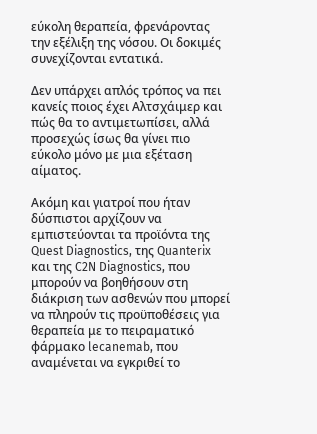εύκολη θεραπεία, φρενάροντας την εξέλιξη της νόσου. Οι δοκιμές συνεχίζονται εντατικά.

Δεν υπάρχει απλός τρόπος να πει κανείς ποιος έχει Αλτσχάιμερ και πώς θα το αντιμετωπίσει, αλλά προσεχώς ίσως θα γίνει πιο εύκολο μόνο με μια εξέταση αίματος.

Ακόμη και γιατροί που ήταν δύσπιστοι αρχίζουν να εμπιστεύονται τα προϊόντα της Quest Diagnostics, της Quanterix και της C2N Diagnostics, που μπορούν να βοηθήσουν στη διάκριση των ασθενών που μπορεί να πληρούν τις προϋποθέσεις για θεραπεία με το πειραματικό φάρμακο lecanemab, που αναμένεται να εγκριθεί το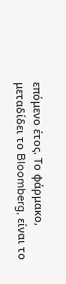επόμενο έτος. Το φάρμακο, μεταδίδει το Bloomberg, είναι το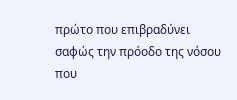πρώτο που επιβραδύνει σαφώς την πρόοδο της νόσου που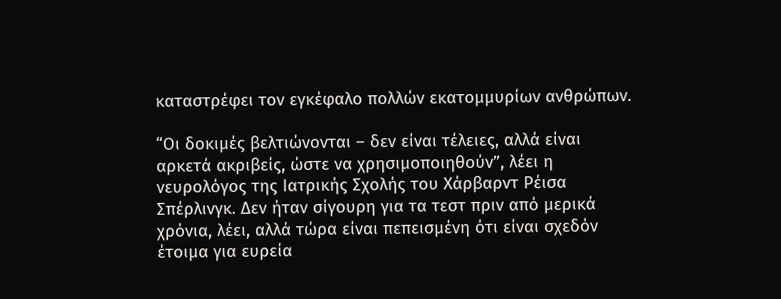καταστρέφει τον εγκέφαλο πολλών εκατομμυρίων ανθρώπων.

“Οι δοκιμές βελτιώνονται – δεν είναι τέλειες, αλλά είναι αρκετά ακριβείς, ώστε να χρησιμοποιηθούν”, λέει η νευρολόγος της Ιατρικής Σχολής του Χάρβαρντ Ρέισα Σπέρλινγκ. Δεν ήταν σίγουρη για τα τεστ πριν από μερικά χρόνια, λέει, αλλά τώρα είναι πεπεισμένη ότι είναι σχεδόν έτοιμα για ευρεία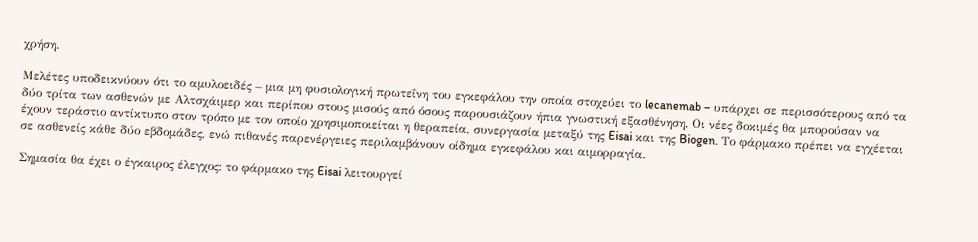χρήση.

Μελέτες υποδεικνύουν ότι το αμυλοειδές – μια μη φυσιολογική πρωτεΐνη του εγκεφάλου την οποία στοχεύει το lecanemab – υπάρχει σε περισσότερους από τα δύο τρίτα των ασθενών με Αλτσχάιμερ και περίπου στους μισούς από όσους παρουσιάζουν ήπια γνωστική εξασθένηση. Οι νέες δοκιμές θα μπορούσαν να έχουν τεράστιο αντίκτυπο στον τρόπο με τον οποίο χρησιμοποιείται η θεραπεία, συνεργασία μεταξύ της Eisai και της Biogen. Το φάρμακο πρέπει να εγχέεται σε ασθενείς κάθε δύο εβδομάδες, ενώ πιθανές παρενέργειες περιλαμβάνουν οίδημα εγκεφάλου και αιμορραγία.

Σημασία θα έχει ο έγκαιρος έλεγχος: το φάρμακο της Eisai λειτουργεί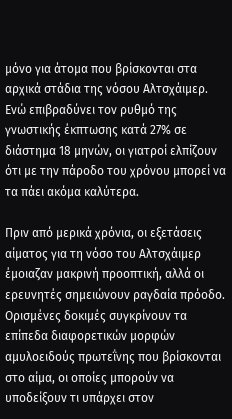μόνο για άτομα που βρίσκονται στα αρχικά στάδια της νόσου Αλτσχάιμερ. Ενώ επιβραδύνει τον ρυθμό της γνωστικής έκπτωσης κατά 27% σε διάστημα 18 μηνών, οι γιατροί ελπίζουν ότι με την πάροδο του χρόνου μπορεί να τα πάει ακόμα καλύτερα.

Πριν από μερικά χρόνια, οι εξετάσεις αίματος για τη νόσο του Αλτσχάιμερ έμοιαζαν μακρινή προοπτική, αλλά οι ερευνητές σημειώνουν ραγδαία πρόοδο. Ορισμένες δοκιμές συγκρίνουν τα επίπεδα διαφορετικών μορφών αμυλοειδούς πρωτεΐνης που βρίσκονται στο αίμα, οι οποίες μπορούν να υποδείξουν τι υπάρχει στον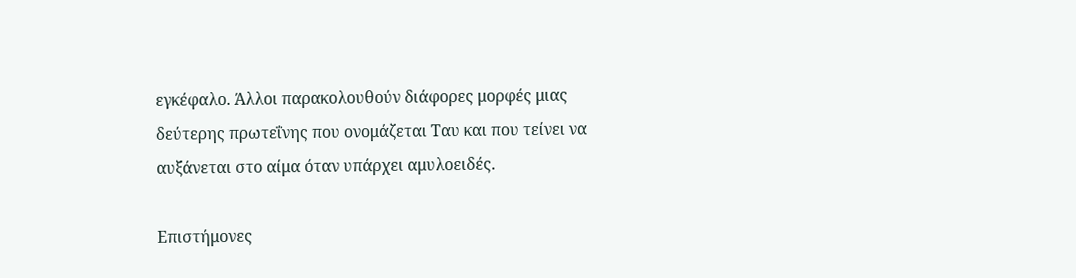εγκέφαλο. Άλλοι παρακολουθούν διάφορες μορφές μιας δεύτερης πρωτεΐνης που ονομάζεται Ταυ και που τείνει να αυξάνεται στο αίμα όταν υπάρχει αμυλοειδές.

Επιστήμονες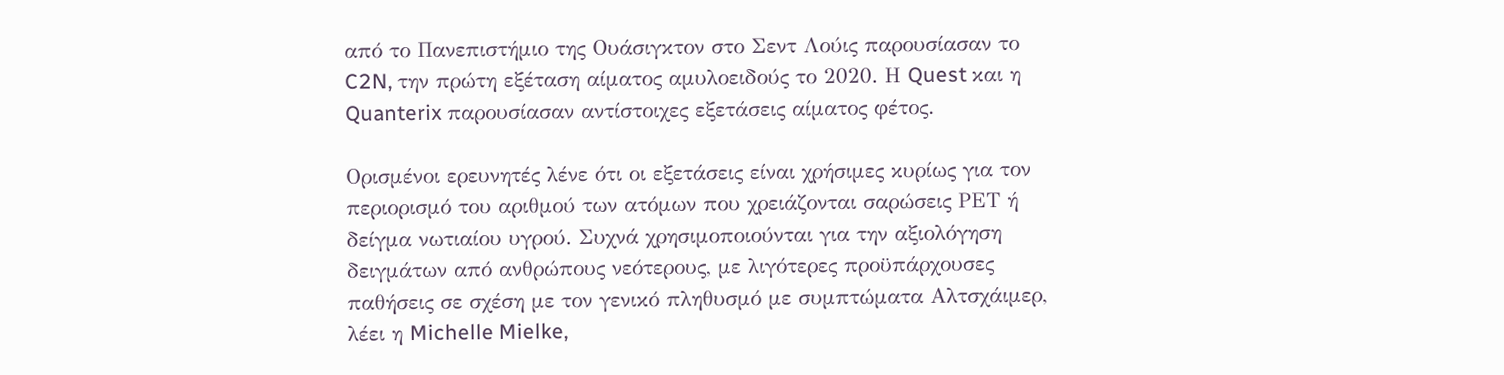από το Πανεπιστήμιο της Ουάσιγκτον στο Σεντ Λούις παρουσίασαν το C2N, την πρώτη εξέταση αίματος αμυλοειδούς το 2020. Η Quest και η Quanterix παρουσίασαν αντίστοιχες εξετάσεις αίματος φέτος.

Ορισμένοι ερευνητές λένε ότι οι εξετάσεις είναι χρήσιμες κυρίως για τον περιορισμό του αριθμού των ατόμων που χρειάζονται σαρώσεις ΡΕΤ ή δείγμα νωτιαίου υγρού. Συχνά χρησιμοποιούνται για την αξιολόγηση δειγμάτων από ανθρώπους νεότερους, με λιγότερες προϋπάρχουσες παθήσεις σε σχέση με τον γενικό πληθυσμό με συμπτώματα Αλτσχάιμερ, λέει η Michelle Mielke,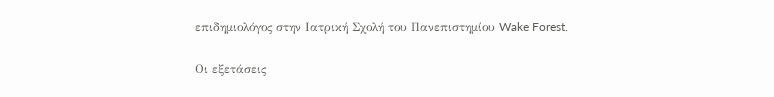επιδημιολόγος στην Ιατρική Σχολή του Πανεπιστημίου Wake Forest.

Οι εξετάσεις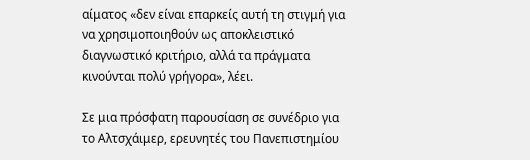αίματος «δεν είναι επαρκείς αυτή τη στιγμή για να χρησιμοποιηθούν ως αποκλειστικό διαγνωστικό κριτήριο, αλλά τα πράγματα κινούνται πολύ γρήγορα», λέει.

Σε μια πρόσφατη παρουσίαση σε συνέδριο για το Αλτσχάιμερ, ερευνητές του Πανεπιστημίου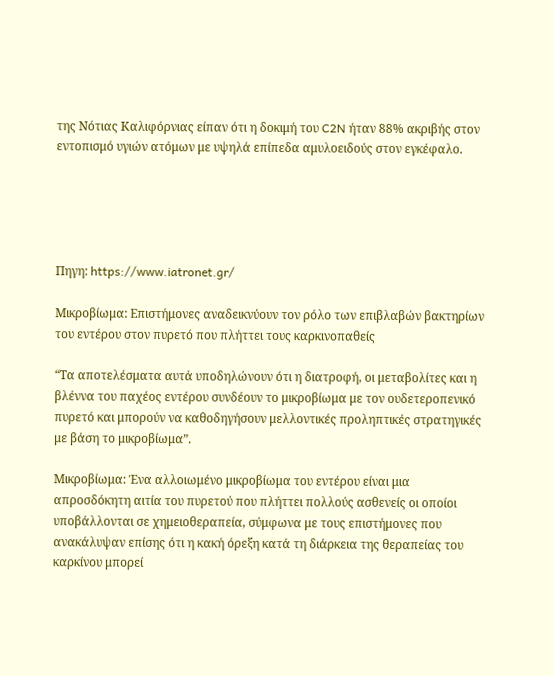της Νότιας Καλιφόρνιας είπαν ότι η δοκιμή του C2N ήταν 88% ακριβής στον εντοπισμό υγιών ατόμων με υψηλά επίπεδα αμυλοειδούς στον εγκέφαλο.





Πηγη: https://www.iatronet.gr/

Μικροβίωμα: Επιστήμονες αναδεικνύουν τον ρόλο των επιβλαβών βακτηρίων του εντέρου στον πυρετό που πλήττει τους καρκινοπαθείς

“Τα αποτελέσματα αυτά υποδηλώνουν ότι η διατροφή, οι μεταβολίτες και η βλέννα του παχέος εντέρου συνδέουν το μικροβίωμα με τον ουδετεροπενικό πυρετό και μπορούν να καθοδηγήσουν μελλοντικές προληπτικές στρατηγικές με βάση το μικροβίωμα”.

Μικροβίωμα: Ένα αλλοιωμένο μικροβίωμα του εντέρου είναι μια απροσδόκητη αιτία του πυρετού που πλήττει πολλούς ασθενείς οι οποίοι υποβάλλονται σε χημειοθεραπεία, σύμφωνα με τους επιστήμονες που ανακάλυψαν επίσης ότι η κακή όρεξη κατά τη διάρκεια της θεραπείας του καρκίνου μπορεί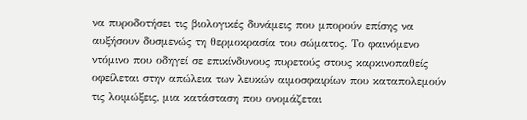να πυροδοτήσει τις βιολογικές δυνάμεις που μπορούν επίσης να αυξήσουν δυσμενώς τη θερμοκρασία του σώματος. Το φαινόμενο ντόμινο που οδηγεί σε επικίνδυνους πυρετούς στους καρκινοπαθείς οφείλεται στην απώλεια των λευκών αιμοσφαιρίων που καταπολεμούν τις λοιμώξεις, μια κατάσταση που ονομάζεται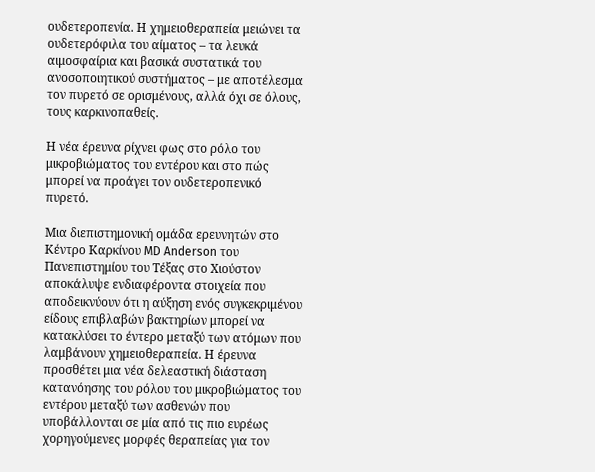ουδετεροπενία. Η χημειοθεραπεία μειώνει τα ουδετερόφιλα του αίματος – τα λευκά αιμοσφαίρια και βασικά συστατικά του ανοσοποιητικού συστήματος – με αποτέλεσμα τον πυρετό σε ορισμένους, αλλά όχι σε όλους, τους καρκινοπαθείς.

Η νέα έρευνα ρίχνει φως στο ρόλο του μικροβιώματος του εντέρου και στο πώς μπορεί να προάγει τον ουδετεροπενικό πυρετό.

Μια διεπιστημονική ομάδα ερευνητών στο Κέντρο Καρκίνου MD Anderson του Πανεπιστημίου του Τέξας στο Χιούστον αποκάλυψε ενδιαφέροντα στοιχεία που αποδεικνύουν ότι η αύξηση ενός συγκεκριμένου είδους επιβλαβών βακτηρίων μπορεί να κατακλύσει το έντερο μεταξύ των ατόμων που λαμβάνουν χημειοθεραπεία. Η έρευνα προσθέτει μια νέα δελεαστική διάσταση κατανόησης του ρόλου του μικροβιώματος του εντέρου μεταξύ των ασθενών που υποβάλλονται σε μία από τις πιο ευρέως χορηγούμενες μορφές θεραπείας για τον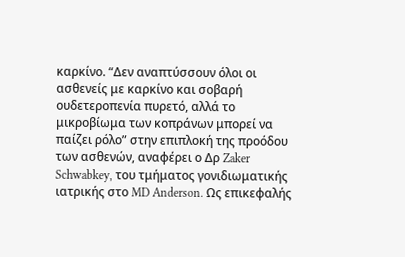καρκίνο. “Δεν αναπτύσσουν όλοι οι ασθενείς με καρκίνο και σοβαρή ουδετεροπενία πυρετό, αλλά το μικροβίωμα των κοπράνων μπορεί να παίζει ρόλο” στην επιπλοκή της προόδου των ασθενών, αναφέρει ο Δρ Zaker Schwabkey, του τμήματος γονιδιωματικής ιατρικής στο MD Anderson. Ως επικεφαλής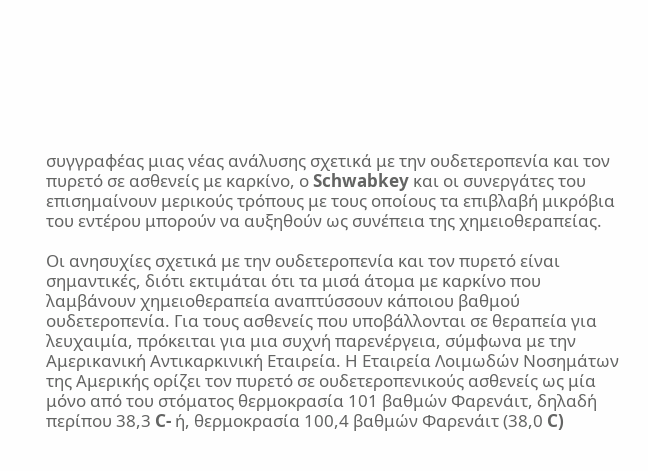συγγραφέας μιας νέας ανάλυσης σχετικά με την ουδετεροπενία και τον πυρετό σε ασθενείς με καρκίνο, ο Schwabkey και οι συνεργάτες του επισημαίνουν μερικούς τρόπους με τους οποίους τα επιβλαβή μικρόβια του εντέρου μπορούν να αυξηθούν ως συνέπεια της χημειοθεραπείας.

Οι ανησυχίες σχετικά με την ουδετεροπενία και τον πυρετό είναι σημαντικές, διότι εκτιμάται ότι τα μισά άτομα με καρκίνο που λαμβάνουν χημειοθεραπεία αναπτύσσουν κάποιου βαθμού ουδετεροπενία. Για τους ασθενείς που υποβάλλονται σε θεραπεία για λευχαιμία, πρόκειται για μια συχνή παρενέργεια, σύμφωνα με την Αμερικανική Αντικαρκινική Εταιρεία. Η Εταιρεία Λοιμωδών Νοσημάτων της Αμερικής ορίζει τον πυρετό σε ουδετεροπενικούς ασθενείς ως μία μόνο από του στόματος θερμοκρασία 101 βαθμών Φαρενάιτ, δηλαδή περίπου 38,3 C- ή, θερμοκρασία 100,4 βαθμών Φαρενάιτ (38,0 C)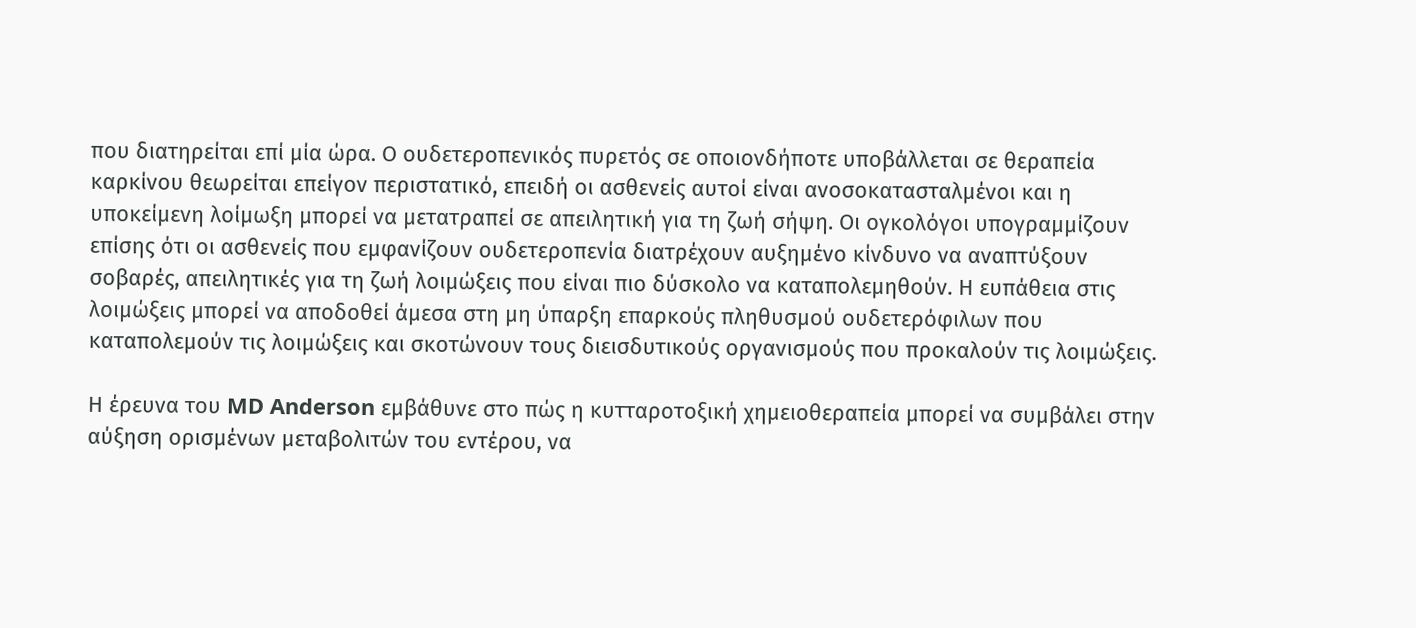που διατηρείται επί μία ώρα. Ο ουδετεροπενικός πυρετός σε οποιονδήποτε υποβάλλεται σε θεραπεία καρκίνου θεωρείται επείγον περιστατικό, επειδή οι ασθενείς αυτοί είναι ανοσοκατασταλμένοι και η υποκείμενη λοίμωξη μπορεί να μετατραπεί σε απειλητική για τη ζωή σήψη. Οι ογκολόγοι υπογραμμίζουν επίσης ότι οι ασθενείς που εμφανίζουν ουδετεροπενία διατρέχουν αυξημένο κίνδυνο να αναπτύξουν σοβαρές, απειλητικές για τη ζωή λοιμώξεις που είναι πιο δύσκολο να καταπολεμηθούν. Η ευπάθεια στις λοιμώξεις μπορεί να αποδοθεί άμεσα στη μη ύπαρξη επαρκούς πληθυσμού ουδετερόφιλων που καταπολεμούν τις λοιμώξεις και σκοτώνουν τους διεισδυτικούς οργανισμούς που προκαλούν τις λοιμώξεις.

Η έρευνα του MD Anderson εμβάθυνε στο πώς η κυτταροτοξική χημειοθεραπεία μπορεί να συμβάλει στην αύξηση ορισμένων μεταβολιτών του εντέρου, να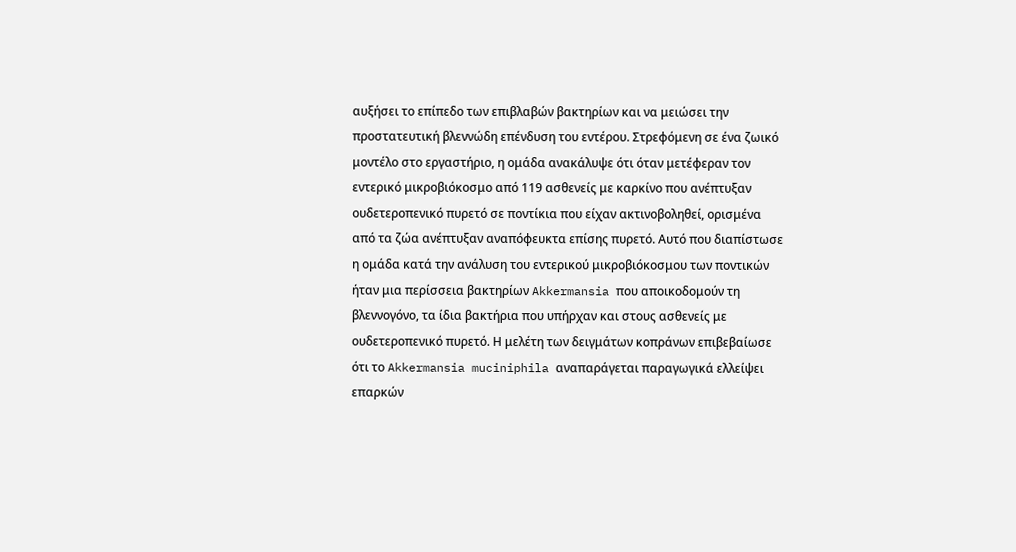αυξήσει το επίπεδο των επιβλαβών βακτηρίων και να μειώσει την προστατευτική βλεννώδη επένδυση του εντέρου. Στρεφόμενη σε ένα ζωικό μοντέλο στο εργαστήριο, η ομάδα ανακάλυψε ότι όταν μετέφεραν τον εντερικό μικροβιόκοσμο από 119 ασθενείς με καρκίνο που ανέπτυξαν ουδετεροπενικό πυρετό σε ποντίκια που είχαν ακτινοβοληθεί, ορισμένα από τα ζώα ανέπτυξαν αναπόφευκτα επίσης πυρετό. Αυτό που διαπίστωσε η ομάδα κατά την ανάλυση του εντερικού μικροβιόκοσμου των ποντικών ήταν μια περίσσεια βακτηρίων Akkermansia που αποικοδομούν τη βλεννογόνο, τα ίδια βακτήρια που υπήρχαν και στους ασθενείς με ουδετεροπενικό πυρετό. Η μελέτη των δειγμάτων κοπράνων επιβεβαίωσε ότι το Akkermansia muciniphila αναπαράγεται παραγωγικά ελλείψει επαρκών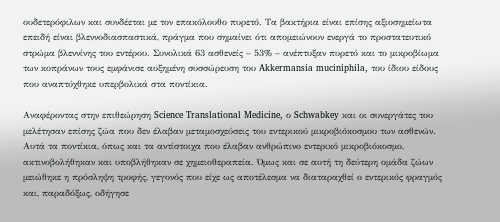ουδετερόφιλων και συνδέεται με τον επακόλουθο πυρετό. Τα βακτήρια είναι επίσης αξιοσημείωτα επειδή είναι βλεννοδιασπαστικά, πράγμα που σημαίνει ότι απομειώνουν ενεργά το προστατευτικό στρώμα βλεννίνης του εντέρου. Συνολικά 63 ασθενείς – 53% – ανέπτυξαν πυρετό και το μικροβίωμα των κοπράνων τους εμφάνισε αυξημένη συσσώρευση του Akkermansia muciniphila, του ίδιου είδους που αναπτύχθηκε υπερβολικά στα ποντίκια.

Αναφέροντας στην επιθεώρηση Science Translational Medicine, ο Schwabkey και οι συνεργάτες του μελέτησαν επίσης ζώα που δεν έλαβαν μεταμοσχεύσεις του εντερικού μικροβιόκοσμου των ασθενών. Αυτά τα ποντίκια, όπως και τα αντίστοιχα που έλαβαν ανθρώπινο εντερικό μικροβιόκοσμο, ακτινοβολήθηκαν και υποβλήθηκαν σε χημειοθεραπεία. Όμως και σε αυτή τη δεύτερη ομάδα ζώων μειώθηκε η πρόσληψη τροφής, γεγονός που είχε ως αποτέλεσμα να διαταραχθεί ο εντερικός φραγμός και, παραδόξως, οδήγησε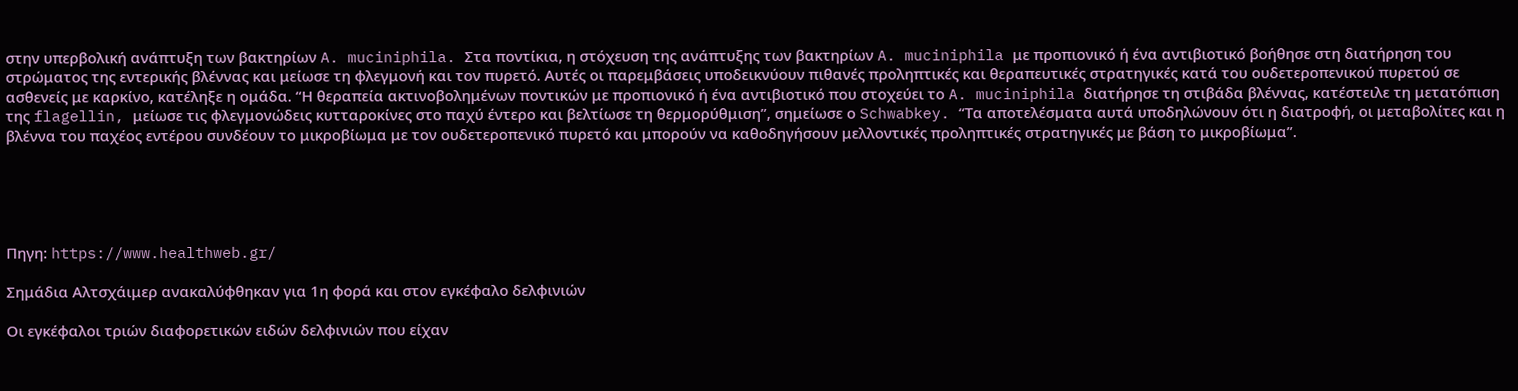στην υπερβολική ανάπτυξη των βακτηρίων A. muciniphila. Στα ποντίκια, η στόχευση της ανάπτυξης των βακτηρίων A. muciniphila με προπιονικό ή ένα αντιβιοτικό βοήθησε στη διατήρηση του στρώματος της εντερικής βλέννας και μείωσε τη φλεγμονή και τον πυρετό. Αυτές οι παρεμβάσεις υποδεικνύουν πιθανές προληπτικές και θεραπευτικές στρατηγικές κατά του ουδετεροπενικού πυρετού σε ασθενείς με καρκίνο, κατέληξε η ομάδα. “Η θεραπεία ακτινοβολημένων ποντικών με προπιονικό ή ένα αντιβιοτικό που στοχεύει το A. muciniphila διατήρησε τη στιβάδα βλέννας, κατέστειλε τη μετατόπιση της flagellin, μείωσε τις φλεγμονώδεις κυτταροκίνες στο παχύ έντερο και βελτίωσε τη θερμορύθμιση”, σημείωσε ο Schwabkey. “Τα αποτελέσματα αυτά υποδηλώνουν ότι η διατροφή, οι μεταβολίτες και η βλέννα του παχέος εντέρου συνδέουν το μικροβίωμα με τον ουδετεροπενικό πυρετό και μπορούν να καθοδηγήσουν μελλοντικές προληπτικές στρατηγικές με βάση το μικροβίωμα”.





Πηγη: https://www.healthweb.gr/

Σημάδια Αλτσχάιμερ ανακαλύφθηκαν για 1η φορά και στον εγκέφαλο δελφινιών

Οι εγκέφαλοι τριών διαφορετικών ειδών δελφινιών που είχαν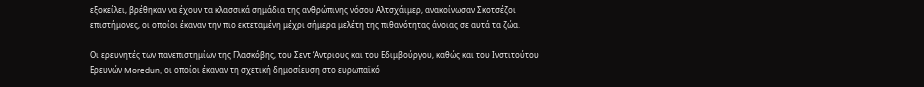εξοκείλει, βρέθηκαν να έχουν τα κλασσικά σημάδια της ανθρώπινης νόσου Αλτσχάιμερ, ανακοίνωσαν Σκοτσέζοι επιστήμονες, οι οποίοι έκαναν την πιο εκτεταμένη μέχρι σήμερα μελέτη της πιθανότητας άνοιας σε αυτά τα ζώα.

Οι ερευνητές των πανεπιστημίων της Γλασκόβης, του Σεντ ‘Αντριους και του Εδιμβούργου, καθώς και του Ινστιτούτου Ερευνών Moredun, οι οποίοι έκαναν τη σχετική δημοσίευση στο ευρωπαϊκό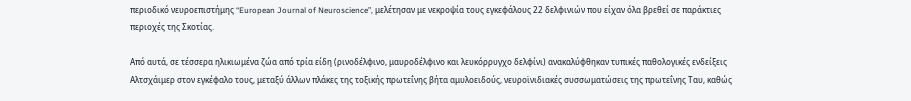περιοδικό νευροεπιστήμης “European Journal of Neuroscience”, μελέτησαν με νεκροψία τους εγκεφάλους 22 δελφινιών που είχαν όλα βρεθεί σε παράκτιες περιοχές της Σκοτίας.

Από αυτά, σε τέσσερα ηλικιωμένα ζώα από τρία είδη (ρινοδέλφινο, μαυροδέλφινο και λευκόρρυγχο δελφίνι) ανακαλύφθηκαν τυπικές παθολογικές ενδείξεις Αλτσχάιμερ στον εγκέφαλο τους, μεταξύ άλλων πλάκες της τοξικής πρωτεΐνης βήτα αμυλοειδούς, νευροϊνιδιακές συσσωματώσεις της πρωτεΐνης Ταυ, καθώς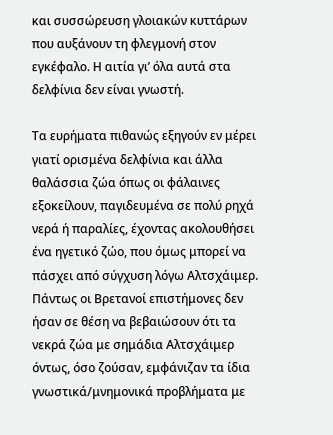και συσσώρευση γλοιακών κυττάρων που αυξάνουν τη φλεγμονή στον εγκέφαλο. Η αιτία γι’ όλα αυτά στα δελφίνια δεν είναι γνωστή.

Τα ευρήματα πιθανώς εξηγούν εν μέρει γιατί ορισμένα δελφίνια και άλλα θαλάσσια ζώα όπως οι φάλαινες εξοκείλουν, παγιδευμένα σε πολύ ρηχά νερά ή παραλίες, έχοντας ακολουθήσει ένα ηγετικό ζώο, που όμως μπορεί να πάσχει από σύγχυση λόγω Αλτσχάιμερ. Πάντως οι Βρετανοί επιστήμονες δεν ήσαν σε θέση να βεβαιώσουν ότι τα νεκρά ζώα με σημάδια Αλτσχάιμερ όντως, όσο ζούσαν, εμφάνιζαν τα ίδια γνωστικά/μνημονικά προβλήματα με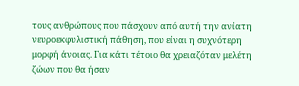τους ανθρώπους που πάσχουν από αυτή την ανίατη νευροεκφυλιστική πάθηση, που είναι η συχνότερη μορφή άνοιας. Για κάτι τέτοιο θα χρειαζόταν μελέτη ζώων που θα ήσαν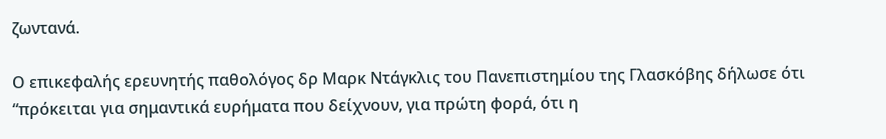ζωντανά.

Ο επικεφαλής ερευνητής παθολόγος δρ Μαρκ Ντάγκλις του Πανεπιστημίου της Γλασκόβης δήλωσε ότι “πρόκειται για σημαντικά ευρήματα που δείχνουν, για πρώτη φορά, ότι η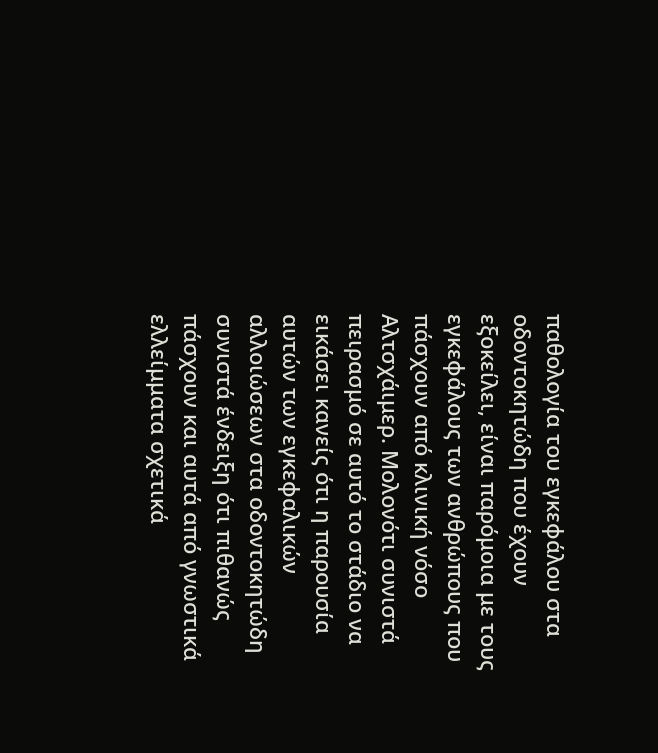παθολογία του εγκεφάλου στα οδοντοκητώδη που έχουν εξοκείλει, είναι παρόμοια με τους εγκεφάλους των ανθρώπους που πάσχουν από κλινική νόσο Αλτσχάιμερ. Μολονότι συνιστά πειρασμό σε αυτό το στάδιο να εικάσει κανείς ότι η παρουσία αυτών των εγκεφαλικών αλλοιώσεων στα οδοντοκητώδη συνιστά ένδειξη ότι πιθανώς πάσχουν και αυτά από γνωστικά ελλείμματα σχετικά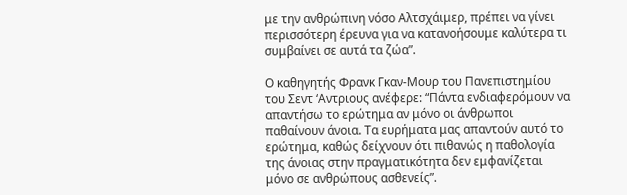με την ανθρώπινη νόσο Αλτσχάιμερ, πρέπει να γίνει περισσότερη έρευνα για να κατανοήσουμε καλύτερα τι συμβαίνει σε αυτά τα ζώα”.

Ο καθηγητής Φρανκ Γκαν-Μουρ του Πανεπιστημίου του Σεντ ‘Αντριους ανέφερε: “Πάντα ενδιαφερόμουν να απαντήσω το ερώτημα αν μόνο οι άνθρωποι παθαίνουν άνοια. Τα ευρήματα μας απαντούν αυτό το ερώτημα, καθώς δείχνουν ότι πιθανώς η παθολογία της άνοιας στην πραγματικότητα δεν εμφανίζεται μόνο σε ανθρώπους ασθενείς”.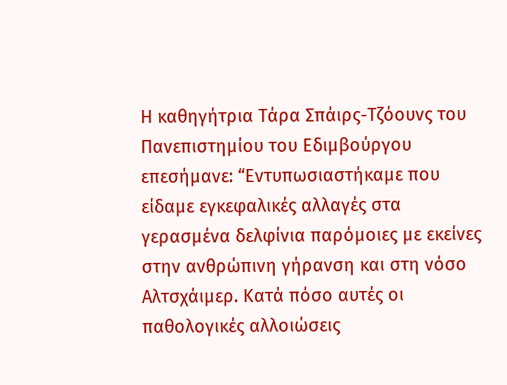Η καθηγήτρια Τάρα Σπάιρς-Τζόουνς του Πανεπιστημίου του Εδιμβούργου επεσήμανε: “Εντυπωσιαστήκαμε που είδαμε εγκεφαλικές αλλαγές στα γερασμένα δελφίνια παρόμοιες με εκείνες στην ανθρώπινη γήρανση και στη νόσο Αλτσχάιμερ. Κατά πόσο αυτές οι παθολογικές αλλοιώσεις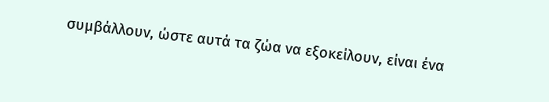συμβάλλουν, ώστε αυτά τα ζώα να εξοκείλουν, είναι ένα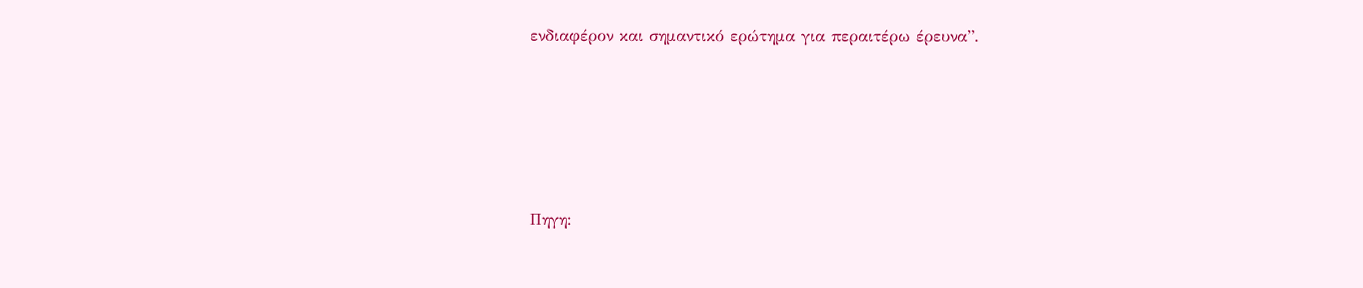ενδιαφέρον και σημαντικό ερώτημα για περαιτέρω έρευνα”.





Πηγη: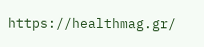https://healthmag.gr/